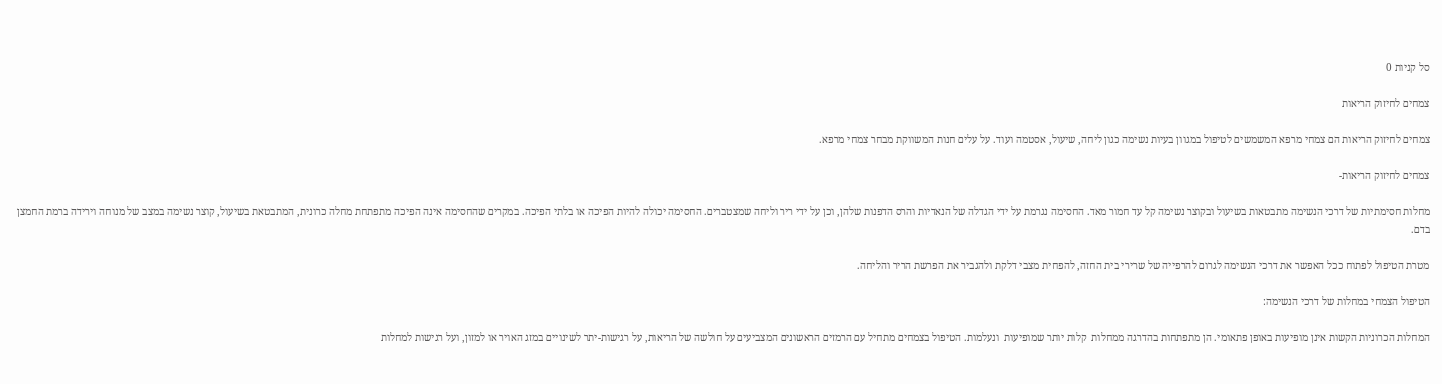סל קניות 0

צמחים לחיזוק הריאות

צמחים לחיזוק הריאות הם צמחי מרפא המשמשים לטיפול במגוון בעיות נשימה כגון ליחה, שיעול, אסטמה ועוד. על עלים חנות המשווקת מבחר צמחי מרפא.

צמחים לחיזוק הריאות-

מחלות חסימתיות של דרכי הנשימה מתבטאות בשיעול ובקוצר נשימה קל עד חמור מאד. החסימה נגרמת על ידי הגדלה של הנאדיות והרס הדפנות שלהן, וכן על ידי ריר וליחה שמצטברים. החסימה יכולה להיות הפיכה או בלתי הפיכה. במקרים שהחסימה אינה הפיכה מתפתחת מחלה כרונית, המתבטאת בשיעול, קוצר נשימה במצב של מנוחה וירידה ברמת החמצן בדם.

מטרת הטיפול לפתוח ככל האפשר את דרכי הנשימה לגרום להרפייה של שרירי בית החזה, להפחית מצבי דלקת ולהגביר את הפרשת הריר והליחה.

הטיפול הצמחי במחלות של דרכי הנשימה:

המחלות הכרוניות הקשות אינן מופיעות באופן פתאומי. הן מתפתחות בהדרגה ממחלות  קלות יותר שמופיעות  ונעלמות. הטיפול בצמחים מתחיל עם הרמזים הראשונים המצביעים על חולשה של הריאות, על רגישות-יתר לשינויים במזג האויר או למזון, ועל רגישות למחלות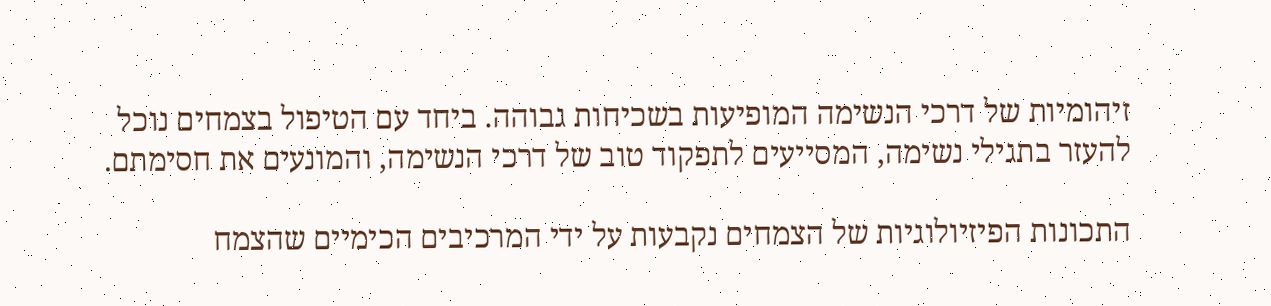זיהומיות של דרכי הנשימה המופיעות בשכיחות גבוהה. ביחד עם הטיפול בצמחים נוכל להעזר בתגילי נשימה, המסייעים לתפקוד טוב של דרכי הנשימה, והמונעים את חסימתם.

התכונות הפיזיולוגיות של הצמחים נקבעות על ידי המרכיבים הכימיים שהצמח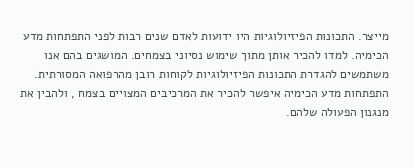מייצר. התכונות הפיזיולוגיות היו ידועות לאדם שנים רבות לפני התפתחות מדע הכימיה. למדו להכיר אותן מתוך שימוש נסיוני בצמחים. המושגים בהם אנו משתמשים להגדרת התכונות הפיזיולוגיות לקוחות רובן מהרפואה המסורתית. התפתחות מדע הכימיה איפשר להכיר את המרכיבים המצויים בצמח , ולהבין את מנגנון הפעולה שלהם.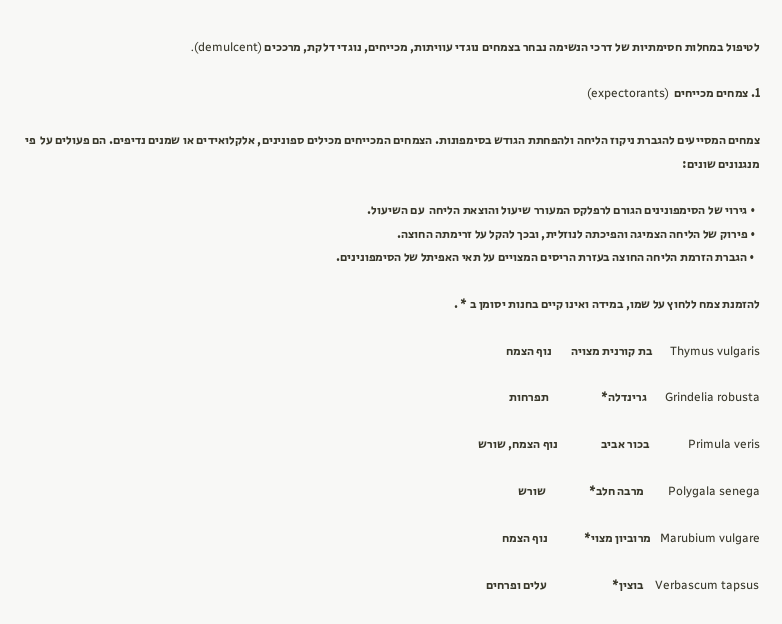לטיפול במחלות חסימתיות של דרכי הנשימה נבחר בצמחים נוגדי עוויתות, מכייחים, נוגדי דלקת, מרככים (demulcent).

1. צמחים מכייחים  (expectorants)

צמחים המסייעים להגברת ניקוז הליחה ולהפחתת הגודש בסימפונות. הצמחים המכייחים מכילים ספונינים, אלקלואידים או שמנים נדיפים. הם פעולים על  פי מנגנונים שונים:

  • גירוי של הסימפונינים הגורם לרפלקס המעורר שיעול והוצאת הליחה  עם השיעול.
  • פירוק של הליחה הצמיגה והפיכתה לנוזלית, ובכך להקל על זרימתה החוצה.
  • הגברת הזרמת הליחה החוצה בעזרת הריסים המצויים על תאי האפיתל של הסימפונינים.

להזמנת צמח ללחוץ על שמו, במידה ואינו קיים בחנות יסומן ב * .

Thymus vulgaris      בת קורנית מצויה        נוף הצמח

Grindelia robusta      גרינדלה*                      תפרחות

Primula veris             בכור אביב                  נוף הצמח, שורש

Polygala senega        מרבה חלב*                  שורש

Marubium vulgare   מרוביון מצוי*               נוף הצמח

Verbascum tapsus    בוצין*                           עלים ופרחים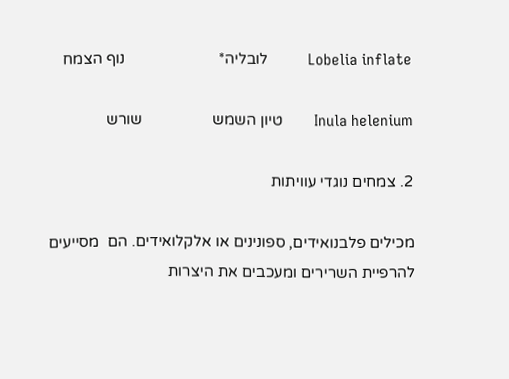Lobelia inflate          לובליה*                        נוף הצמח

Inula helenium        טיון השמש                  שורש

2. צמחים נוגדי עוויתות

מכילים פלבנואידים, ספונינים או אלקלואידים. הם  מסייעים להרפיית השרירים ומעכבים את היצרות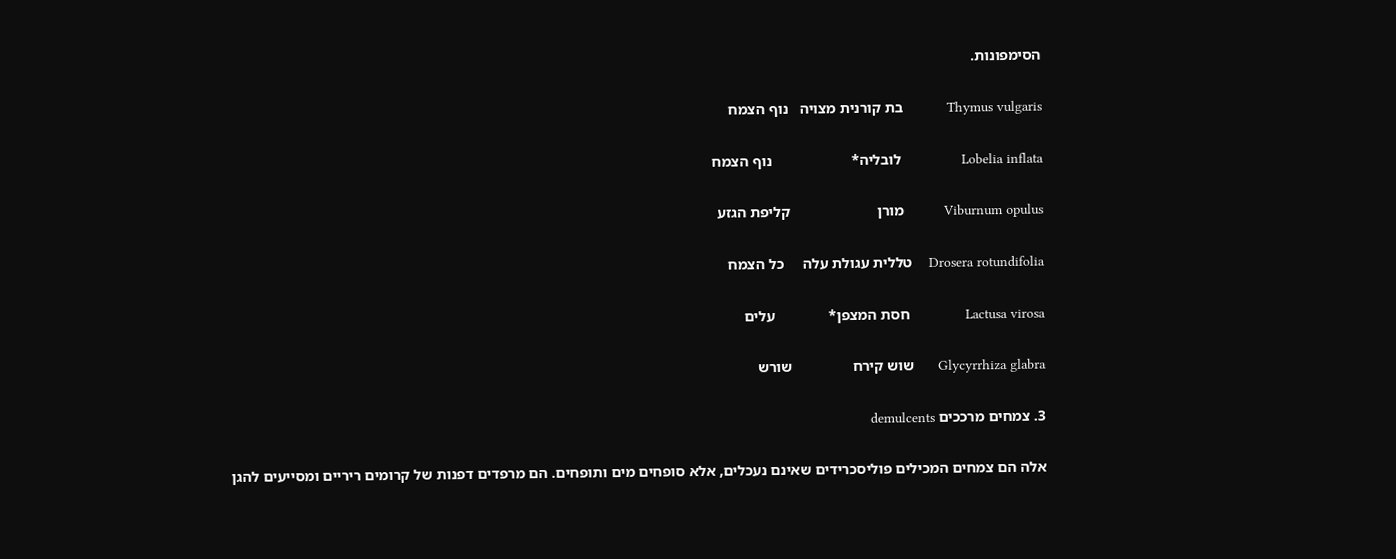הסימפונות.

Thymus vulgaris           בת קורנית מצויה   נוף הצמח

Lobelia inflata               לובליה*                     נוף הצמח

Viburnum opulus          מורן                       קליפת הגזע

Drosera rotundifolia    טללית עגולת עלה     כל הצמח

Lactusa virosa              חסת המצפן*              עלים

Glycyrrhiza glabra      שוש קירח                שורש

3. צמחים מרככים demulcents

אלה הם צמחים המכילים פוליסכרידים שאינם נעכלים, אלא סופחים מים ותופחים. הם מרפדים דפנות של קרומים ריריים ומסייעים להגן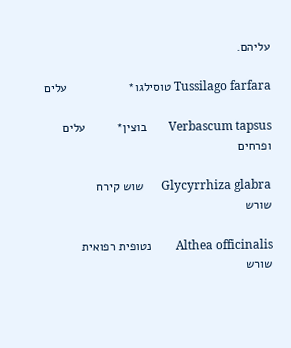עליהם.

Tussilago farfara טוסילגו*                  עלים

Verbascum tapsus       בוצין*         עלים ופרחים

Glycyrrhiza glabra      שוש קירח              שורש

Althea officinalis        נטופית רפואית      שורש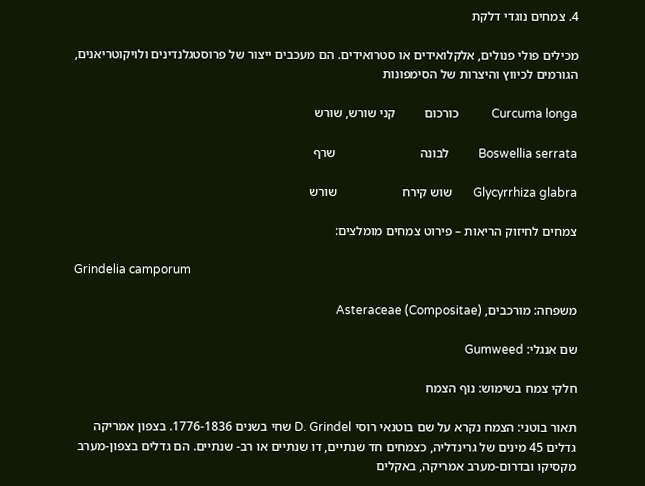4. צמחים נוגדי דלקת

מכילים פולי פנולים, אלקלואידים או סטרואידים. הם מעכבים ייצור של פרוסטגלנדינים ולויקוטריאנים, הגורמים לכיווץ והיצרות של הסימפונות

Curcuma longa           כורכום         קני שורש, שורש

Boswellia serrata          לבונה                          שרף

Glycyrrhiza glabra       שוש קירח                    שורש

צמחים לחיזוק הריאות – פירוט צמחים מומלצים:

Grindelia camporum

משפחה: מורכבים, Asteraceae (Compositae)

שם אנגלי: Gumweed

חלקי צמח בשימוש: נוף הצמח

תאור בוטני: הצמח נקרא על שם בוטנאי רוסי D. Grindel שחי בשנים 1776-1836. בצפון אמריקה גדלים 45 מינים של גרינדליה, כצמחים חד שנתיים, דו שנתיים או רב- שנתיים. הם גדלים בצפון-מערב מקסיקו ובדרום-מערב אמריקה, באקלים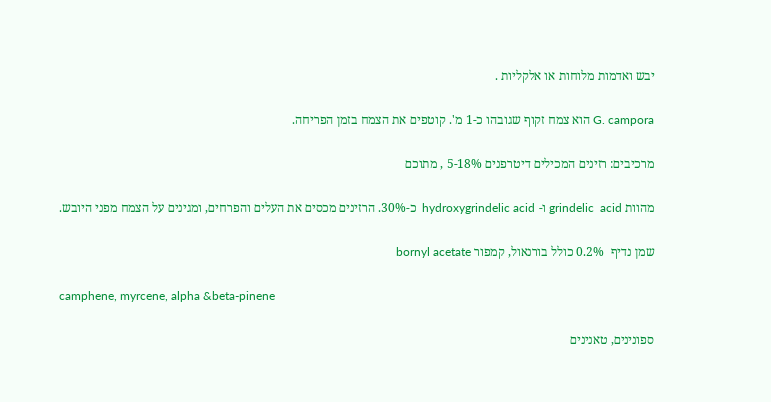יבש ואדמות מלוחות או אלקליות .

G. campora הוא צמח זקוף שגובהו כ-1 מ'. קוטפים את הצמח בזמן הפריחה.

מרכיבים: רזינים המכילים דיטרפנים 5-18% , מתוכם

מהוות grindelic  acid ו- hydroxygrindelic acid  כ-30%. הרזינים מכסים את העלים והפרחים, ומגינים על הצמח מפני היובש.

שמן נדיף  0.2% כולל בורנאול, קמפור bornyl acetate

camphene, myrcene, alpha &beta-pinene

ספונינים, טאנינים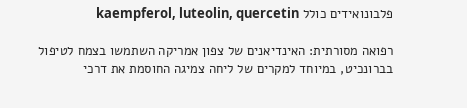פלבונואידים כולל kaempferol, luteolin, quercetin

רפואה מסורתית: האינדיאנים של צפון אמריקה השתמשו בצמח לטיפול בברונכיט, במיוחד למקרים של ליחה צמיגה החוסמת את דרכי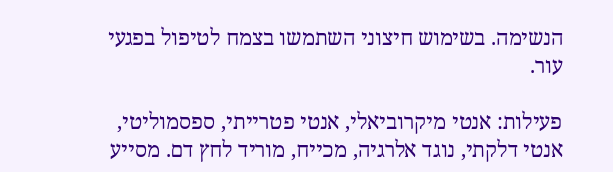הנשימה. בשימוש חיצוני השתמשו בצמח לטיפול בפגעי עור.

פעילות: אנטי מיקרוביאלי, אנטי פטרייתי, ספסמוליטי, אנטי דלקתי, נוגד אלרגיה, מכייח, מוריד לחץ דם. מסייע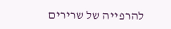להרפייה של שרירים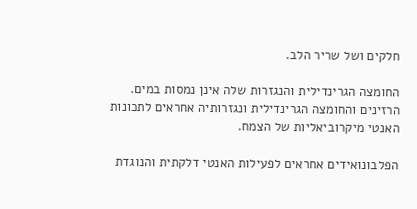חלקים ושל שריר הלב.

החומצה הגרינדילית והנגזרות שלה אינן נמסות במים. הרזינים והחומצה הגרינדילית ונגזרותיה אחראים לתכונות האנטי מיקרוביאליות של הצמח.

הפלבונואידים אחראים לפעילות האנטי דלקתית והנוגדת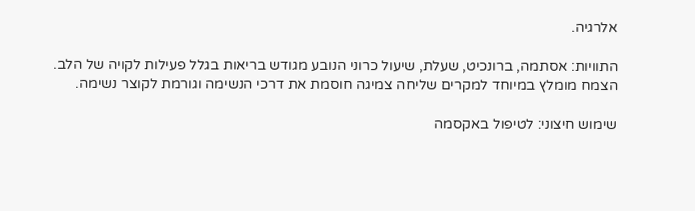אלרגיה.

התוויות: אסתמה, ברונכיט, שעלת, שיעול כרוני הנובע מגודש בריאות בגלל פעילות לקויה של הלב. הצמח מומלץ במיוחד למקרים שליחה צמיגה חוסמת את דרכי הנשימה וגורמת לקוצר נשימה.

שימוש חיצוני: לטיפול באקסמה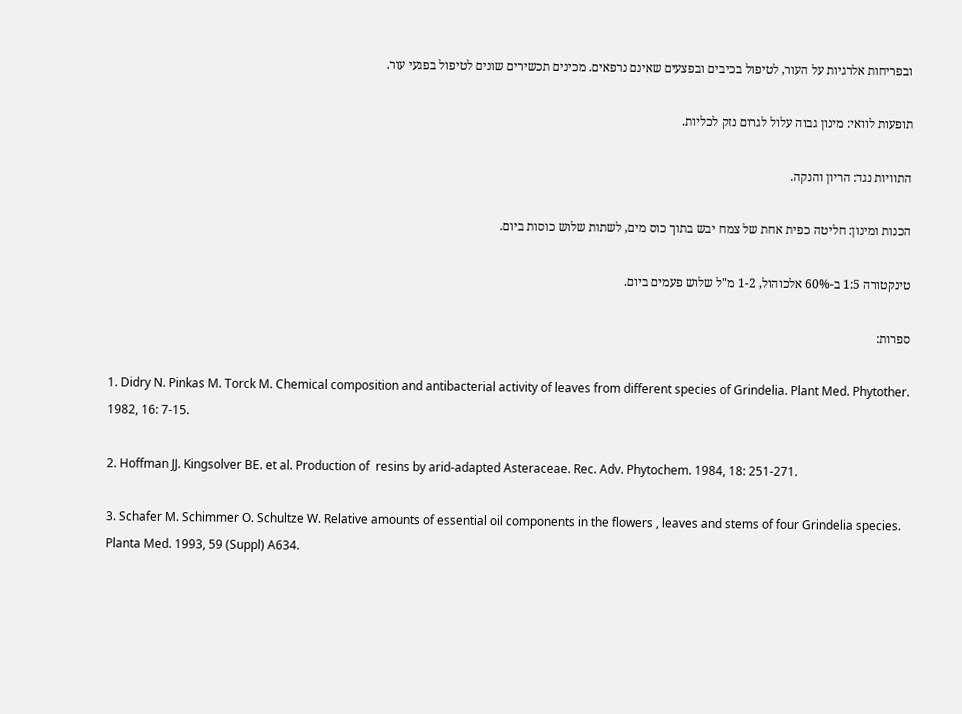ובפריחות אלרגיות על העור, לטיפול בכיבים ובפצעים שאינם נרפאים. מכינים תכשירים שונים לטיפול בפגעי עור.

תופעות לוואי: מינון גבוה עלול לגרום נזק לכליות.

התוויות נגד: הריון והנקה.

הכנות ומינון: חליטה כפית אחת של צמח יבש בתוך כוס מים, לשתות שלוש כוסות ביום.

טינקטורה 1:5 ב-60% אלכוהול, 1-2 מ"ל שלוש פעמים ביום.

ספרות:

1. Didry N. Pinkas M. Torck M. Chemical composition and antibacterial activity of leaves from different species of Grindelia. Plant Med. Phytother. 1982, 16: 7-15.

2. Hoffman JJ. Kingsolver BE. et al. Production of  resins by arid-adapted Asteraceae. Rec. Adv. Phytochem. 1984, 18: 251-271.

3. Schafer M. Schimmer O. Schultze W. Relative amounts of essential oil components in the flowers , leaves and stems of four Grindelia species. Planta Med. 1993, 59 (Suppl) A634.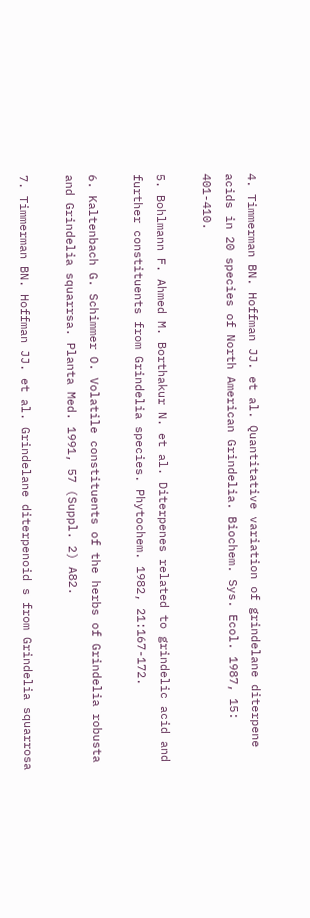4. Timmerman BN. Hoffman JJ. et al. Quantitative variation of grindelane diterpene acids in 20 species of North American Grindelia. Biochem. Sys. Ecol. 1987, 15: 401-410.

5. Bohlmann F. Ahmed M. Borthakur N. et al. Diterpenes related to grindelic acid and further constituents from Grindelia species. Phytochem. 1982, 21:167-172.

6. Kaltenbach G. Schimmer O. Volatile constituents of the herbs of Grindelia robusta and Grindelia squarrsa. Planta Med. 1991, 57 (Suppl. 2) A82.

7. Timmerman BN. Hoffman JJ. et al. Grindelane diterpenoid s from Grindelia squarrosa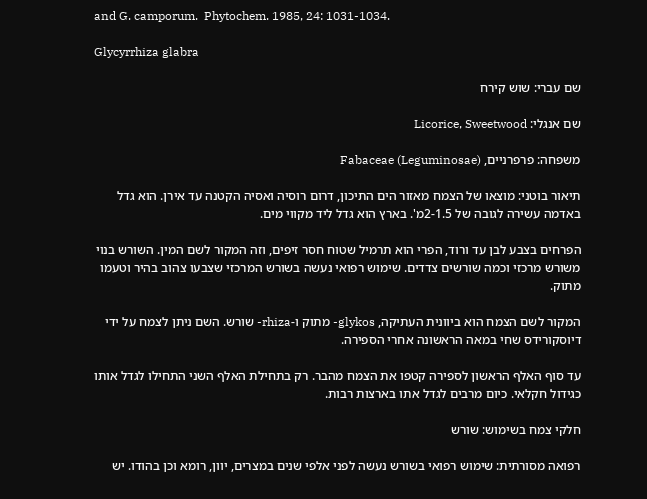and G. camporum.  Phytochem. 1985, 24: 1031-1034.

Glycyrrhiza glabra

שם עברי: שוש קירח

שם אנגלי: Licorice, Sweetwood

משפחה: פרפרניים, Fabaceae (Leguminosae)

תיאור בוטני: מוצאו של הצמח מאזור הים התיכון, דרום רוסיה ואסיה הקטנה עד אירן. הוא גדל באדמה עשירה לגובה של 2-1.5מ'. בארץ הוא גדל ליד מקווי מים.

הפרחים בצבע לבן עד ורוד, הפרי הוא תרמיל שטוח חסר זיפים, וזה המקור לשם המין. השורש בנוי משורש מרכזי וכמה שורשים צדדים. שימוש רפואי נעשה בשורש המרכזי שצבעו צהוב בהיר וטעמו מתוק.

המקור לשם הצמח הוא ביוונית העתיקה, glykos- מתוק ו-rhiza- שורש. השם ניתן לצמח על ידי דיוסקורידס שחי במאה הראשונה אחרי הספירה.

עד סוף האלף הראשון לספירה קטפו את הצמח מהבר. רק בתחילת האלף השני התחילו לגדל אותו כגידול חקלאי. כיום מרבים לגדל אתו בארצות רבות.

חלקי צמח בשימוש: שורש

רפואה מסורתית: שימוש רפואי בשורש נעשה לפני אלפי שנים במצרים, יוון, רומא וכן בהודו. יש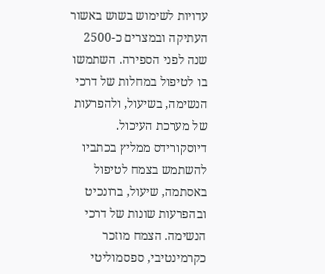עדויות לשימוש בשוש באשור העתיקה ובמצרים כ-2500 שנה לפני הספירה. השתמשו בו לטיפול במחלות של דרכי הנשימה, בשיעול, ולהפרעות של מערכת העיכול. דיוסקורידס ממליץ בכתביו להשתמש בצמח לטיפול באסתמה, שיעול, ברונכיט ובהפרעות שונות של דרכי הנשימה. הצמח מוזכר כקרמינטיבי, ספסמוליטי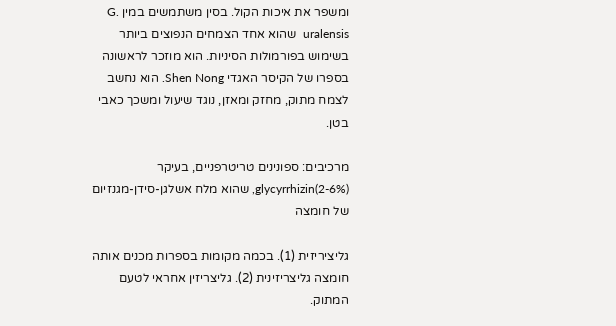ומשפר את איכות הקול. בסין משתמשים במין G.  uralensis  שהוא אחד הצמחים הנפוצים ביותר בשימוש בפורמולות הסיניות. הוא מוזכר לראשונה בספרו של הקיסר האגדי Shen Nong. הוא נחשב לצמח מתוק, מחזק ומאזן, נוגד שיעול ומשכך כאבי בטן.

מרכיבים: ספונינים טריטרפניים, בעיקר glycyrrhizin(2-6%), שהוא מלח אשלגן-סידן-מגנזיום של חומצה

גליציריזית (1). בכמה מקומות בספרות מכנים אותה חומצה גליצריזינית (2). גליצריזין אחראי לטעם המתוק.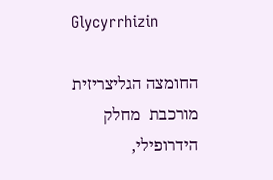Glycyrrhizin

החומצה הגליצריזית מורכבת  מחלק הידרופילי,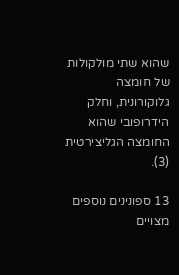שהוא שתי מולקולות של חומצה גלוקורונית, וחלק הידרופובי שהוא החומצה הגליצירטית (3).

13 ספונינים נוספים מצויים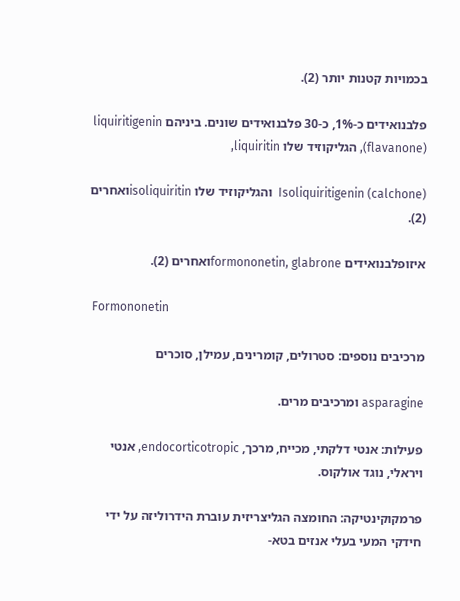בכמויות קטנות יותר (2).

פלבנואידים כ-1%, כ-30 פלבנואידים שונים. ביניהם liquiritigenin (flavanone), הגליקוזיד שלו liquiritin,

Isoliquiritigenin (calchone)  והגליקוזיד שלו isoliquiritinואחרים (2).

איזופלבנואידים formononetin, glabroneואחרים (2).

 Formononetin

מרכיבים נוספים: סטרולים, קומרינים, עמילן, סוכרים

asparagine ומרכיבים מרים.

פעילות: אנטי דלקתי, מכייח, מרכך, endocorticotropic, אנטי ויראלי, נוגד אולקוס.

פרמקוקינטיקה: החומצה הגליצריזית עוברת הידרוליזה על ידי חידקי המעי בעלי אנזים בטא-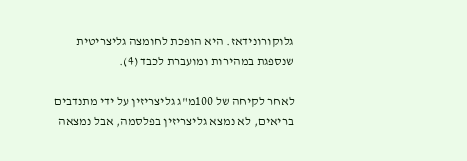גלוקורונידאז. היא הופכת לחומצה גליצריטית שנספגת במהירות ומועברת לכבד (4).

לאחר לקיחה של 100מ"ג גליצריזין על ידי מתנדבים בריאים, לא נמצא גליצריזין בפלסמה, אבל נמצאה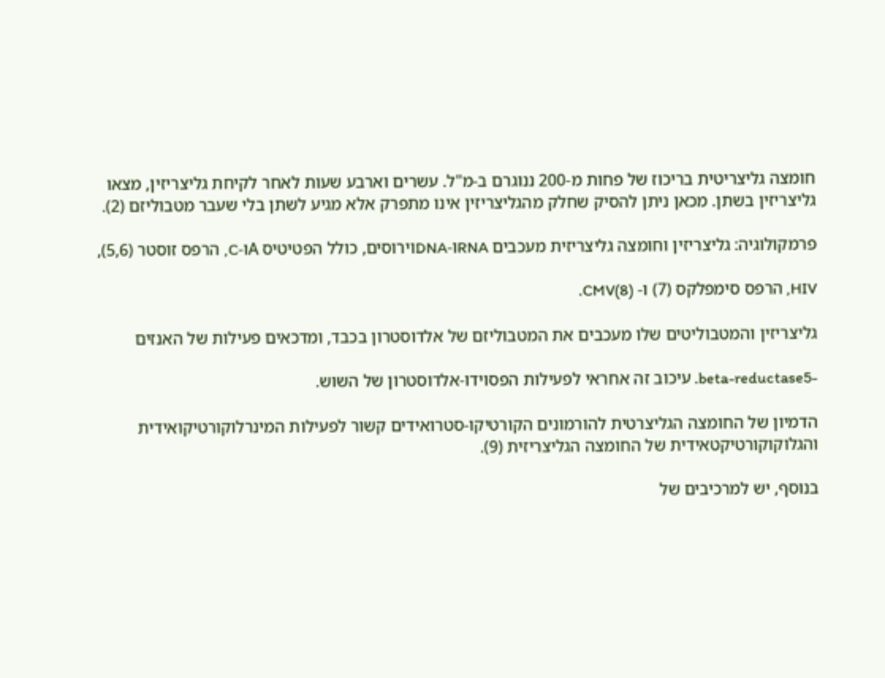חומצה גליצריטית בריכוז של פחות מ-200 ננוגרם ב-מ"ל. עשרים וארבע שעות לאחר לקיחת גליצריזין, מצאו גליצריזין בשתן. מכאן ניתן להסיק שחלק מהגליצריזין אינו מתפרק אלא מגיע לשתן בלי שעבר מטבוליזם (2).

פרמקולוגיה: גליצריזין וחומצה גליצריזית מעכבים RNAו-DNAוירוסים, כולל הפטיטיס Aו-C, הרפס זוסטר (5,6),

HIV, הרפס סימפלקס (7) ו- CMV(8).

גליצריזין והמטבוליטים שלו מעכבים את המטבוליזם של אלדוסטרון בכבד, ומדכאים פעילות של האנזים

-beta-reductase5. עיכוב זה אחראי לפעילות הפסוידו-אלדוסטרון של השוש.

הדמיון של החומצה הגליצרטית להורמונים הקורטיקו-סטרואידים קשור לפעילות המינרלוקורטיקואידית והגלוקוקורטיקטאידית של החומצה הגליצריזית (9).

בנוסף, יש למרכיבים של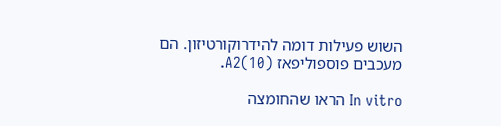השוש פעילות דומה להידרוקורטיזון. הם מעכבים פוספוליפאז A2(10).

In vitro הראו שהחומצה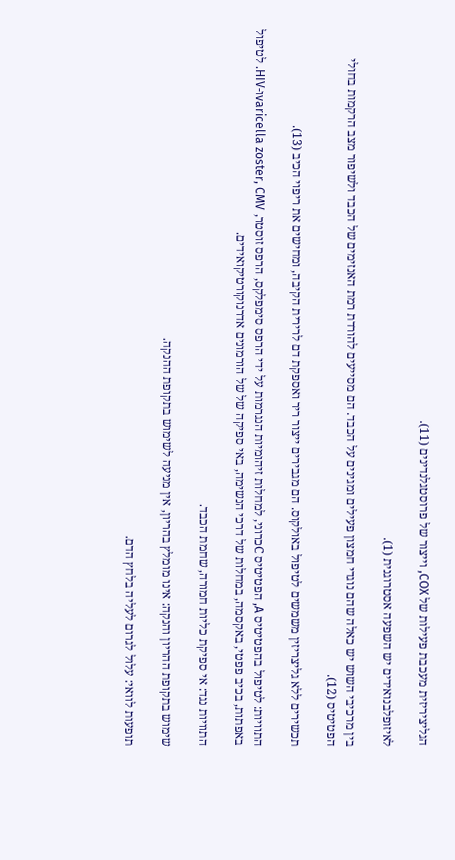הגליציריזית מעכבת פעילות של COX, וייצור של פרוסטגלנדינים (11).

לאיזופלבנואידים יש השפעה אסטרוגנית (1).

בין מרכיבי השוש יש כאלה שהם נוגדי חמצון פעילים ומגינים על הכבד. הם מסייעים להורדת רמת האנזימים של הכבד ולשיפור מצב הרקמות בחולי הפטיטיס (12).

תכשירים ללא גליצריזין משמשים לטיפול באולקוס. הם מגבירים ייצור ריר ואספקת דם לרירית הקיבה, ומחישים את ריפוי הכיב (13).

התוויות: לטיפול בהפטיטיס A, הפטיטיס Cכרוני, למחלות זיהומיות הנגרמות על ידי הרפס סימפלקס, הרפס זוסטר, varicella zoster, CMVו-HIV. לטיפול באפתות, בכיב פפטי, באקסמה, במחלות של דרכי הנשימה, באי ספיקה של של הורמונים אדרנוקורטיקואידים.

התוויות נגד: אי ספיקת כליות חמורה, שחמת הכבד.

שימוש בתקופת ההריון והנקה: אינו מומלץ בהריון, אין מניעה לשימוש בתקופת ההנקה.

תופעות לוואי: עלול לגרום לעליה בלחץ הדם.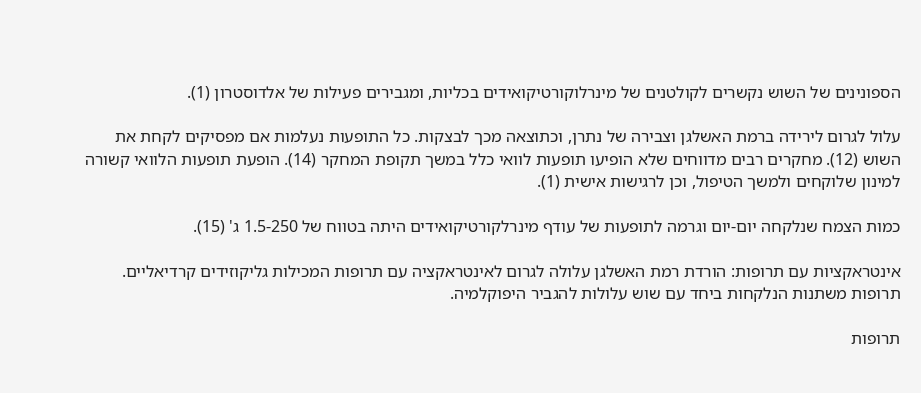הספונינים של השוש נקשרים לקולטנים של מינרלוקורטיקואידים בכליות, ומגבירים פעילות של אלדוסטרון (1).

עלול לגרום לירידה ברמת האשלגן וצבירה של נתרן, וכתוצאה מכך לבצקות. כל התופעות נעלמות אם מפסיקים לקחת את השוש (12). מחקרים רבים מדווחים שלא הופיעו תופעות לוואי כלל במשך תקופת המחקר (14). הופעת תופעות הלוואי קשורה למינון שלוקחים ולמשך הטיפול, וכן לרגישות אישית (1).

כמות הצמח שנלקחה יום-יום וגרמה לתופעות של עודף מינרלקורטיקואידים היתה בטווח של 1.5-250 ג' (15).

אינטראקציות עם תרופות: הורדת רמת האשלגן עלולה לגרום לאינטראקציה עם תרופות המכילות גליקוזידים קרדיאליים. תרופות משתנות הנלקחות ביחד עם שוש עלולות להגביר היפוקלמיה.

תרופות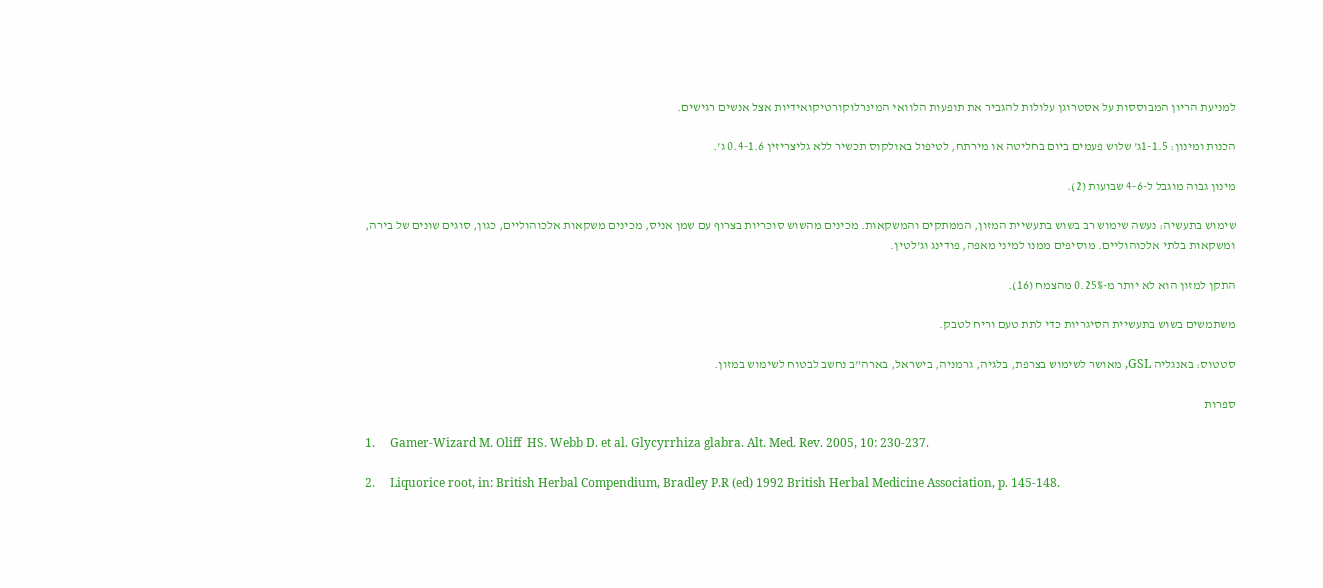למניעת הריון המבוססות על אסטרוגן עלולות להגביר את תופעות הלוואי המינרלוקורטיקואידיות אצל אנשים רגישים.

הכנות ומינון: 1-1.5ג' שלוש פעמים ביום בחליטה או מירתח, לטיפול באולקוס תכשיר ללא גליצריזין 0.4-1.6 ג'.

מינון גבוה מוגבל ל-4-6 שבועות (2).

שימוש בתעשיה: נעשה שימוש רב בשוש בתעשיית המזון, הממתקים והמשקאות. מכינים מהשוש סוכריות בצרוף עם שמן אניס, מכינים משקאות אלכוהוליים, כגון, סוגים שונים של בירה, ומשקאות בלתי אלכוהוליים. מוסיפים ממנו למיני מאפה, פודינג וג'לטין.

התקן למזון הוא לא יותר מ-0.25% מהצמח (16).

משתמשים בשוש בתעשיית הסיגריות כדי לתת טעם וריח לטבק.

סטטוס: באנגליה GSL, מאושר לשימוש בצרפת, בלגיה, גרמניה, בישראל, בארה"ב נחשב לבטוח לשימוש במזון.

ספרות

1.     Gamer-Wizard M. Oliff  HS. Webb D. et al. Glycyrrhiza glabra. Alt. Med. Rev. 2005, 10: 230-237.

2.     Liquorice root, in: British Herbal Compendium, Bradley P.R (ed) 1992 British Herbal Medicine Association, p. 145-148.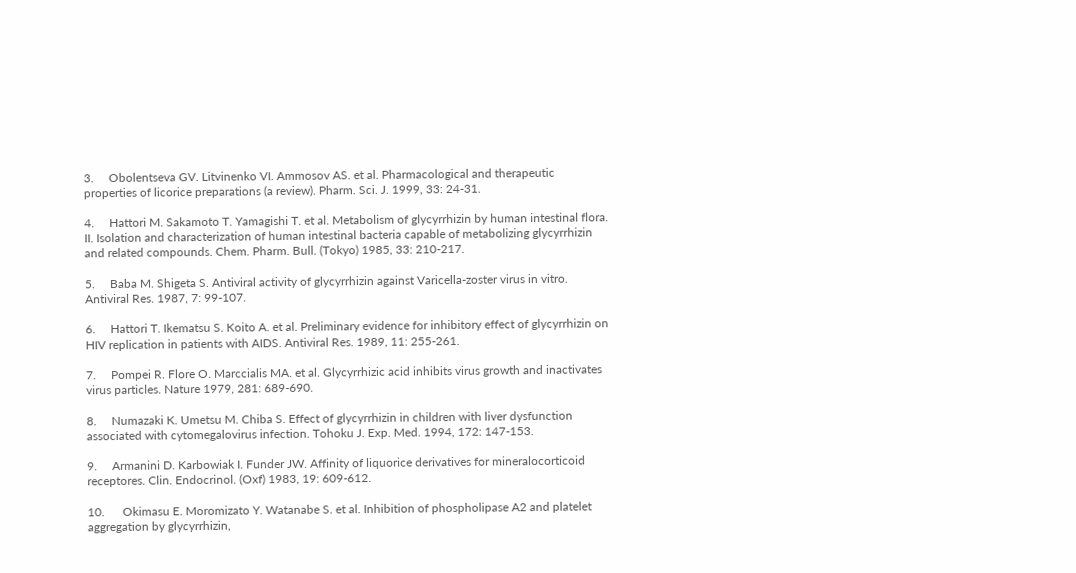3.     Obolentseva GV. Litvinenko VI. Ammosov AS. et al. Pharmacological and therapeutic properties of licorice preparations (a review). Pharm. Sci. J. 1999, 33: 24-31.

4.     Hattori M. Sakamoto T. Yamagishi T. et al. Metabolism of glycyrrhizin by human intestinal flora. II. Isolation and characterization of human intestinal bacteria capable of metabolizing glycyrrhizin and related compounds. Chem. Pharm. Bull. (Tokyo) 1985, 33: 210-217.

5.     Baba M. Shigeta S. Antiviral activity of glycyrrhizin against Varicella-zoster virus in vitro. Antiviral Res. 1987, 7: 99-107.

6.     Hattori T. Ikematsu S. Koito A. et al. Preliminary evidence for inhibitory effect of glycyrrhizin on HIV replication in patients with AIDS. Antiviral Res. 1989, 11: 255-261.

7.     Pompei R. Flore O. Marccialis MA. et al. Glycyrrhizic acid inhibits virus growth and inactivates virus particles. Nature 1979, 281: 689-690.

8.     Numazaki K. Umetsu M. Chiba S. Effect of glycyrrhizin in children with liver dysfunction associated with cytomegalovirus infection. Tohoku J. Exp. Med. 1994, 172: 147-153.

9.     Armanini D. Karbowiak I. Funder JW. Affinity of liquorice derivatives for mineralocorticoid receptores. Clin. Endocrinol. (Oxf) 1983, 19: 609-612.

10.      Okimasu E. Moromizato Y. Watanabe S. et al. Inhibition of phospholipase A2 and platelet aggregation by glycyrrhizin,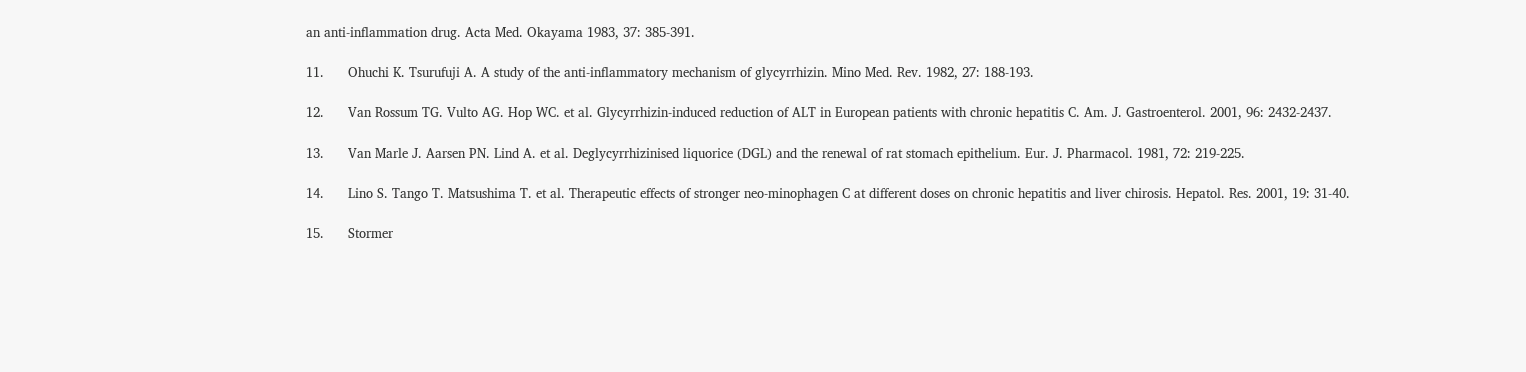an anti-inflammation drug. Acta Med. Okayama 1983, 37: 385-391.

11.      Ohuchi K. Tsurufuji A. A study of the anti-inflammatory mechanism of glycyrrhizin. Mino Med. Rev. 1982, 27: 188-193.

12.      Van Rossum TG. Vulto AG. Hop WC. et al. Glycyrrhizin-induced reduction of ALT in European patients with chronic hepatitis C. Am. J. Gastroenterol. 2001, 96: 2432-2437.

13.      Van Marle J. Aarsen PN. Lind A. et al. Deglycyrrhizinised liquorice (DGL) and the renewal of rat stomach epithelium. Eur. J. Pharmacol. 1981, 72: 219-225.

14.      Lino S. Tango T. Matsushima T. et al. Therapeutic effects of stronger neo-minophagen C at different doses on chronic hepatitis and liver chirosis. Hepatol. Res. 2001, 19: 31-40.

15.      Stormer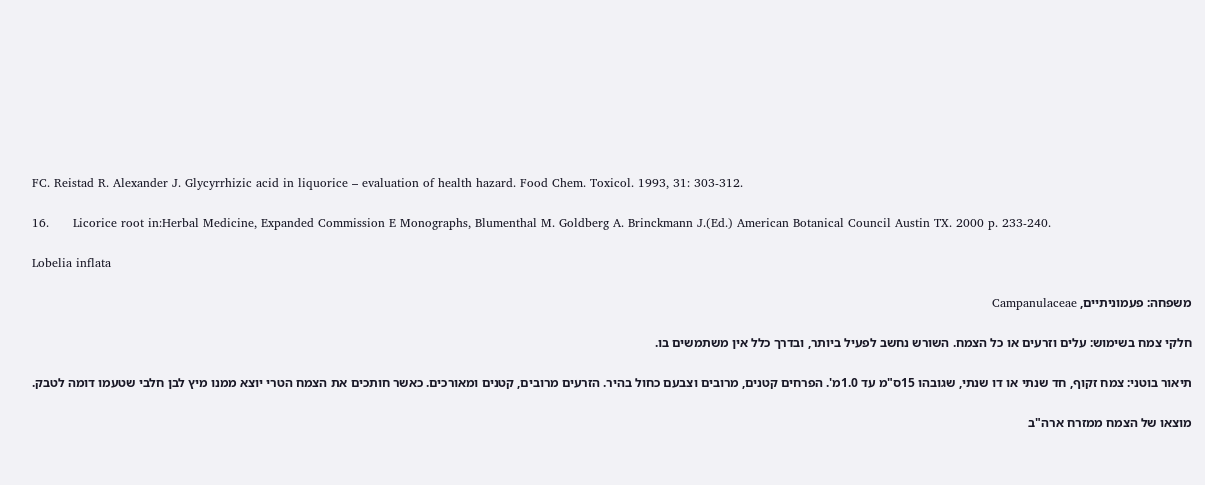FC. Reistad R. Alexander J. Glycyrrhizic acid in liquorice – evaluation of health hazard. Food Chem. Toxicol. 1993, 31: 303-312.

16.      Licorice root in:Herbal Medicine, Expanded Commission E Monographs, Blumenthal M. Goldberg A. Brinckmann J.(Ed.) American Botanical Council Austin TX. 2000 p. 233-240.

Lobelia inflata

משפחה: פעמוניתיים, Campanulaceae

חלקי צמח בשימוש: עלים וזרעים או כל הצמח. השורש נחשב לפעיל ביותר, ובדרך כלל אין משתמשים בו.

תיאור בוטני: צמח זקוף, חד שנתי או דו שנתי, שגובהו 15ס"מ עד 1.0מ'. הפרחים קטנים, מרובים וצבעם כחול בהיר. הזרעים מרובים, קטנים ומאורכים. כאשר חותכים את הצמח הטרי יוצא ממנו מיץ לבן חלבי שטעמו דומה לטבק.

מוצאו של הצמח ממזרח ארה"ב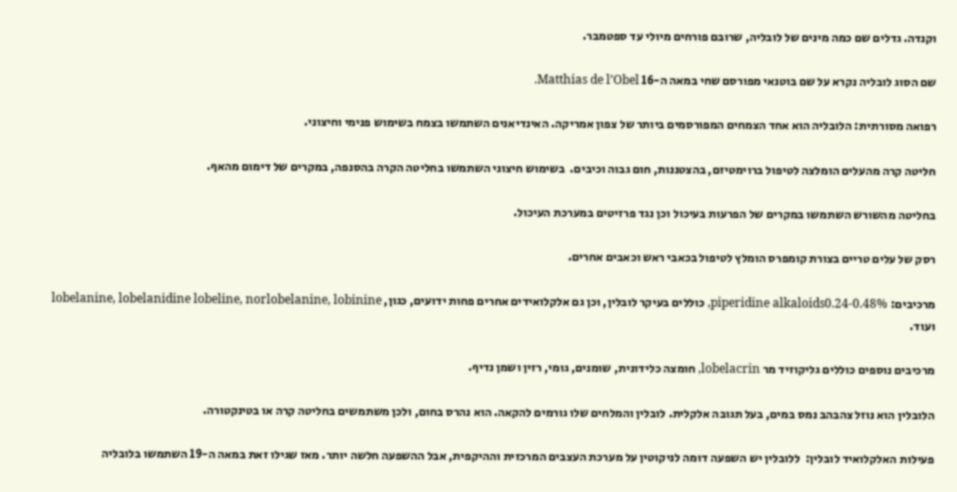וקנדה. גדלים שם כמה מינים של לובליה, שרובם פורחים מיולי עד ספטמבר.

שם הסוג לובליה נקרא על שם בוטנאי מפורסם שחי במאה ה-16 Matthias de l’Obel.

רפואה מסורתית: הלובליה הוא אחד הצמחים המפורסמים ביותר של צפון אמריקה. האינדיאנים השתמשו בצמח בשימוש פנימי וחיצוני.

חליטה קרה מהעלים הומלצה לטיפול ברוימטיזם, בהצטננות, חום גבוה וכיבים.  בשימוש חיצוני השתמשו בחליטה הקרה בהסנפה, במקרים של דימום מהאף.

בחליטה מהשורש השתמשו במקרים של הפרעות בעיכול וכן נגד פרזיטים במערכת העיכול.

רסק של עלים טריים בצורת קומפרס הומלץ לטיפול בכאבי ראש וכאבים אחרים.

מרכיבים: piperidine alkaloids0.24-0.48%, כוללים בעיקר לובלין, וכן גם אלקלואידים אחרים פחות ידועים, כגון, lobelanine, lobelanidine lobeline, norlobelanine, lobinine ועוד.

מרכיבים נוספים כוללים גליקוזיד מר lobelacrin, חומצה כלידונית, שומנים, גומי, רזין ושמן נדיף.

הלובלין הוא נוזל צהבהב נמס במים, בעל תגובה אלקלית. לובלין והמלחים שלו גורמים להקאה. הוא נהרס בחום, ולכן משתמשים בחליטה קרה או בטינקטורה.

פעילות האלקלואיד לובלין:  ללובלין יש השפעה דומה לניקוטין על מערכת העצבים המרכזית וההיקפית, אבל ההשפעה חלשה יותר. מאז שגילו זאת במאה ה-19 השתמשו בלובליה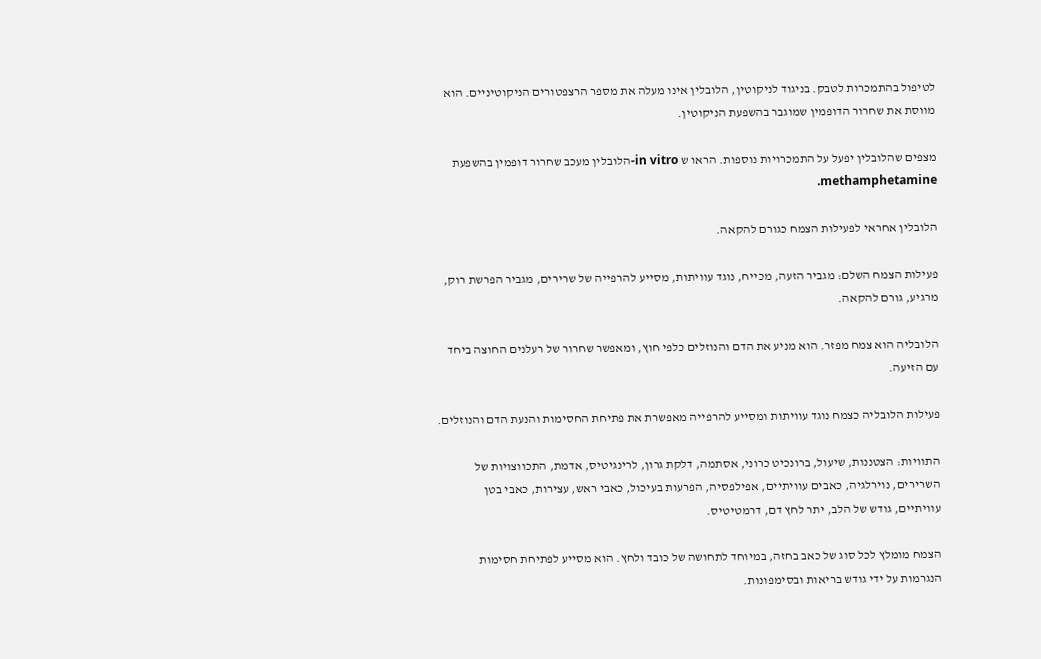לטיפול בהתמכרות לטבק. בניגוד לניקוטין, הלובלין אינו מעלה את מספר הרצפטורים הניקוטיניים. הוא מווסת את שחרור הדופמין שמוגבר בהשפעת הניקוטין.

מצפים שהלובלין יפעל על התמכרויות נוספות. הראו ש in vitro-הלובלין מעכב שחרור דופמין בהשפעת methamphetamine.

הלובלין אחראי לפעילות הצמח כגורם להקאה.

פעילות הצמח השלם: מגביר הזעה, מכייח, נוגד עוויתות, מסייע להרפייה של שרירים, מגביר הפרשת רוק, מרגיע, גורם להקאה.

הלובליה הוא צמח מפזר. הוא מניע את הדם והנוזלים כלפי חוץ, ומאפשר שחרור של רעלנים החוצה ביחד עם הזיעה.

פעילות הלובליה כצמח נוגד עוויתות ומסייע להרפייה מאפשרת את פתיחת החסימות והנעת הדם והנוזלים.

התוויות: הצטננות, שיעול, ברונכיט כרוני, אסתמה, דלקת גרון, לרינגיטיס, אדמת, התכווצויות של השרירים, נוירלגיה, כאבים עוויתיים, אפילפסיה, הפרעות בעיכול, כאבי ראש, עצירות, כאבי בטן עוויתיים, גודש של הלב, יתר לחץ דם, דרמטיטיס.

הצמח מומלץ לכל סוג של כאב בחזה, במיוחד לתחושה של כובד ולחץ. הוא מסייע לפתיחת חסימות הנגרמות על ידי גודש בריאות ובסימפונות.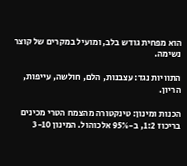הוא מפחית גודש בלב, ומועיל במקרים של קוצר נשימה.

התוויות נגד: עצבנות, הלם, חולשה, עייפות, הריון.

הכנות ומינון: טינקטורה מהצמח הטרי מכינים בריכוז 1:2, ב-95% אלכוהול. המינון 3-10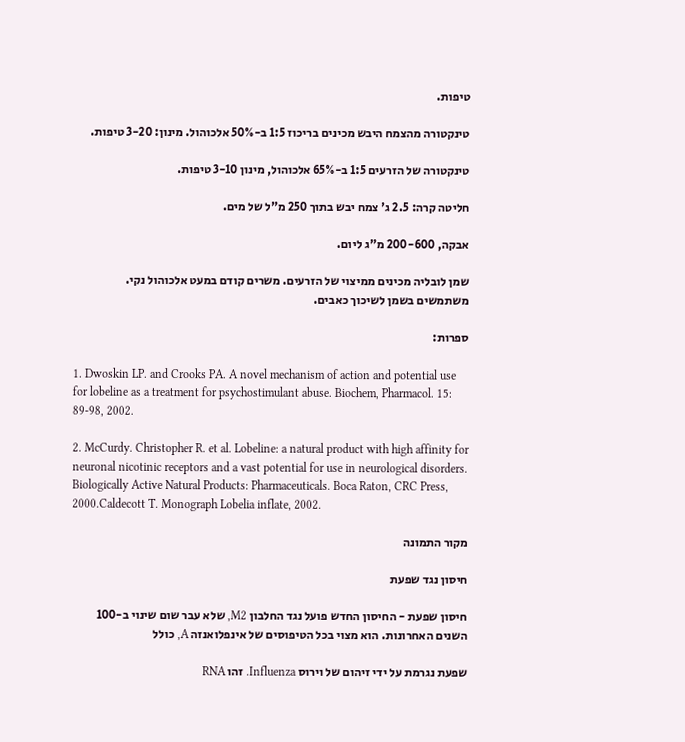טיפות.

טינקטורה מהצמח היבש מכינים בריכוז 1:5 ב-50% אלכוהול. מינון: 3-20 טיפות.

טינקטורה של הזרעים 1:5 ב-65% אלכוהול, מינון 3-10 טיפות.

חליטה קרה: 2.5 ג' צמח יבש בתוך 250 מ"ל של מים.

אבקה, 200-600 מ"ג ליום.

שמן לובליה מכינים ממיצוי של הזרעים. משרים קודם במעט אלכוהול נקי. משתמשים בשמן לשיכוך כאבים.

ספרות:

1. Dwoskin LP. and Crooks PA. A novel mechanism of action and potential use for lobeline as a treatment for psychostimulant abuse. Biochem, Pharmacol. 15: 89-98, 2002.

2. McCurdy. Christopher R. et al. Lobeline: a natural product with high affinity for neuronal nicotinic receptors and a vast potential for use in neurological disorders. Biologically Active Natural Products: Pharmaceuticals. Boca Raton, CRC Press, 2000.Caldecott T. Monograph Lobelia inflate, 2002.

מקור התמונה

חיסון נגד שפעת

חיסון שפעת - החיסון החדש פועל נגד החלבון M2, שלא עבר שום שינוי ב-100 השנים האחרונות. הוא מצוי בכל הטיפוסים של אינפלואנזה A, כולל

שפעת נגרמת על ידי זיהום של וירוס Influenza. זהו RNA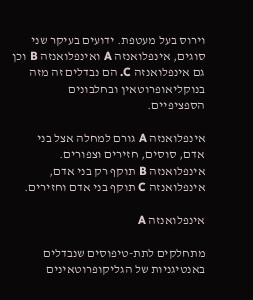וירוס בעל מעטפת. ידועים בעיקר שני סוגים, אינפלואנזה A ואינפלואנזה B וכן גם אינפלואנזה C. הם נבדלים זה מזה בנוקליאופרוטאין ובחלבונים הספציפיים.

אינפלואנזה A גורם למחלה אצל בני אדם, סוסים, חזירים וצפורים. אינפלואנזה B תוקף רק בני אדם, אינפלואנזה C תוקף בני אדם וחזירים.

אינפלואנזה A

מתחלקים לתת-טיפוסים שנבדלים באנטיגניות של הגליקופרוטאינים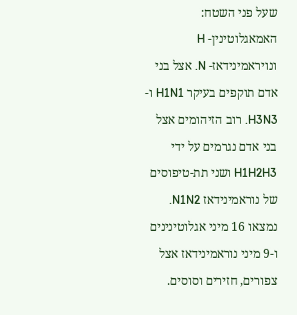שעל פני השטח: האמאגלוטינין- H ונויראמינידאז- N. אצל בני אדם תוקפים בעיקר H1N1 ו- H3N3. רוב הזיהומים אצל בני אדם נגרמים על ידי H1H2H3 ושני תת-טיפוסים של נוראמינידאז N1N2. נמצאו 16 מיני אגלוטינינים ו-9 מיני נוראמינידאז אצל צפורים, חזירים וסוסים.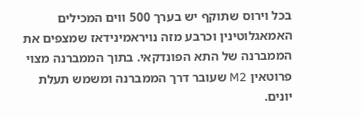בכל וירוס שתוקף יש בערך 500 ווים המכילים האמאגלוטינין וכרבע מזה נויראמינידאז שמצפים את הממברנה של התא הפונדקאי. בתוך הממברנה מצוי פרוטאין M2 שעובר דרך הממברנה ומשמש תעלת יונים.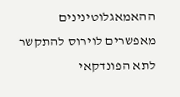ההאמאגלוטינינים מאפשרים לוירוס להתקשר לתא הפונדקאי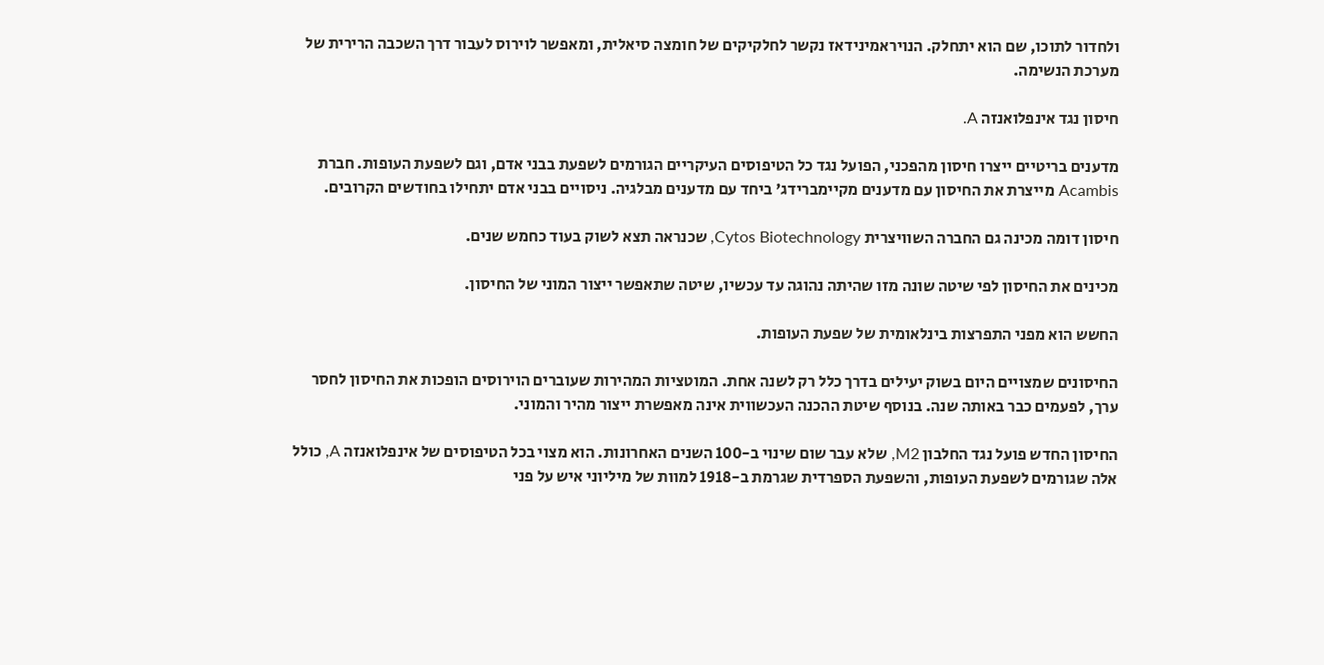ולחדור לתוכו, שם הוא יתחלק. הנויראמינידאז נקשר לחלקיקים של חומצה סיאלית, ומאפשר לוירוס לעבור דרך השכבה הרירית של מערכת הנשימה.

חיסון נגד אינפלואנזה A.

מדענים בריטיים ייצרו חיסון מהפכני, הפועל נגד כל הטיפוסים העיקריים הגורמים לשפעת בבני אדם, וגם לשפעת העופות. חברת Acambis מייצרת את החיסון עם מדענים מקיימברידג' ביחד עם מדענים מבלגיה. ניסויים בבני אדם יתחילו בחודשים הקרובים.

חיסון דומה מכינה גם החברה השוויצרית Cytos Biotechnology, שכנראה תצא לשוק בעוד כחמש שנים.

מכינים את החיסון לפי שיטה שונה מזו שהיתה נהוגה עד עכשיו, שיטה שתאפשר ייצור המוני של החיסון.

החשש הוא מפני התפרצות בינלאומית של שפעת העופות.

החיסונים שמצויים היום בשוק יעילים בדרך כלל רק לשנה אחת. המוטציות המהירות שעוברים הוירוסים הופכות את החיסון לחסר ערך, לפעמים כבר באותה שנה. בנוסף שיטת ההכנה העכשווית אינה מאפשרת ייצור מהיר והמוני.

החיסון החדש פועל נגד החלבון M2, שלא עבר שום שינוי ב-100 השנים האחרונות. הוא מצוי בכל הטיפוסים של אינפלואנזה A, כולל אלה שגורמים לשפעת העופות, והשפעת הספרדית שגרמת ב-1918 למוות של מיליוני איש על פני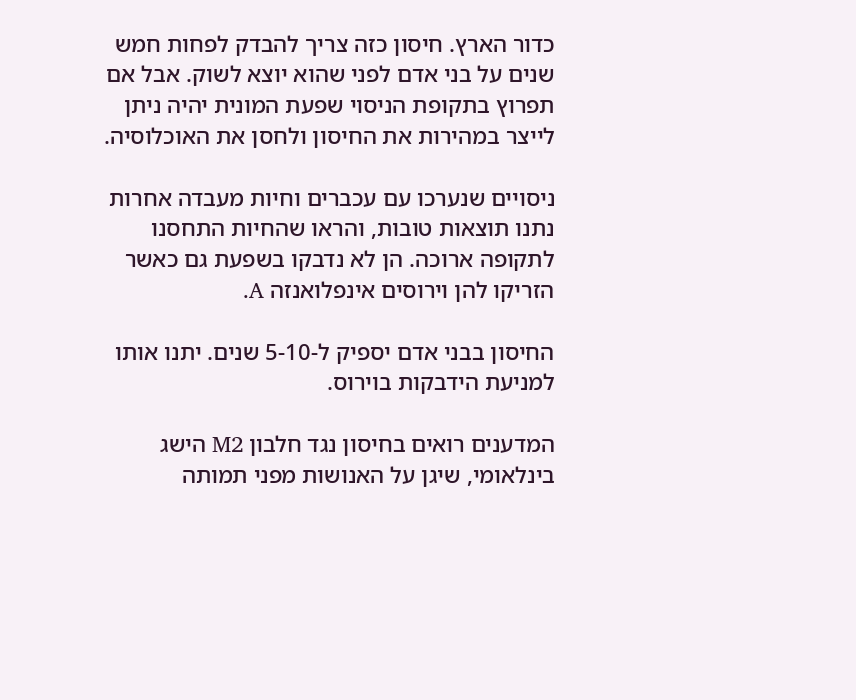כדור הארץ. חיסון כזה צריך להבדק לפחות חמש שנים על בני אדם לפני שהוא יוצא לשוק. אבל אם תפרוץ בתקופת הניסוי שפעת המונית יהיה ניתן לייצר במהירות את החיסון ולחסן את האוכלוסיה.

ניסויים שנערכו עם עכברים וחיות מעבדה אחרות נתנו תוצאות טובות, והראו שהחיות התחסנו לתקופה ארוכה. הן לא נדבקו בשפעת גם כאשר הזריקו להן וירוסים אינפלואנזה A.

החיסון בבני אדם יספיק ל-5-10 שנים. יתנו אותו למניעת הידבקות בוירוס.

המדענים רואים בחיסון נגד חלבון M2 הישג בינלאומי, שיגן על האנושות מפני תמותה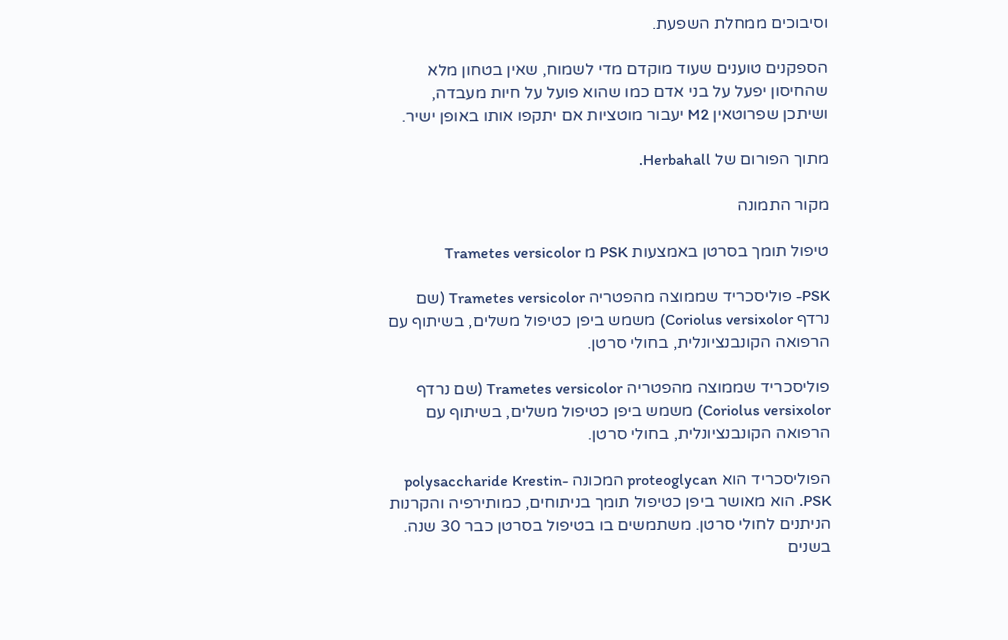וסיבוכים ממחלת השפעת.

הספקנים טוענים שעוד מוקדם מדי לשמוח, שאין בטחון מלא שהחיסון יפעל על בני אדם כמו שהוא פועל על חיות מעבדה, ושיתכן שפרוטאין M2 יעבור מוטציות אם יתקפו אותו באופן ישיר.

מתוך הפורום של Herbahall.

מקור התמונה

טיפול תומך בסרטן באמצעות PSK מ Trametes versicolor

PSK- פוליסכריד שממוצה מהפטריה Trametes versicolor (שם נרדף Coriolus versixolor) משמש ביפן כטיפול משלים, בשיתוף עם הרפואה הקונבנציונלית, בחולי סרטן.

פוליסכריד שממוצה מהפטריה Trametes versicolor (שם נרדף Coriolus versixolor) משמש ביפן כטיפול משלים, בשיתוף עם הרפואה הקונבנציונלית, בחולי סרטן.

הפוליסכריד הוא proteoglycan המכונה polysaccharide Krestin- PSK. הוא מאושר ביפן כטיפול תומך בניתוחים, כמותירפיה והקרנות הניתנים לחולי סרטן. משתמשים בו בטיפול בסרטן כבר 30 שנה. בשנים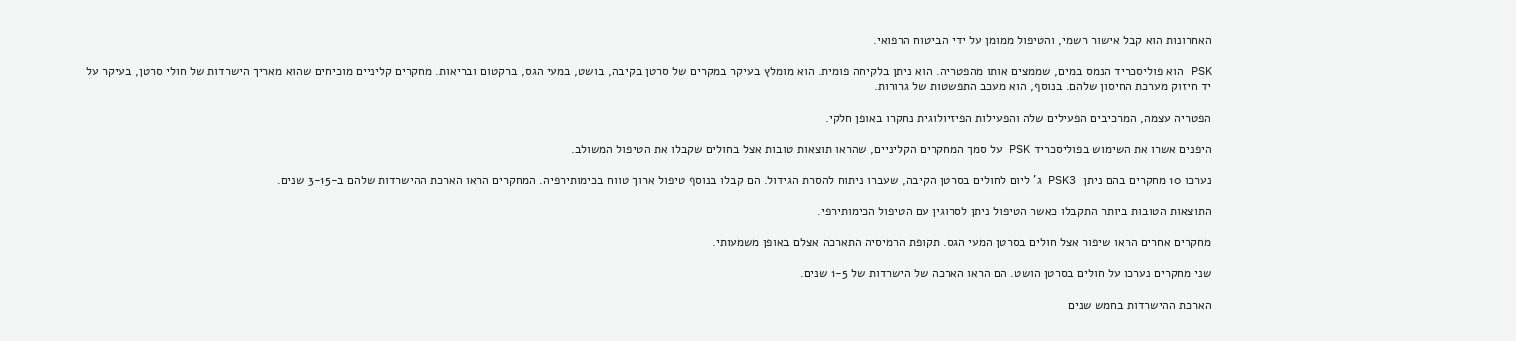האחרונות הוא קבל אישור רשמי, והטיפול ממומן על ידי הביטוח הרפואי.

PSK הוא פוליסכריד הנמס במים, שממצים אותו מהפטריה. הוא ניתן בלקיחה פומית. הוא מומלץ בעיקר במקרים של סרטן בקיבה, בושט, במעי הגס, ברקטום ובריאות. מחקרים קליניים מוכיחים שהוא מאריך הישרדות של חולי סרטן, בעיקר על יד חיזוק מערכת החיסון שלהם. בנוסף, הוא מעכב התפשטות של גרורות.

הפטריה עצמה, המרכיבים הפעילים שלה והפעילות הפיזיולוגית נחקרו באופן חלקי.

היפנים אשרו את השימוש בפוליסכריד PSK על סמך המחקרים הקליניים, שהראו תוצאות טובות אצל בחולים שקבלו את הטיפול המשולב.

נערכו 10 מחקרים בהם ניתן  PSK3 ג' ליום לחולים בסרטן הקיבה, שעברו ניתוח להסרת הגידול. הם קבלו בנוסף טיפול ארוך טווח בכימותירפיה. המחקרים הראו הארכת ההישרדות שלהם ב-3-15 שנים.

התוצאות הטובות ביותר התקבלו כאשר הטיפול ניתן לסרוגין עם הטיפול הכימותירפי.

מחקרים אחרים הראו שיפור אצל חולים בסרטן המעי הגס. תקופת הרמיסיה התארכה אצלם באופן משמעותי.

שני מחקרים נערכו על חולים בסרטן הושט. הם הראו הארכה של הישרדות של 1-5 שנים.

הארכת ההישרדות בחמש שנים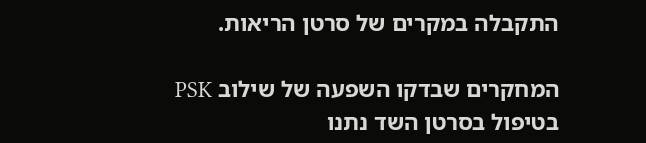התקבלה במקרים של סרטן הריאות.

המחקרים שבדקו השפעה של שילוב PSK בטיפול בסרטן השד נתנו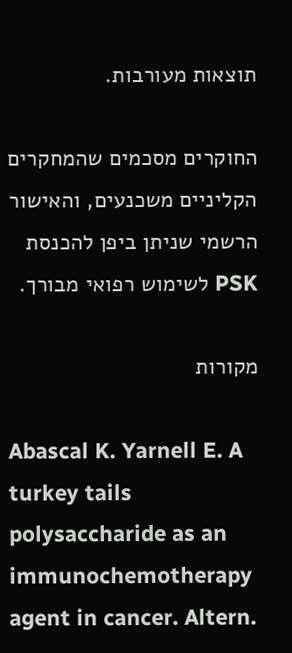תוצאות מעורבות.

החוקרים מסכמים שהמחקרים הקליניים משכנעים, והאישור הרשמי שניתן ביפן להכנסת PSK לשימוש רפואי מבורך.

מקורות

Abascal K. Yarnell E. A turkey tails polysaccharide as an immunochemotherapy agent in cancer. Altern.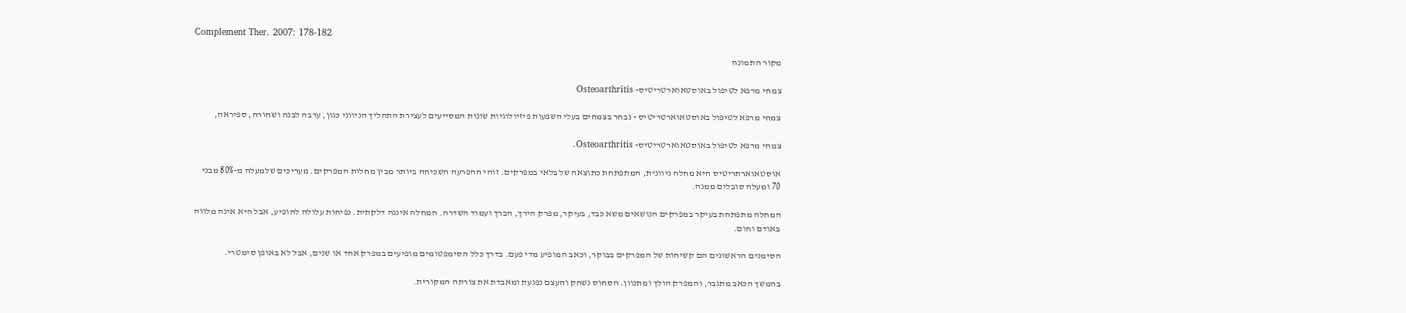Complement Ther. 2007: 178-182

מקור התמונה

צמחי מרפא לטיפול באוסטאוארטריטיס- Osteoarthritis

צמחי מרפא לטיפול באוסטאוארטריטיס - נבחר בצמחים בעלי השפעות פיזיולוגיות שונות המסייעים לעצירת התהליך הניווני כגון, ערבה לבנה ושחורה, ספיראה,

צמחי מרפא לטיפול באוסטאוארטריטיס- Osteoarthritis.

אוסטאוארתריטיס היא מחלה ניוונית, המתפתחת כתוצאה של בלאי במפרקים. זוהי ההפרעה השכיחה ביותר מבין מחלות המפרקים. מעריכים שלמעלה מ-80% מבני 70 ומעלה סובלים ממנה.

המחלה מתפתחת בעיקר במפרקים הנושאים משא כבד, בעיקר, מפרק הירך, הברך ועמוד השדרה. המחלה איננה דלקתית. נפיחות עלולה להופיע, אבל היא אינה מלווה באודם וחום.

הסימנים הראשונים הם קשיחות של המפרקים בבוקר, וכאב המופיע מדי פעם. בדרך כלל הסימפטומים מופיעים במפרק אחד או שנים, אבל לא באופן סימטרי.

בהמשך הכאב מתגבר, והמפרק הולך ומתנוון. הסחוס נשחק והעצם נפגעת ומאבדת את צורתה המקורית.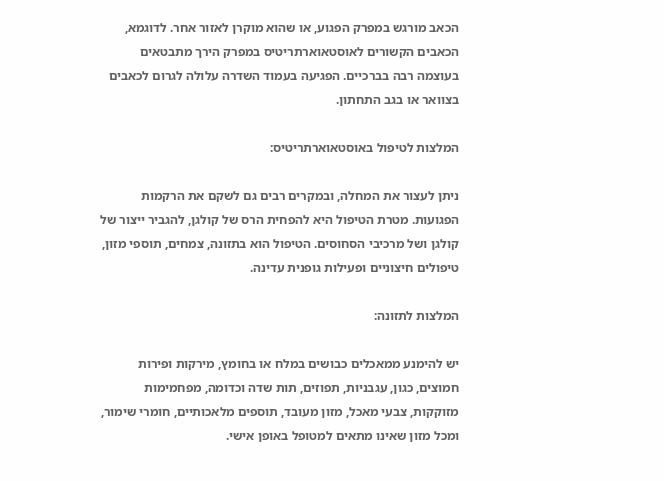הכאב מורגש במפרק הפגוע, או שהוא מוקרן לאזור אחר. לדוגמא, הכאבים הקשורים לאוסטאוארתריטיס במפרק הירך מתבטאים בעוצמה רבה בברכיים. הפגיעה בעמוד השדרה עלולה לגרום לכאבים בצוואר או בגב התחתון.

המלצות לטיפול באוסטאוארתריטיס:

ניתן לעצור את המחלה, ובמקרים רבים גם לשקם את הרקמות הפגועות. מטרת הטיפול היא להפחית הרס של קולגן, להגביר ייצור של קולגן ושל מרכיבי הסחוסים. הטיפול הוא בתזונה, צמחים, תוספי מזון, טיפולים חיצוניים ופעילות גופנית עדינה.

המלצות לתזונה:

יש להימנע ממאכלים כבושים במלח או בחומץ, מירקות ופירות חמוצים, כגון, עגבניות, תפוזים, תות שדה וכדומה, מפחמימות מזוקקות, צבעי מאכל, מזון מעובד, תוספים מלאכותיים, חומרי שימור, ומכל מזון שאינו מתאים למטופל באופן אישי.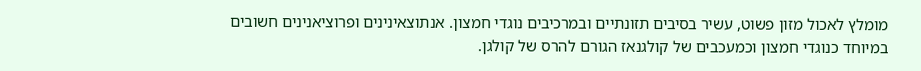מומלץ לאכול מזון פשוט, עשיר בסיבים תזונתיים ובמרכיבים נוגדי חמצון. אנתוצאינינים ופרוציאנינים חשובים במיוחד כנוגדי חמצון וכמעכבים של קולגנאז הגורם להרס של קולגן.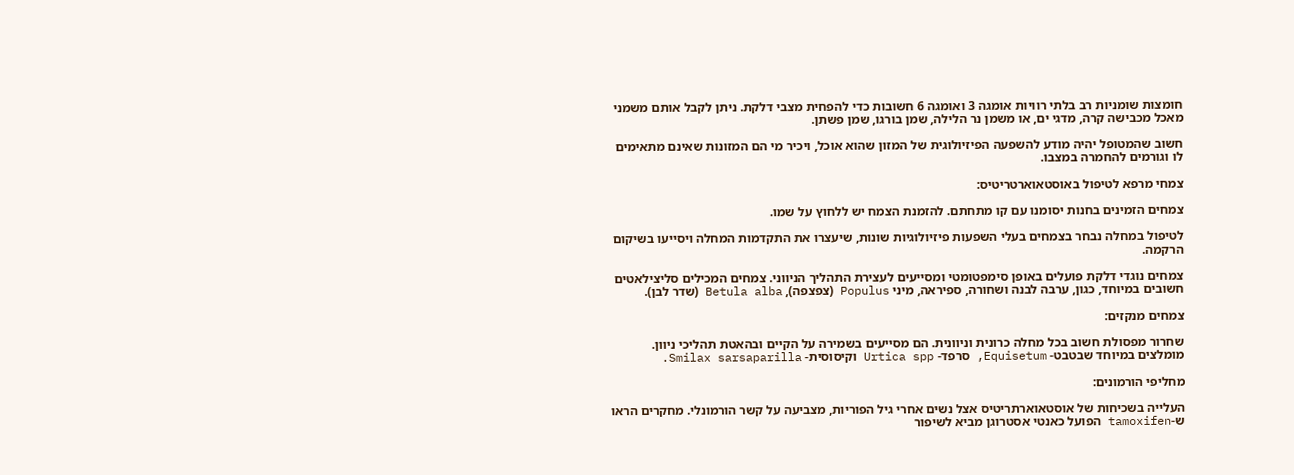חומצות שומניות רב בלתי רוויות אומגה 3 ואומגה 6 חשובות כדי להפחית מצבי דלקת. ניתן לקבל אותם משמני מאכל מכבישה קרה, מדגי ים, או משמן נר הלילה, שמן בורגו, שמן פשתן.

חשוב שהמטופל יהיה מודע להשפעה הפיזיולוגית של המזון שהוא אוכל, ויכיר מי הם המזונות שאינם מתאימים לו וגורמים להחמרה במצבו.

צמחי מרפא לטיפול באוסטאוארטריטיס:

צמחים הזמינים בחנות יסומנו עם קו מתחתם. להזמנת הצמח יש ללחוץ על שמו.

לטיפול במחלה נבחר בצמחים בעלי השפעות פיזיולוגיות שונות, שיעצרו את התקדמות המחלה ויסייעו בשיקום הרקמה.

צמחים נוגדי דלקת פועלים באופן סימפטומטי ומסייעים לעצירת התהליך הניווני. צמחים המכילים סליצילאטים חשובים במיוחד, כגון, ערבה לבנה ושחורה, ספיראה, מיני Populus (צפצפה), Betula alba (שדר לבן).

צמחים מנקזים:

שחרור מפסולת חשוב בכל מחלה כרונית וניוונית. הם מסייעים בשמירה על הקיים ובהאטת תהליכי ניוון. מומלצים במיוחד שבטבט- Equisetum, סרפד- Urtica spp וקיסוסית- Smilax sarsaparilla.

מחליפי הורמונים:

העלייה בשכיחות של אוסטאוארתריטיס אצל נשים אחרי גיל הפוריות, מצביעה על קשר הורמונלי. מחקרים הראו ש-tamoxifen הפועל כאנטי אסטרוגן מביא לשיפור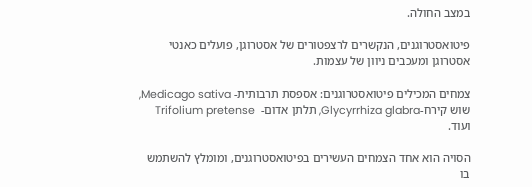במצב החולה.

פיטואסטרוגנים, הנקשרים לרצפטורים של אסטרוגן, פועלים כאנטי אסטרוגן ומעכבים ניוון של עצמות.

צמחים המכילים פיטואסטרוגנים: אספסת תרבותית- Medicago sativa, שוש קירח-Glycyrrhiza glabra, תלתן אדום-  Trifolium pretense ועוד.

הסויה הוא אחד הצמחים העשירים בפיטואסטרוגנים, ומומלץ להשתמש בו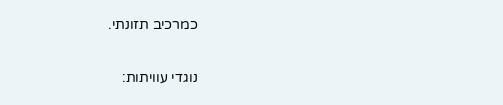כמרכיב תזונתי.

נוגדי עוויתות: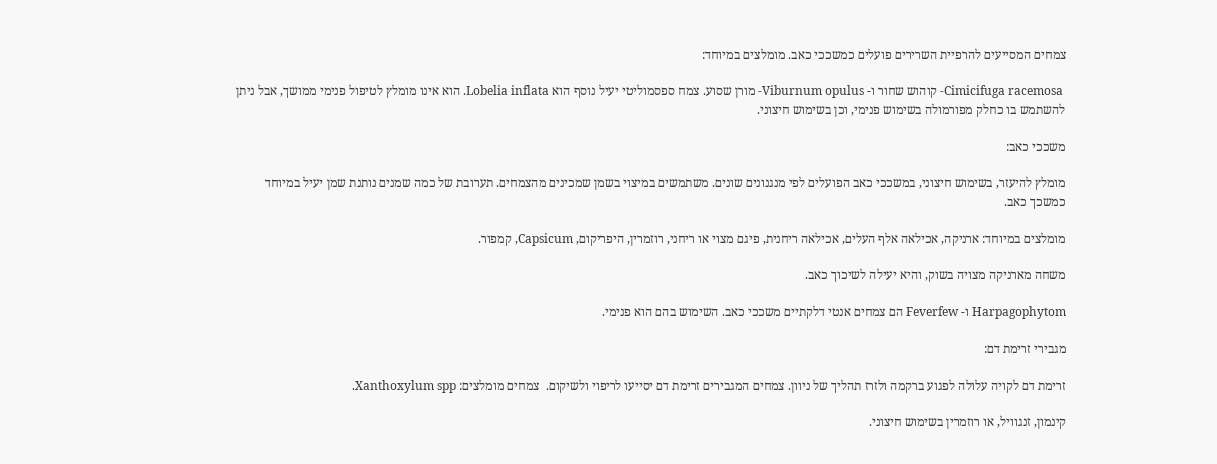צמחים המסייעים להרפיית השרירים פועלים כמשככי כאב. מומלצים במיוחד:

 Cimicifuga racemosa- קוהוש שחור ו- Viburnum opulus- מורן שסוע. צמח ספסמוליטי יעיל נוסף הוא Lobelia inflata. הוא אינו מומלץ לטיפול פנימי ממושך, אבל ניתן להשתמש בו כחלק מפורמולה בשימוש פנימי, וכן בשימוש חיצוני.

משככי כאב:

מומלץ להיעזר, בשימוש חיצוני, במשככי כאב הפועלים לפי מנגנונים שונים. משתמשים במיצוי בשמן שמכינים מהצמחים. תערובת של כמה שמנים נותנת שמן יעיל במיוחד כמשכך כאב.

מומלצים במיוחד: ארניקה, אכילאה אלף העלים, אכילאה ריחנית, פיגם מצוי או ריחני, רוזמרין, היפריקום, Capsicum, קמפור.

משחה מארניקה מצויה בשוק, והיא יעילה לשיכוך כאב.

Harpagophytom ו- Feverfew הם צמחים אנטי דלקתיים משככי כאב. השימוש בהם הוא פנימי.

מגבירי זרימת דם:

זרימת דם לקויה עלולה לפגוע ברקמה ולזרז תהליך של ניוון. צמחים המגבירים זרימת דם יסייעו לריפוי ולשיקום.  צמחים מומלצים: Xanthoxylum spp.

קינמון, זנגוויל, או רוזמרין בשימוש חיצוני.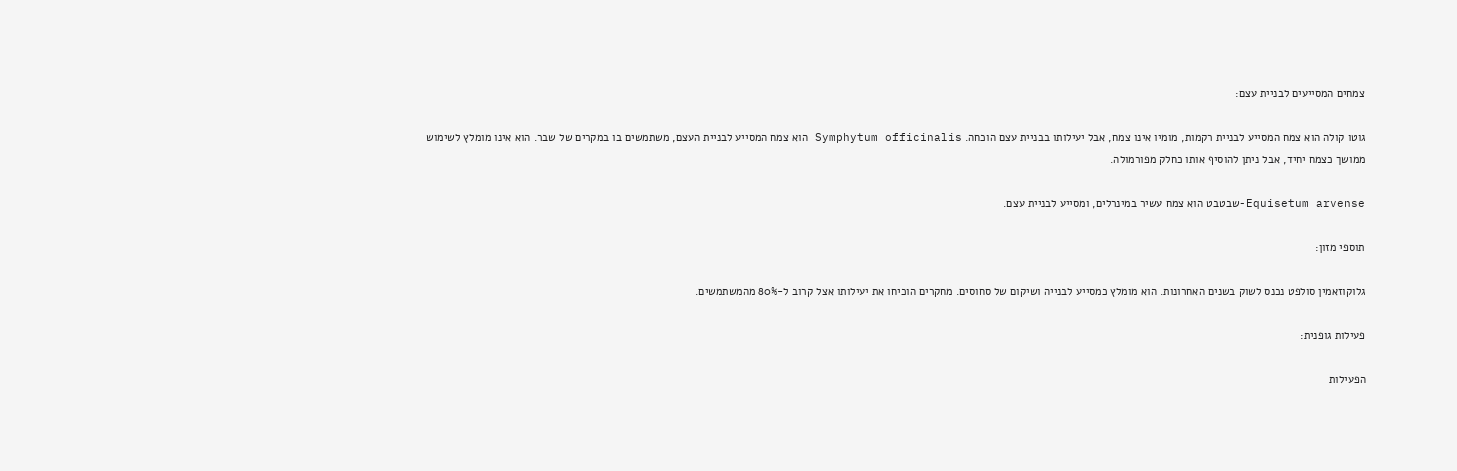צמחים המסייעים לבניית עצם:

גוטו קולה הוא צמח המסייע לבניית רקמות, מומיו אינו צמח, אבל יעילותו בבניית עצם הוכחה. Symphytum officinalis הוא צמח המסייע לבניית העצם, משתמשים בו במקרים של שבר. הוא אינו מומלץ לשימוש ממושך כצמח יחיד, אבל ניתן להוסיף אותו כחלק מפורמולה.

Equisetum arvense-שבטבט הוא צמח עשיר במינרלים, ומסייע לבניית עצם.

תוספי מזון:

גלוקוזאמין סולפט נכנס לשוק בשנים האחרונות. הוא מומלץ כמסייע לבנייה ושיקום של סחוסים. מחקרים הוכיחו את יעילותו אצל קרוב ל-80% מהמשתמשים.

פעילות גופנית:

הפעילות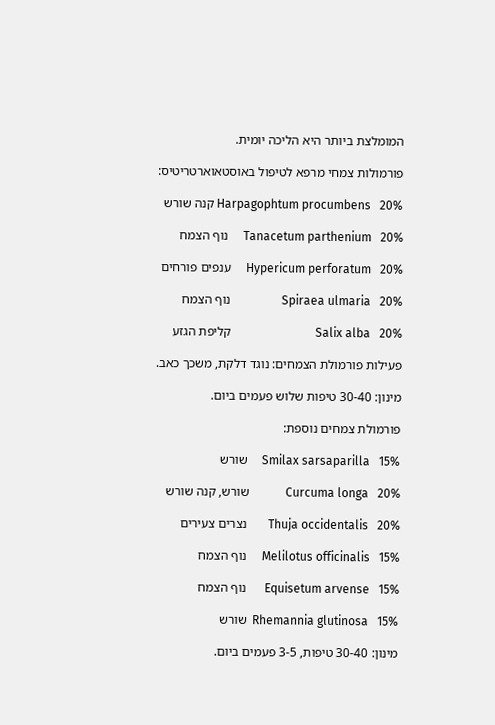המומלצת ביותר היא הליכה יומית.

פורמולות צמחי מרפא לטיפול באוסטאוארטריטיס:

Harpagophtum procumbens   20% קנה שורש

Tanacetum parthenium   20%     נוף הצמח

Hypericum perforatum   20%     ענפים פורחים

Spiraea ulmaria   20%                 נוף הצמח

Salix alba   20%                            קליפת הגזע

פעילות פורמולת הצמחים: נוגד דלקת, משכך כאב.

מינון: 30-40 טיפות שלוש פעמים ביום.

פורמולת צמחים נוספת:

Smilax sarsaparilla   15%     שורש

Curcuma longa   20%            שורש, קנה שורש

Thuja occidentalis   20%       נצרים צעירים

Melilotus officinalis   15%     נוף הצמח

Equisetum arvense   15%      נוף הצמח

Rhemannia glutinosa   15%  שורש

מינון: 30-40 טיפות, 3-5 פעמים ביום.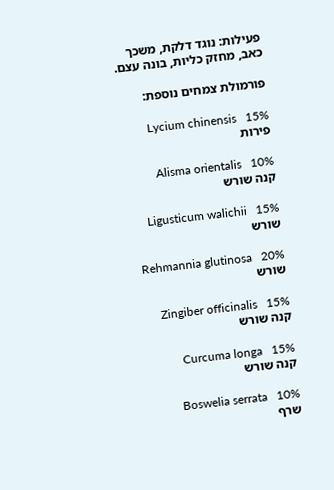פעילות: נוגד דלקת, משכך כאב, מחזק כליות, בונה עצם.

פורמולת צמחים נוספת:

Lycium chinensis   15%          פירות

Alisma orientalis   10%           קנה שורש

Ligusticum walichii   15%      שורש

Rehmannia glutinosa   20%    שורש

Zingiber officinalis   15%      קנה שורש

Curcuma longa   15%             קנה שורש

Boswelia serrata   10%            שרף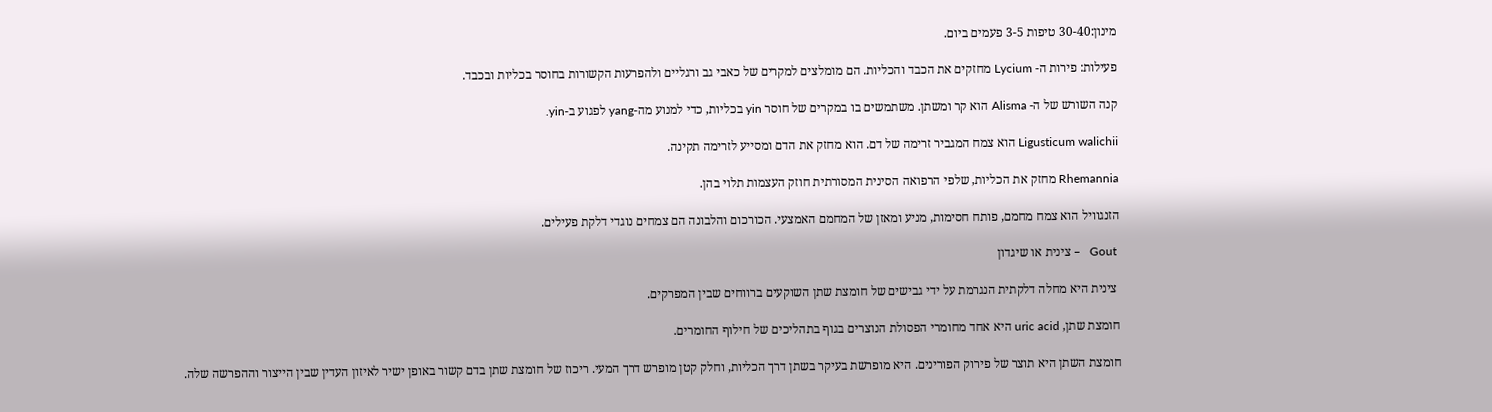מינון:30-40 טיפות 3-5 פעמים ביום.

פעילות: פירות ה- Lycium מחזקים את הכבד והכליות. הם מומלצים למקרים של כאבי גב ורגליים ולהפרעות הקשורות בחוסר בכליות ובכבד.

קנה השורש של ה- Alisma הוא קר ומשתן. משתמשים בו במקרים של חוסר yin בכליות, כדי למנוע מה-yang לפגוע ב-yin.

Ligusticum walichii הוא צמח המגביר זרימה של דם. הוא מחזק את הדם ומסייע לזרימה תקינה.

Rhemannia מחזק את הכליות, שלפי הרפואה הסינית המסורתית חוזק העצמות תלוי בהן.

הזנגוויל הוא צמח מחמם, פותח חסימות, מניע ומאזן של המחמם האמצעי. הכורכום והלבונה הם צמחים נוגדי דלקת פעילים.

 Gout   – צינית או שיגדון

 צינית היא מחלה דלקתית הנגרמת על ידי גבישים של חומצת שתן השוקעים ברווחים שבין המפרקים.

חומצת שתן, uric acid היא אחד מחומרי הפסולת הנוצרים בגוף בתהליכים של חילוף החומרים.

חומצת השתן היא תוצר של פירוק הפורינים. היא מופרשת בעיקר בשתן דרך הכליות, וחלק קטן מופרש דרך המעי. ריכוז של חומצת שתן בדם קשור באופן ישיר לאיזון העדין שבין הייצור וההפרשה שלה.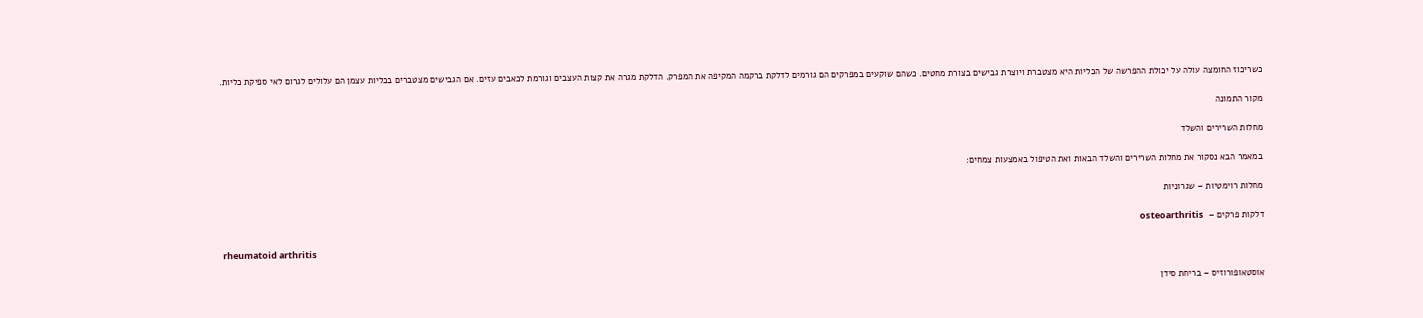כשריכוז החומצה עולה על יכולת ההפרשה של הכליות היא מצטברת ויוצרת גבישים בצורת מחטים. כשהם שוקעים במפרקים הם גורמים לדלקת ברקמה המקיפה את המפרק. הדלקת מגרה את קצות העצבים וגורמת לכאבים עזים. אם הגבישים מצטברים בכליות עצמן הם עלולים לגרום לאי ספיקת כליות.

מקור התמונה

מחלות השרירים והשלד

במאמר הבא נסקור את מחלות השרירים והשלד הבאות ואת הטיפול באמצעות צמחים:

מחלות רוימטיות – שגרוניות

דלקות פרקים –  osteoarthritis

 rheumatoid arthritis

אוסטאופורוזיס – בריחת סידן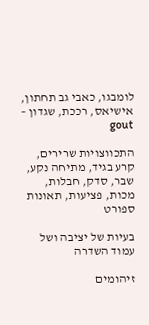לומבגו, כאבי גב תחתון, אישיאס, רככת, שגדון – gout

התכווצויות שרירים, קרע בגיד, מתיחה נקע, שבר, סדק, חבלות, מכות, פציעות, תאונות ספורט

בעיות של יציבה ושל עמוד השדרה

זיהומים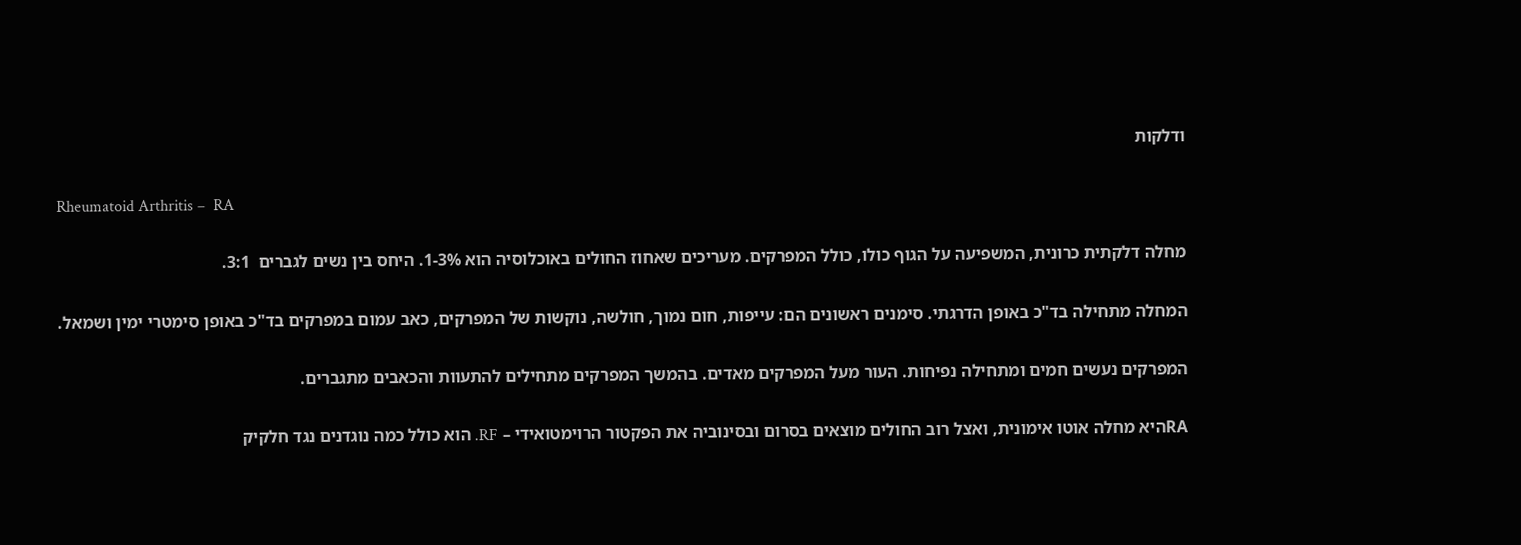ודלקות

Rheumatoid Arthritis –  RA

מחלה דלקתית כרונית, המשפיעה על הגוף כולו, כולל המפרקים. מעריכים שאחוז החולים באוכלוסיה הוא 1-3%. היחס בין נשים לגברים  3:1.

המחלה מתחילה בד"כ באופן הדרגתי. סימנים ראשונים הם: עייפות, חום נמוך, חולשה, נוקשות של המפרקים, כאב עמום במפרקים בד"כ באופן סימטרי ימין ושמאל.

המפרקים נעשים חמים ומתחילה נפיחות. העור מעל המפרקים מאדים. בהמשך המפרקים מתחילים להתעוות והכאבים מתגברים.

RAהיא מחלה אוטו אימונית, ואצל רוב החולים מוצאים בסרום ובסינוביה את הפקטור הרוימטואידי – RF. הוא כולל כמה נוגדנים נגד חלקיק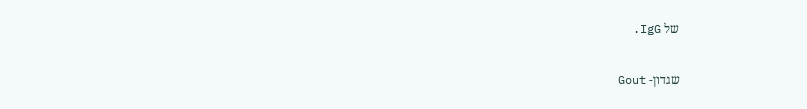של IgG.

שגדון- Gout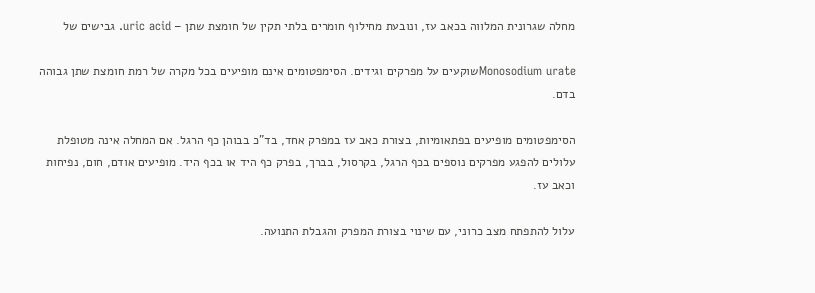מחלה שגרונית המלווה בכאב עז, ונובעת מחילוף חומרים בלתי תקין של חומצת שתן – uric acid. גבישים של

Monosodium urateשוקעים על מפרקים וגידים. הסימפטומים אינם מופיעים בכל מקרה של רמת חומצת שתן גבוהה בדם.

הסימפטומים מופיעים בפתאומיות, בצורת כאב עז במפרק אחד, בד"כ בבוהן כף הרגל. אם המחלה אינה מטופלת עלולים להפגע מפרקים נוספים בכף הרגל, בקרסול, בברך, בפרק כף היד או בכף היד. מופיעים אודם, חום, נפיחות וכאב עז.

עלול להתפתח מצב כרוני, עם שינוי בצורת המפרק והגבלת התנועה.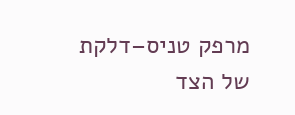מרפק טניס–דלקת של הצד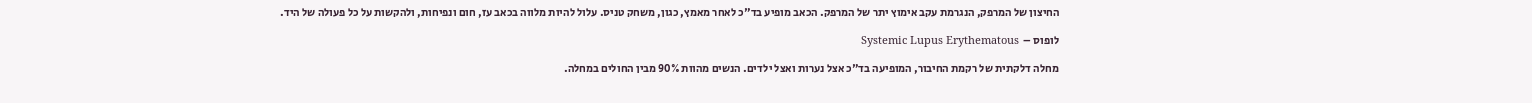החיצון של המרפק, הנגרמת עקב אימוץ יתר של המרפק. הכאב מופיע בד"כ לאחר מאמץ, כגון, משחק טניס. עלול להיות מלווה בכאב עז, חום ונפיחות, ולהקשות על כל פעולה של היד.

לופוס –  Systemic Lupus Erythematous

מחלה דלקתית של רקמת החיבור, המופיעה בד"כ אצל נערות ואצל ילדים. הנשים מהוות 90% מבין החולים במחלה.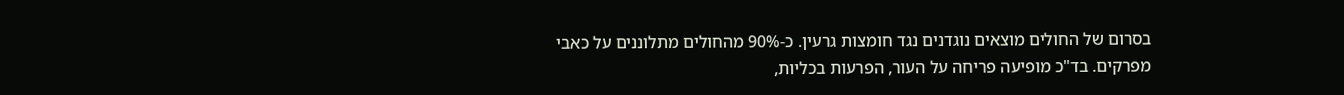בסרום של החולים מוצאים נוגדנים נגד חומצות גרעין. כ-90% מהחולים מתלוננים על כאבי מפרקים. בד"כ מופיעה פריחה על העור, הפרעות בכליות,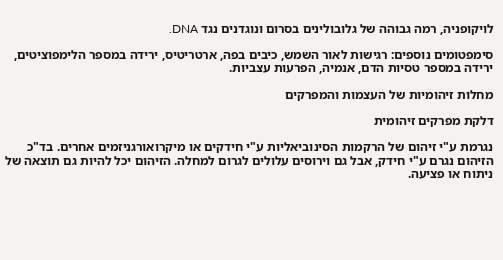לויקופניה, רמה גבוהה של גלובולינים בסרום ונוגדנים נגד DNA.

סימפטומים נוספים: רגישות לאור השמש, כיבים בפה, ארטריטיס, ירידה במספר הלימפוציטים, ירידה במספר טסיות הדם, אנמיה, הפרעות עצביות.

מחלות זיהומיות של העצמות והמפרקים

דלקת מפרקים זיהומית

נגרמת ע"י זיהום של הרקמות הסינוביאליות ע"י חידקים או מיקרואורגניזמים אחרים. בד"כ הזיהום נגרם ע"י חידק, אבל גם וירוסים עלולים לגרום למחלה. הזיהום יכל להיות גם תוצאה של ניתוח או פציעה.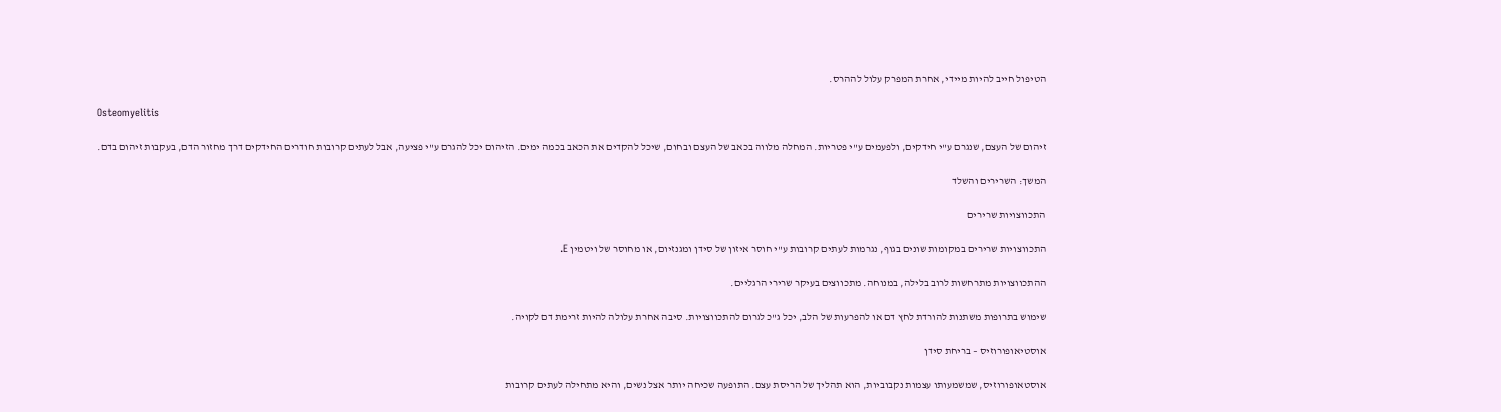הטיפול חייב להיות מיידי, אחרת המפרק עלול לההרס.

Osteomyelitis

זיהום של העצם, שנגרם ע"י חידקים, ולפעמים ע"י פטריות. המחלה מלווה בכאב של העצם ובחום, שיכל להקדים את הכאב בכמה ימים. הזיהום יכל להגרם ע"י פציעה, אבל לעתים קרובות חודרים החידקים דרך מחזור הדם, בעקבות זיהום בדם.

המשך: השרירים והשלד

התכווצויות שרירים

התכווצויות שרירים במקומות שונים בגוף, נגרמות לעתים קרובות ע"י חוסר איזון של סידן ומגנזיום, או מחוסר של ויטמין E.

ההתכווצויות מתרחשות לרוב בלילה, במנוחה. מתכווצים בעיקר שרירי הרגליים.

שימוש בתרופות משתנות להורדת לחץ דם או להפרעות של הלב, יכל ג"כ לגרום להתכווצויות. סיבה אחרת עלולה להיות זרימת דם לקויה.

אוסטיאופורוזיס – בריחת סידן

אוסטאופורוזיס, שמשמעותו עצמות נקבוביות, הוא תהליך של הריסת עצם. התופעה שכיחה יותר אצל נשים, והיא מתחילה לעתים קרובות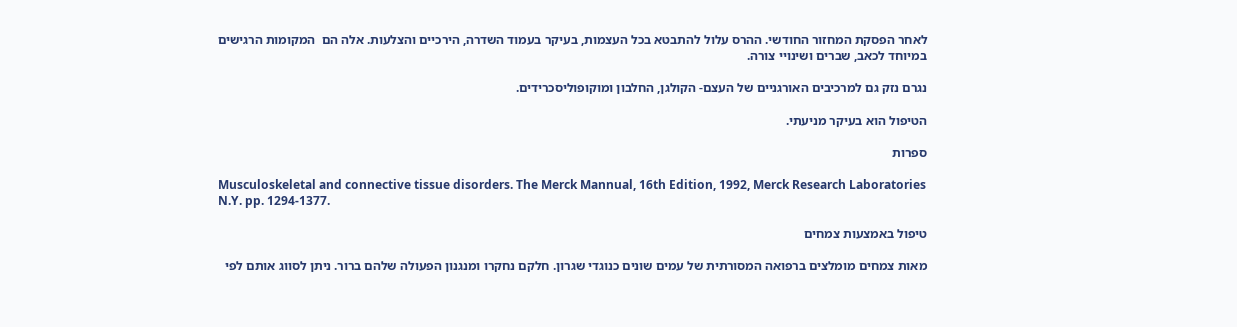לאחר הפסקת המחזור החודשי. ההרס עלול להתבטא בכל העצמות, בעיקר בעמוד השדרה, הירכיים והצלעות. אלה הם  המקומות הרגישים במיוחד לכאב, שברים ושינויי צורה.

נגרם נזק גם למרכיבים האורגניים של העצם- הקולגן, החלבון ומוקופוליסכרידים.

הטיפול הוא בעיקר מניעתי.

ספרות

Musculoskeletal and connective tissue disorders. The Merck Mannual, 16th Edition, 1992, Merck Research Laboratories N.Y. pp. 1294-1377.

טיפול באמצעות צמחים

מאות צמחים מומלצים ברפואה המסורתית של עמים שונים כנוגדי שגרון. חלקם נחקרו ומנגנון הפעולה שלהם ברור. ניתן לסווג אותם לפי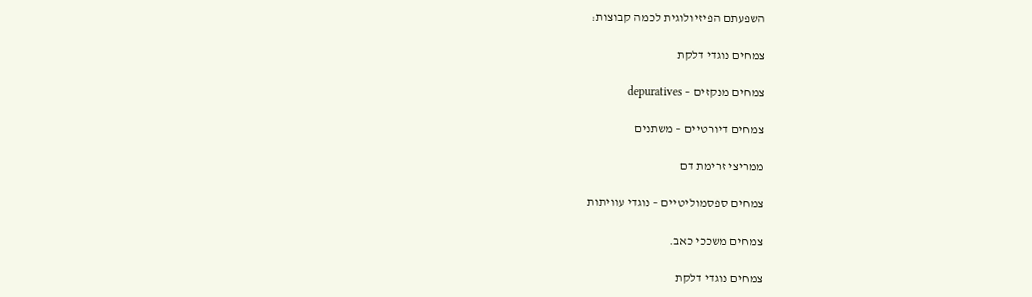השפעתם הפיזיולוגית לכמה קבוצות:

צמחים נוגדי דלקת

צמחים מנקזים – depuratives

צמחים דיורטיים – משתנים

ממריצי זרימת דם

צמחים ספסמוליטיים – נוגדי עוויתות

צמחים משככי כאב.

צמחים נוגדי דלקת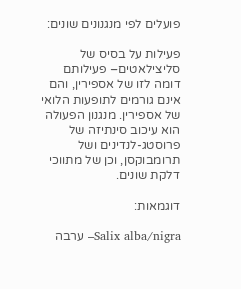פועלים לפי מנגנונים שונים:

פעילות על בסיס של סליצילאטים– פעילותם דומה לזו של אספירין, והם אינם גורמים לתופעות הלואי של אספירין. מנגנון הפעולה הוא עיכוב סינתיזה של פרוסטג-לנדינים ושל תרומבוקסן, וכן של מתווכי דלקת שונים.

דוגמאות:

Salix alba/nigra– ערבה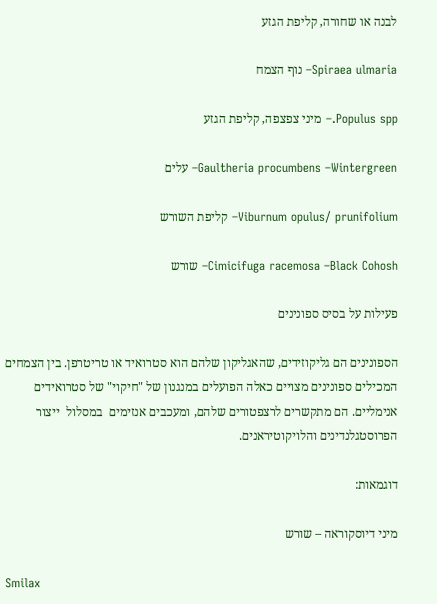לבנה או שחורה, קליפת הגזע

Spiraea ulmaria– נוף הצמח

Populus spp.– מיני צפצפה, קליפת הגזע

Gaultheria procumbens –Wintergreen– עלים

Viburnum opulus/ prunifolium– קליפת השורש

Cimicifuga racemosa –Black Cohosh– שורש

פעילות על בסיס ספונינים

הספונינים הם גליקוזידים, שהאגליקון שלהם הוא סטרואיד או טריטרפן. בין הצמחים המכילים ספונינים מצויים כאלה הפועלים במנגנון של "חיקוי" של סטרואידים אנימליים. הם מתקשרים לרצפטורים שלהם, ומעכבים אנזימים  במסלול  ייצור הפרוסטגלנדינים והלויקוטיראנים.

דוגמאות:

מיני דיוסקוראה – שורש

Smilax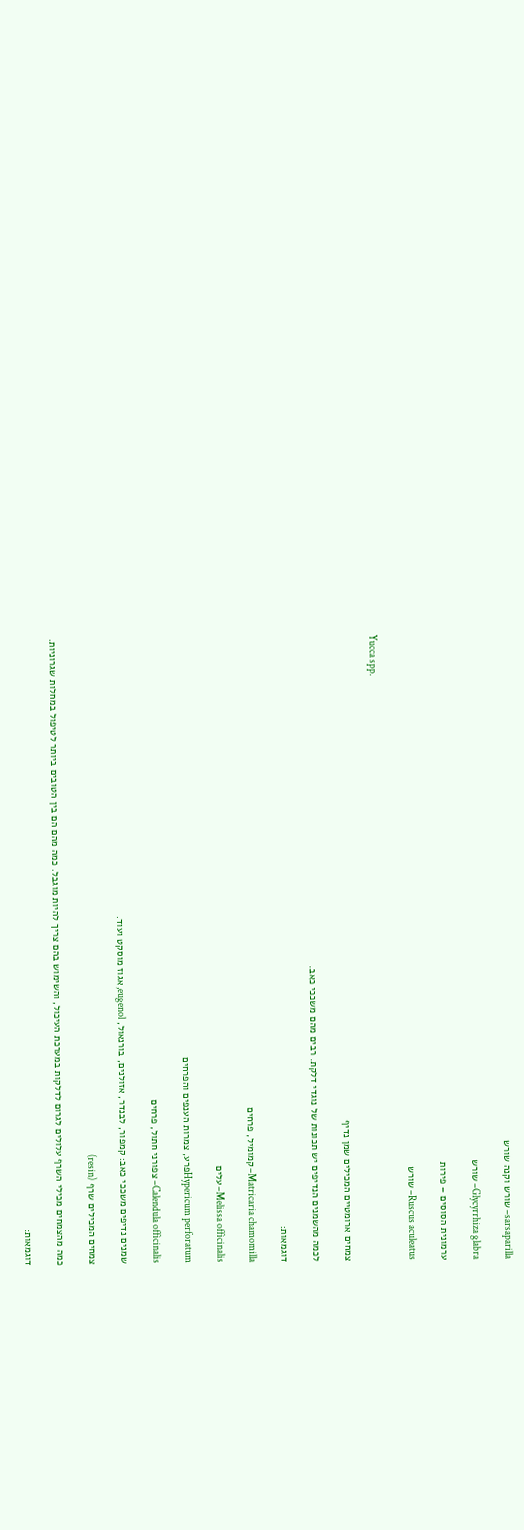sarsaparilla– שורש וקנה שורש

Glycyrrhiza glabra– שורש

ערמונית הסוסים – פירות

Ruscus aculeatus– שורש

Yucca spp.

צמחים ארומטיים המכילים שמן נדיף

לכמה מהשמנים הנדיפים יש תכונות של נוגדי דלקת. רבים מהם משככי כאב.

דוגמאות:

Matricaria chamomilla– קמומיל, פרחים

Melissa officinalis– עלים

Hypericum perforatumפרע, צמרות הענפים והפרחים

Calendula officinalis– צפורני חתול, פרחים

שמנים נדיפים משככי כאב: קמפור, לבנדר, אזולנים, בורנאול, eugenol, אגוז מוסקט ועוד.

צמחים המכילים שרף (resin)

כמה מהצמחים מכילי השרף עלולים לגרום לדלקות במערכת העיכול, והשימוש בהם צריך להיות מוגבל. כמה מהם הם בין הטובים ביותר לטיפול במחלות שגרוניות.

דוגמאות: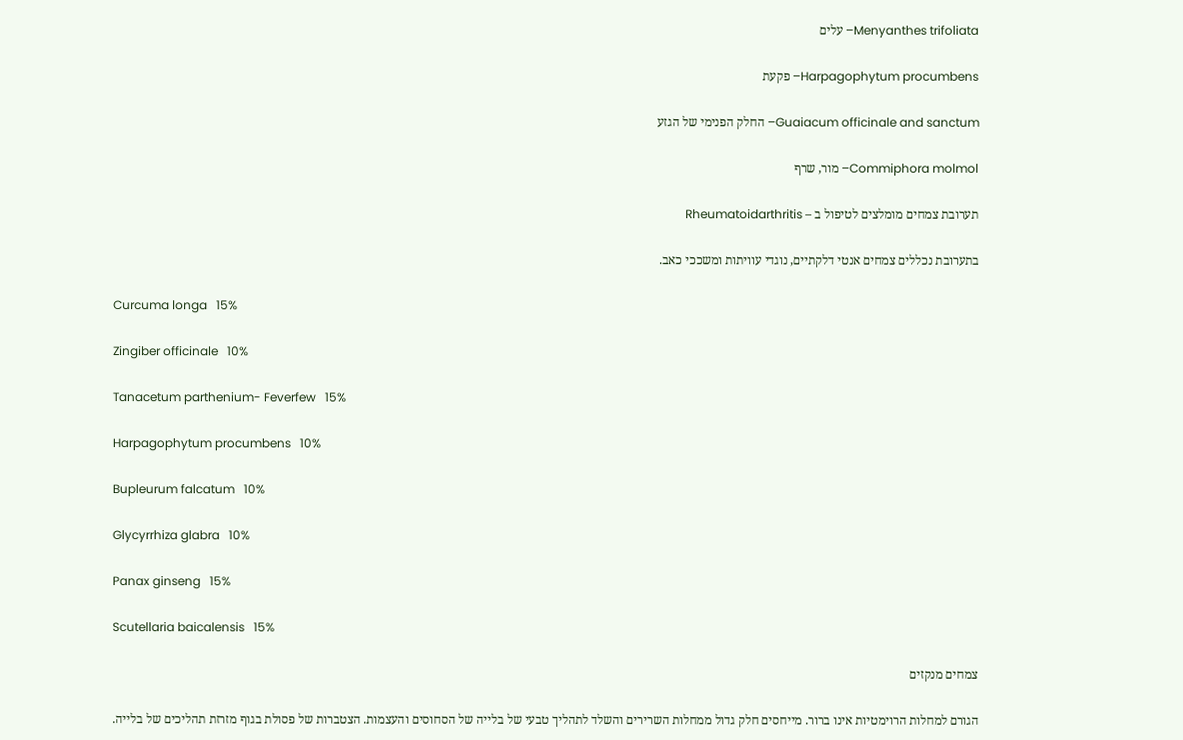Menyanthes trifoliata– עלים

Harpagophytum procumbens– פקעת

Guaiacum officinale and sanctum– החלק הפנימי של הגזע

Commiphora molmol– מור, שרף

תערובת צמחים מומלצים לטיפול ב – Rheumatoidarthritis

בתערובת נכללים צמחים אנטי דלקתיים, נוגדי עוויתות ומשככי כאב.

Curcuma longa   15%

Zingiber officinale   10%

Tanacetum parthenium- Feverfew   15%

Harpagophytum procumbens   10%

Bupleurum falcatum   10%

Glycyrrhiza glabra   10%

Panax ginseng   15%

Scutellaria baicalensis   15%

צמחים מנקזים

הגורם למחלות הרוימטיות אינו ברור. מייחסים חלק גדול ממחלות השרירים והשלד לתהליך טבעי של בלייה של הסחוסים והעצמות. הצטברות של פסולת בגוף מזרזת תהליכים של בלייה.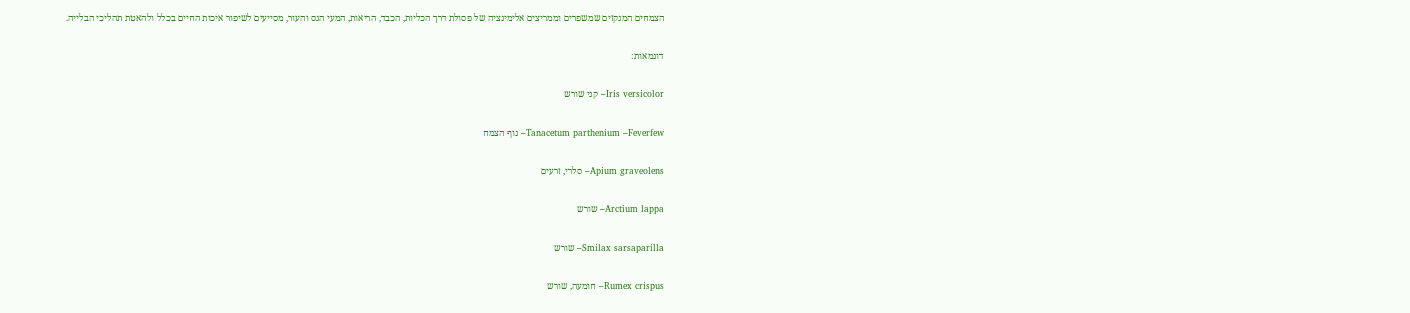הצמחים המנקזים שמשפרים וממריצים אלימינציה של פסולת דרך הכליות, הכבד, הריאות, המעי הגס והעור, מסייעים לשיפור איכות החיים בכלל ולהאטת תהליכי הבלייה.

דוגמאות:

Iris versicolor– קני שורש

Tanacetum parthenium –Feverfew– נוף הצמח

Apium graveolens– סלרי, זרעים

Arctium lappa– שורש

Smilax sarsaparilla– שורש

Rumex crispus– חומעה, שורש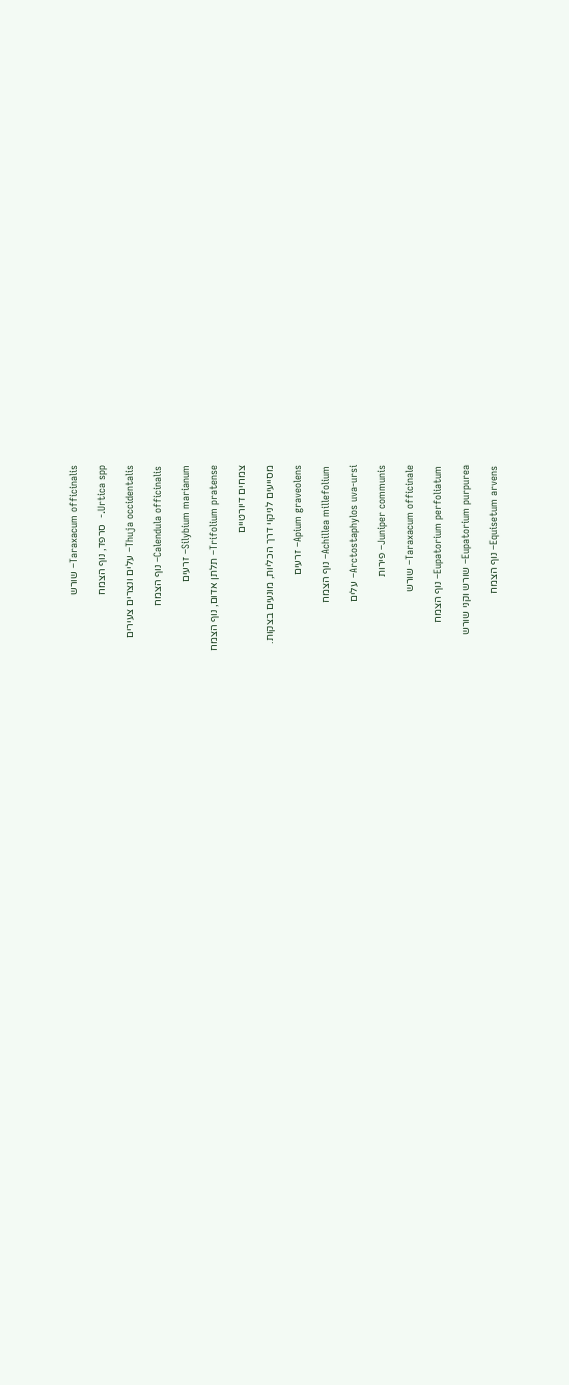Taraxacum officinalis– שורש

Urtica spp.-  סרפד, נוף הצמח

Thuja occidentalis– עלים ונצרים צעירים

Calendula officinalis– נוף הצמח

Silybium marianum– זרעים

Trifolium pratense– תלתן אדום, נוף הצמח

צמחים דיורטיים

מסייעים לניקוי דרך הכליות, מונעים בצקות.

Apium graveolens– זרעים

Achillea millefolium– נוף הצמח

Arctostaphylos uva-ursi– עלים

Juniper communis– פירות

Taraxacum officinale– שורש

Eupatorium perfoliatum– נוף הצמח

Eupatorium purpurea– שורש וקני שורש

Equisetum arvens– נוף הצמח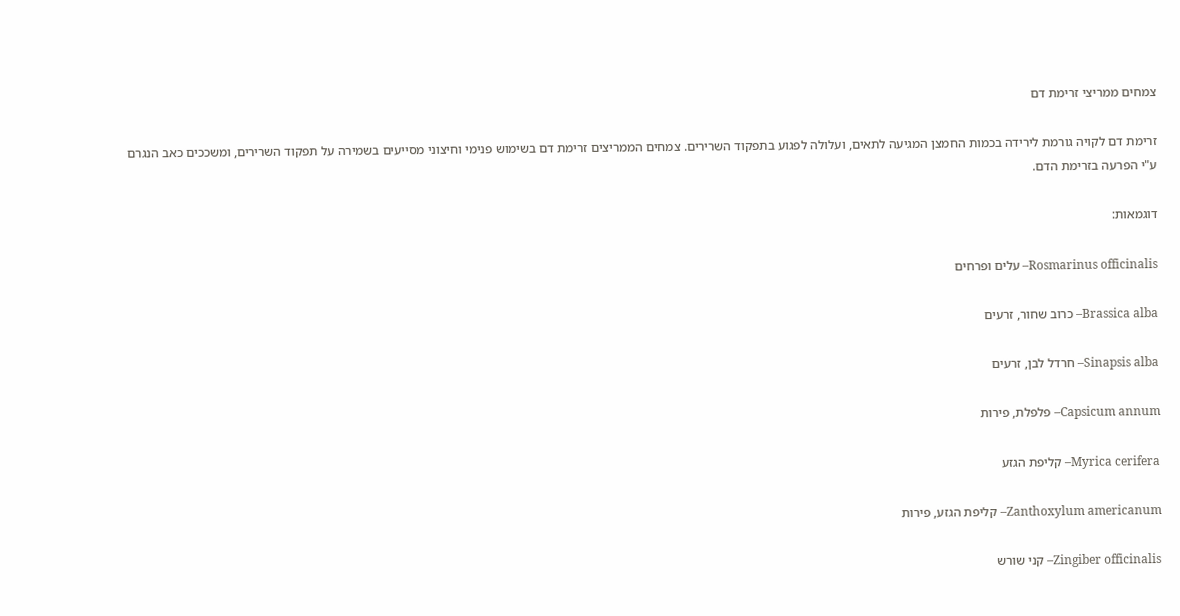צמחים ממריצי זרימת דם

זרימת דם לקויה גורמת לירידה בכמות החמצן המגיעה לתאים, ועלולה לפגוע בתפקוד השרירים. צמחים הממריצים זרימת דם בשימוש פנימי וחיצוני מסייעים בשמירה על תפקוד השרירים, ומשככים כאב הנגרם ע"י הפרעה בזרימת הדם.

דוגמאות:

Rosmarinus officinalis– עלים ופרחים

Brassica alba– כרוב שחור, זרעים

Sinapsis alba– חרדל לבן, זרעים

Capsicum annum– פלפלת, פירות

Myrica cerifera– קליפת הגזע

Zanthoxylum americanum– קליפת הגזע, פירות

Zingiber officinalis– קני שורש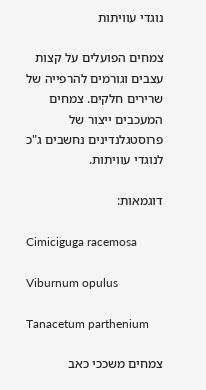נוגדי עוויתות

צמחים הפועלים על קצות עצבים וגורמים להרפייה של שרירים חלקים. צמחים המעכבים ייצור של פרוסטגלנדינים נחשבים ג"כ לנוגדי עוויתות.

דוגמאות:

Cimiciguga racemosa

Viburnum opulus

Tanacetum parthenium

צמחים משככי כאב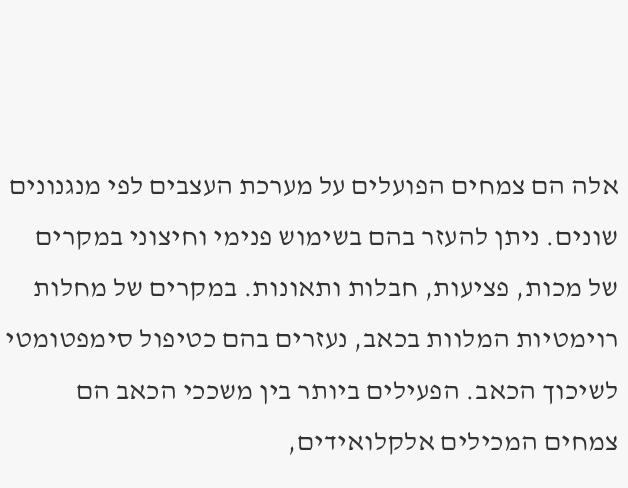אלה הם צמחים הפועלים על מערכת העצבים לפי מנגנונים שונים. ניתן להעזר בהם בשימוש פנימי וחיצוני במקרים של מכות, פציעות, חבלות ותאונות. במקרים של מחלות רוימטיות המלוות בכאב, נעזרים בהם כטיפול סימפטומטי לשיכוך הכאב. הפעילים ביותר בין משככי הכאב הם צמחים המכילים אלקלואידים,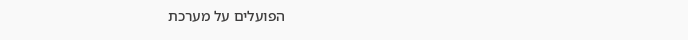הפועלים על מערכת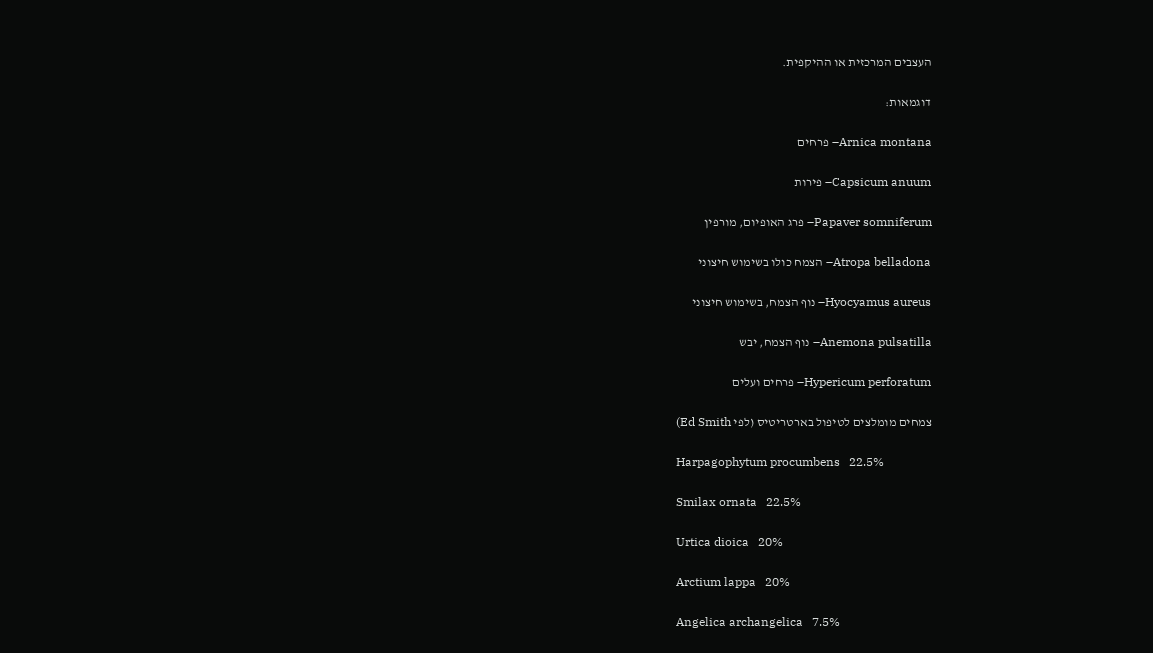העצבים המרכזית או ההיקפית.

דוגמאות:

Arnica montana– פרחים

Capsicum anuum– פירות

Papaver somniferum– פרג האופיום, מורפין

Atropa belladona– הצמח כולו בשימוש חיצוני

Hyocyamus aureus– נוף הצמח, בשימוש חיצוני

Anemona pulsatilla– נוף הצמח, יבש

Hypericum perforatum– פרחים ועלים

צמחים מומלצים לטיפול בארטריטיס (לפי Ed Smith)

Harpagophytum procumbens   22.5%

Smilax ornata   22.5%

Urtica dioica   20%

Arctium lappa   20%

Angelica archangelica   7.5%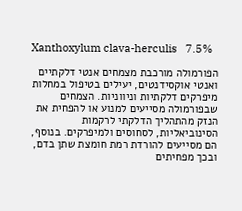Xanthoxylum clava-herculis   7.5%

הפורמולה מורכבת מצמחים אנטי דלקתיים ואנטי אוקסידנטים, יעילים בטיפול במחלות מיפרקים דלקתיות וניווניות. הצמחים שבפורמולה מסייעים למנוע או להפחית את הנזק מהתהליך הדלקתי לרקמות הסינוביאליות, לסחוסים ולמיפרקים. בנוסף, הם מסייעים להורדת רמת חומצת שתן בדם, ובכך מפחיתים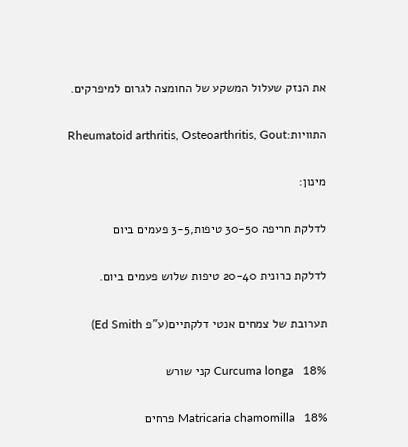את הנזק שעלול המשקע של החומצה לגרום למיפרקים.

התוויות:Rheumatoid arthritis, Osteoarthritis, Gout

מינון:

לדלקת חריפה 30-50 טיפות,3-5 פעמים ביום

לדלקת כרונית 20-40 טיפות שלוש פעמים ביום.

תערובת של צמחים אנטי דלקתיים(ע"פ Ed Smith)

Curcuma longa   18% קני שורש

Matricaria chamomilla   18% פרחים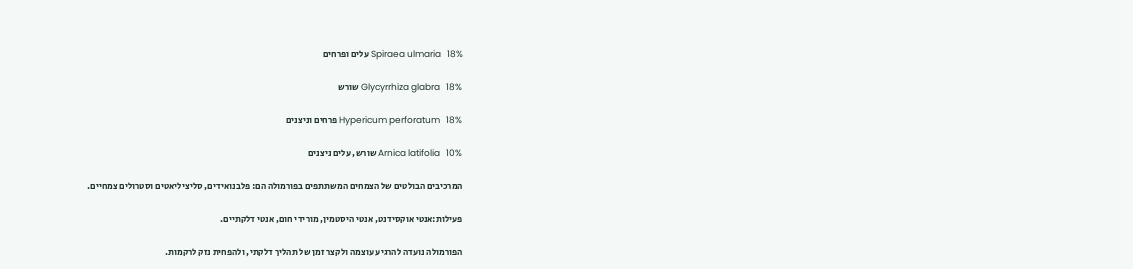Spiraea ulmaria   18% עלים ופרחים

Glycyrrhiza glabra   18% שורש

Hypericum perforatum   18% פרחים וניצנים

Arnica latifolia   10% שורש, עלים ניצנים

המרכיבים הבולטים של הצמחים המשתתפים בפורמולה הם: פלבנואידים, סליציליאטים וסטרולים צמחיים.

פעילות:אנטי אוקסידנט, אנטי היסטמין, מורידי חום, אנטי דלקתיים.

הפורמולה נועדה להרגיע עוצמה ולקצר זמן של תהליך דלקתי, ולהפחית נזק לרקמות.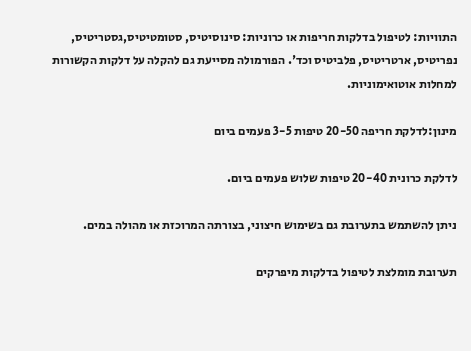התוויות: לטיפול בדלקות חריפות או כרוניות: סינוסיטיס, סטומטיטיס,גסטריטיס, נפריטיס, ארטריטיס, פלביטיס וכד'. הפורמולה מסייעת גם להקלה על דלקות הקשורות למחלות אוטואימוניות.

מינון:לדלקת חריפה 20-50 טיפות 3-5 פעמים ביום

לדלקת כרונית 20-40 טיפות שלוש פעמים ביום.

ניתן להשתמש בתערובת גם בשימוש חיצוני, בצורתה המרוכזת או מהולה במים.

תערובת מומלצת לטיפול בדלקות מיפרקים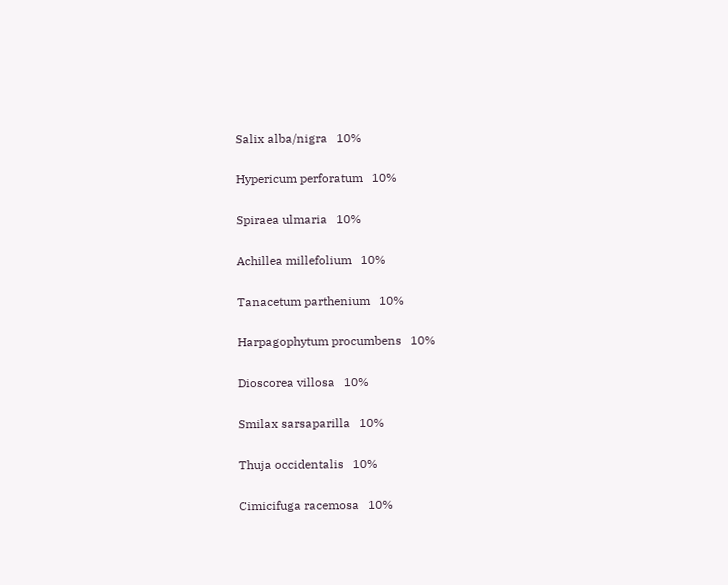Salix alba/nigra   10%

Hypericum perforatum   10%

Spiraea ulmaria   10%

Achillea millefolium   10%

Tanacetum parthenium   10%

Harpagophytum procumbens   10%

Dioscorea villosa   10%

Smilax sarsaparilla   10%

Thuja occidentalis   10%

Cimicifuga racemosa   10%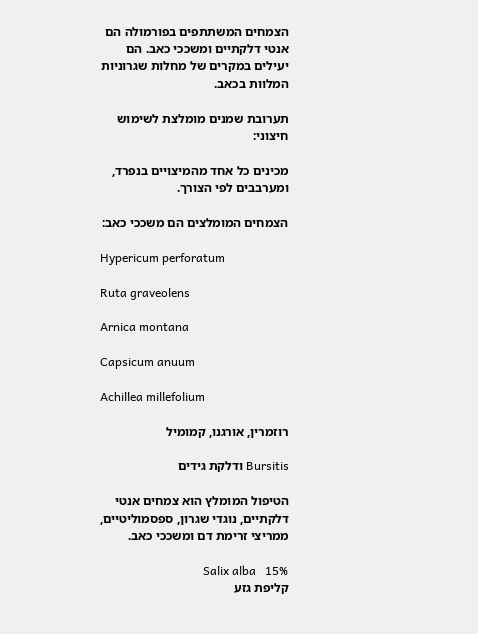הצמחים המשתתפים בפורמולה הם אנטי דלקתיים ומשככי כאב. הם יעילים במקרים של מחלות שגרוניות המלוות בכאב.

תערובת שמנים מומלצת לשימוש חיצוני:

מכינים כל אחד מהמיצויים בנפרד, ומערבבים לפי הצורך.

הצמחים המומלצים הם משככי כאב:

Hypericum perforatum

Ruta graveolens

Arnica montana

Capsicum anuum

Achillea millefolium

רוזמרין, אורגנו, קמומיל

Bursitis ודלקת גידים

הטיפול המומלץ הוא צמחים אנטי דלקתיים, נוגדי שגרון, ספסמוליטיים, ממריצי זרימת דם ומשככי כאב.

Salix alba   15%                                קליפת גזע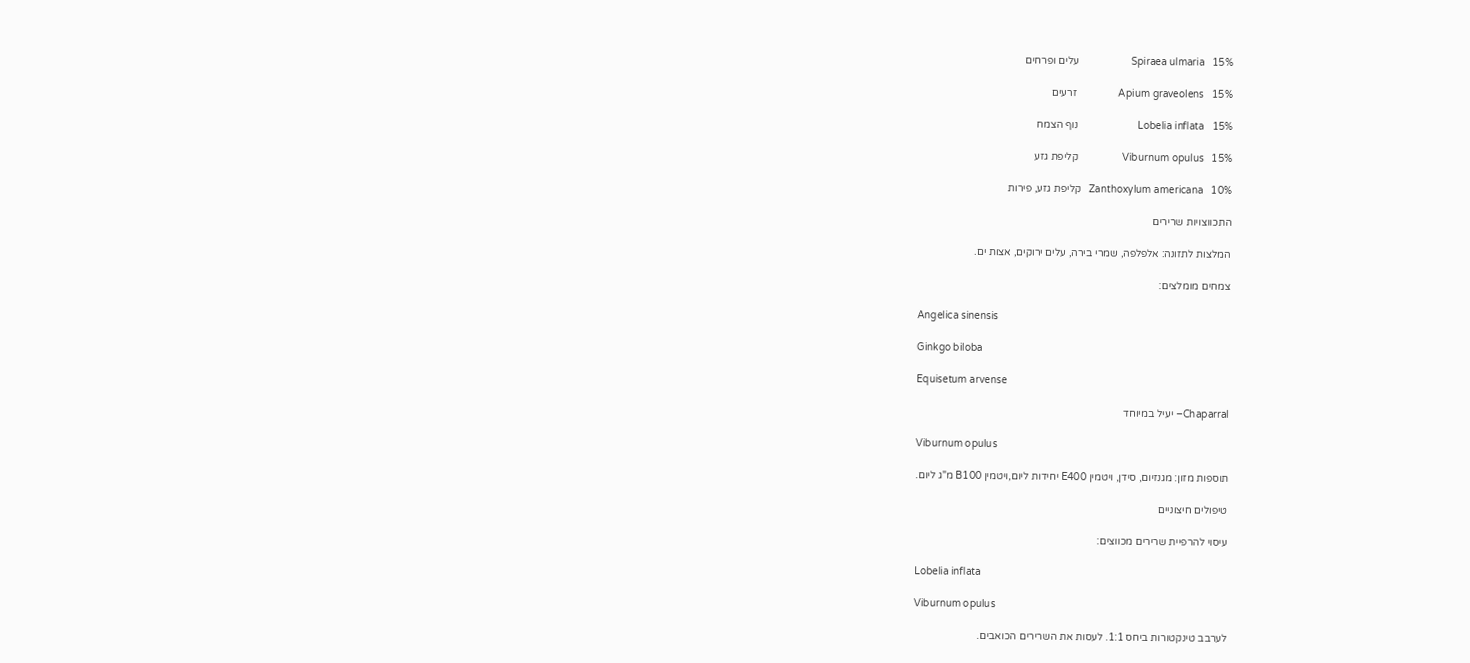Spiraea ulmaria   15%                    עלים ופרחים

Apium graveolens   15%                זרעים

Lobelia inflata   15%                       נוף הצמח

Viburnum opulus   15%                 קליפת גזע

Zanthoxylum americana   10%   קליפת גזע, פירות

התכווצויות שרירים

המלצות לתזונה: אלפלפה, שמרי בירה, עלים ירוקים, אצות ים.

צמחים מומלצים:

Angelica sinensis

Ginkgo biloba

Equisetum arvense

Chaparral– יעיל במיוחד

Viburnum opulus

תוספות מזון: מגנזיום, סידן, ויטמין E400 יחידות ליום,ויטמין B100 מ"ג ליום.

טיפולים חיצוניים

עיסוי להרפיית שרירים מכווצים:

Lobelia inflata

Viburnum opulus

לערבב טינקטורות ביחס 1:1. לעסות את השרירים הכואבים.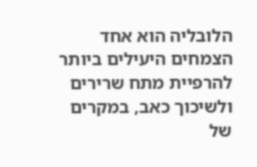הלובליה הוא אחד הצמחים היעילים ביותר להרפיית מתח שרירים ולשיכוך כאב, במקרים של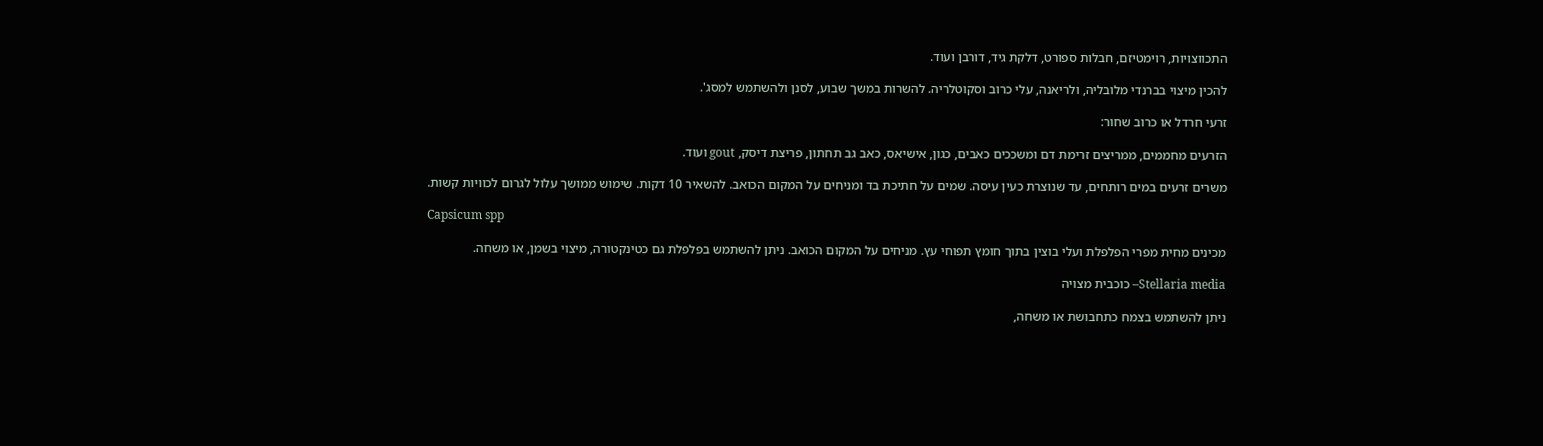התכווצויות, רוימטיזם, חבלות ספורט, דלקת גיד, דורבן ועוד.

להכין מיצוי בברנדי מלובליה, ולריאנה, עלי כרוב וסקוטלריה. להשרות במשך שבוע, לסנן ולהשתמש למסג'.

זרעי חרדל או כרוב שחור:

הזרעים מחממים, ממריצים זרימת דם ומשככים כאבים, כגון, אישיאס, כאב גב תחתון, פריצת דיסק, gout ועוד.

משרים זרעים במים רותחים, עד שנוצרת כעין עיסה. שמים על חתיכת בד ומניחים על המקום הכואב. להשאיר 10 דקות. שימוש ממושך עלול לגרום לכוויות קשות.

Capsicum spp

מכינים מחית מפרי הפלפלת ועלי בוצין בתוך חומץ תפוחי עץ. מניחים על המקום הכואב. ניתן להשתמש בפלפלת גם כטינקטורה, מיצוי בשמן, או משחה.

Stellaria media– כוכבית מצויה

ניתן להשתמש בצמח כתחבושת או משחה,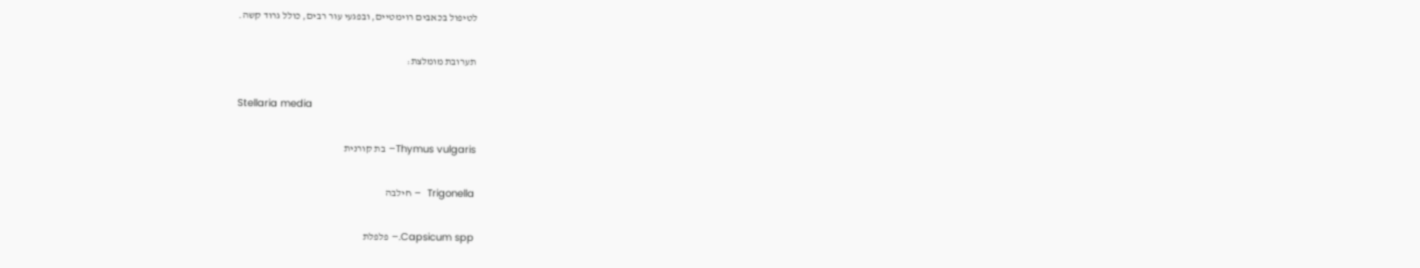לטיפול בכאבים רוימטיים, ובפגעי עור רבים, כולל גרוד קשה.

תערובת מומלצת:

Stellaria media

Thymus vulgaris– בת קורנית

Trigonella  – חילבה

Capsicum spp.– פלפלת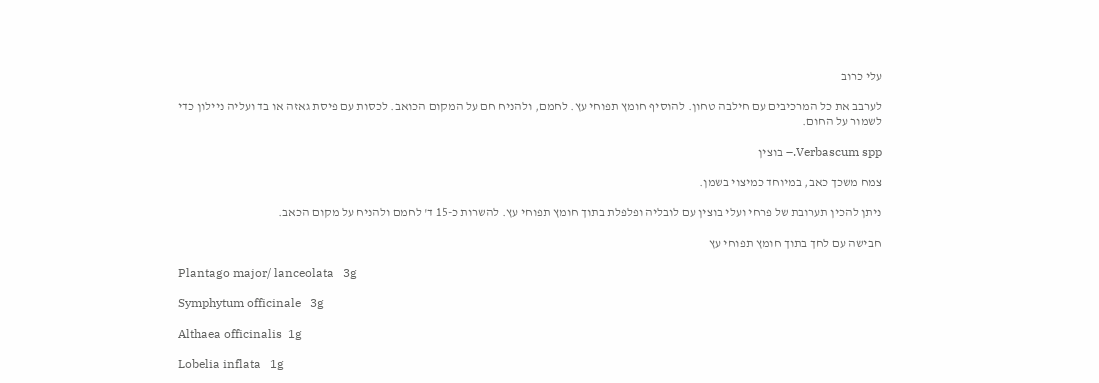עלי כרוב

לערבב את כל המרכיבים עם חילבה טחון. להוסיף חומץ תפוחי עץ. לחמם, ולהניח חם על המקום הכואב. לכסות עם פיסת גאזה או בד ועליה ניילון כדי לשמור על החום.

Verbascum spp.– בוצין

צמח משכך כאב, במיוחד כמיצוי בשמן.

ניתן להכין תערובת של פרחי ועלי בוצין עם לובליה ופלפלת בתוך חומץ תפוחי עץ. להשרות כ-15 ד' לחמם ולהניח על מקום הכאב.

חבישה עם לחך בתוך חומץ תפוחי עץ

Plantago major/ lanceolata   3g

Symphytum officinale   3g

Althaea officinalis  1g

Lobelia inflata   1g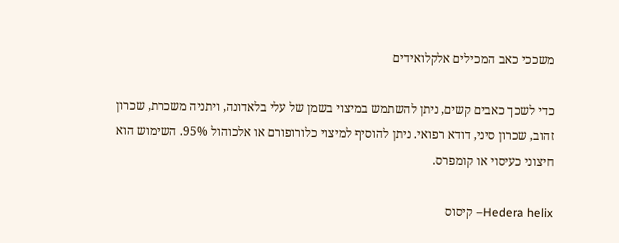משככי כאב המכילים אלקלואידים

כדי לשכך כאבים קשים, ניתן להשתמש במיצוי בשמן של עלי בלאדונה, ויתניה משכרת, שכרון זהוב, שכרון סיני, דודא רפואי. ניתן להוסיף למיצוי כלורופורם או אלכוהול 95%. השימוש הוא חיצוני כעיסוי או קומפרס.

Hedera helix– קיסוס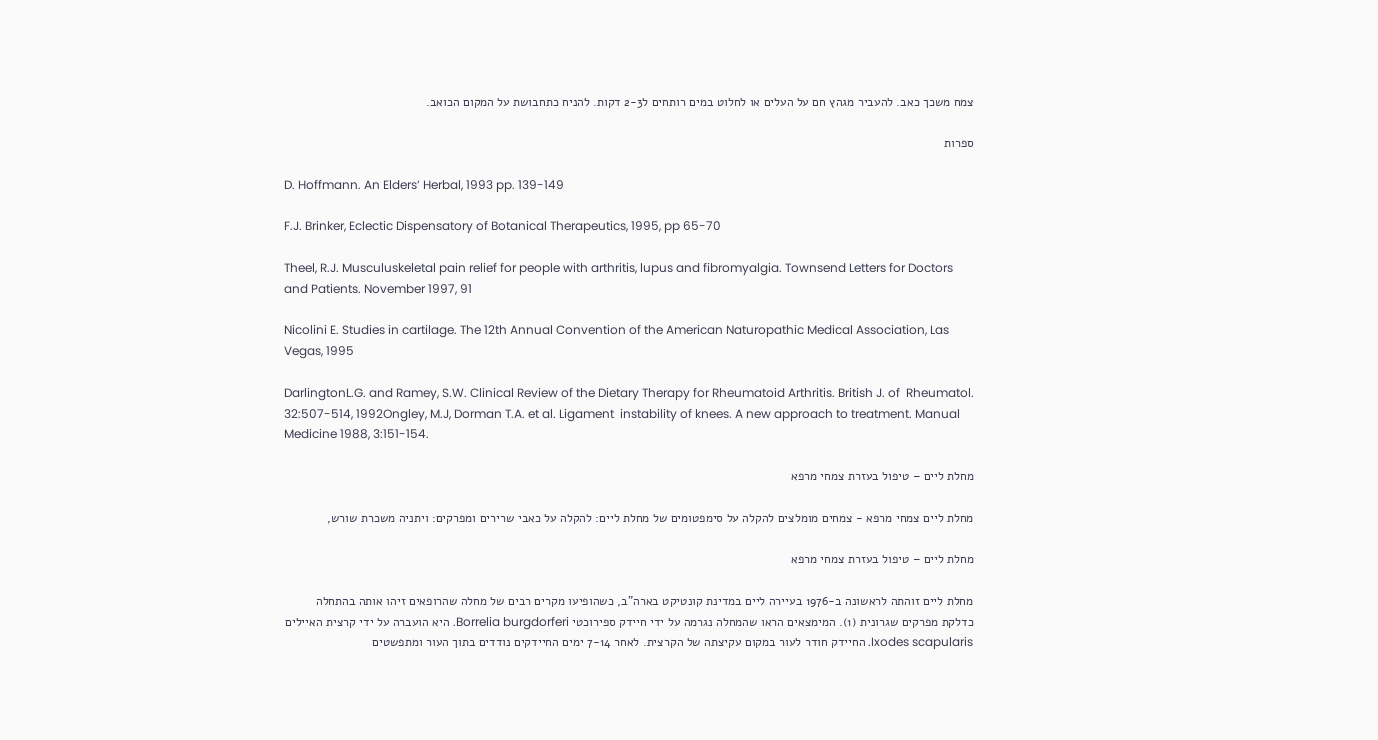צמח משכך כאב. להעביר מגהץ חם על העלים או לחלוט במים רותחים ל2-3 דקות. להניח כתחבושת על המקום הכואב.

ספרות

D. Hoffmann. An Elders’ Herbal, 1993 pp. 139-149

F.J. Brinker, Eclectic Dispensatory of Botanical Therapeutics, 1995, pp 65-70

Theel, R.J. Musculuskeletal pain relief for people with arthritis, lupus and fibromyalgia. Townsend Letters for Doctors and Patients. November 1997, 91

Nicolini E. Studies in cartilage. The 12th Annual Convention of the American Naturopathic Medical Association, Las Vegas, 1995

DarlingtonL.G. and Ramey, S.W. Clinical Review of the Dietary Therapy for Rheumatoid Arthritis. British J. of  Rheumatol. 32:507-514, 1992Ongley, M.J, Dorman T.A. et al. Ligament  instability of knees. A new approach to treatment. Manual Medicine 1988, 3:151-154.

מחלת ליים – טיפול בעזרת צמחי מרפא

מחלת ליים צמחי מרפא - צמחים מומלצים להקלה על סימפטומים של מחלת ליים: להקלה על כאבי שרירים ומפרקים: ויתניה משכרת שורש,

מחלת ליים – טיפול בעזרת צמחי מרפא

מחלת ליים זוהתה לראשונה ב-1976 בעיירה ליים במדינת קונטיקט בארה"ב, כשהופיעו מקרים רבים של מחלה שהרופאים זיהו אותה בהתחלה כדלקת מפרקים שגרונית (1). המימצאים הראו שהמחלה נגרמה על ידי חיידק ספירוכטי Borrelia burgdorferi. היא הועברה על ידי קרצית האיילים Ixodes scapularis. החיידק חודר לעור במקום עקיצתה של הקרצית. לאחר 7-14 ימים החיידקים נודדים בתוך העור ומתפשטים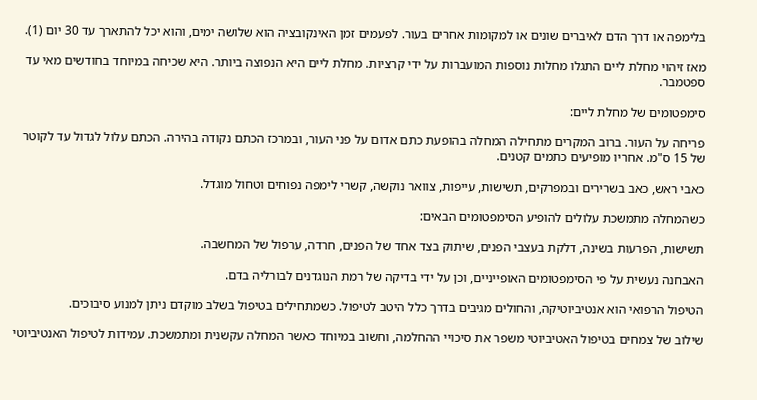בלימפה או דרך הדם לאיברים שונים או למקומות אחרים בעור. לפעמים זמן האינקובציה הוא שלושה ימים, והוא יכל להתארך עד 30 יום (1).

מאז זיהוי מחלת ליים התגלו מחלות נוספות המועברות על ידי קרציות. מחלת ליים היא הנפוצה ביותר. היא שכיחה במיוחד בחודשים מאי עד ספטמבר.

סימפטומים של מחלת ליים:

פריחה על העור. ברוב המקרים מתחילה המחלה בהופעת כתם אדום על פני העור, ובמרכז הכתם נקודה בהירה. הכתם עלול לגדול עד לקוטר של 15 ס"מ. אחריו מופיעים כתמים קטנים.

כאבי ראש, כאב בשרירים ובמפרקים, תשישות, עייפות, צוואר נוקשה, קשרי לימפה נפוחים וטחול מוגדל.

כשהמחלה מתמשכת עלולים להופיע הסימפטומים הבאים:

תשישות, הפרעות בשינה, דלקת בעצבי הפנים, שיתוק בצד אחד של הפנים, חרדה, ערפול של המחשבה.

האבחנה נעשית על פי הסימפטומים האופייניים, וכן על ידי בדיקה של רמת הנוגדנים לבורליה בדם.

הטיפול הרפואי הוא אנטיביוטיקה, והחולים מגיבים בדרך כלל היטב לטיפול. כשמתחילים בטיפול בשלב מוקדם ניתן למנוע סיבוכים.

שילוב של צמחים בטיפול האטיביוטי משפר את סיכויי ההחלמה, וחשוב במיוחד כאשר המחלה עקשנית ומתמשכת. עמידות לטיפול האנטיביוטי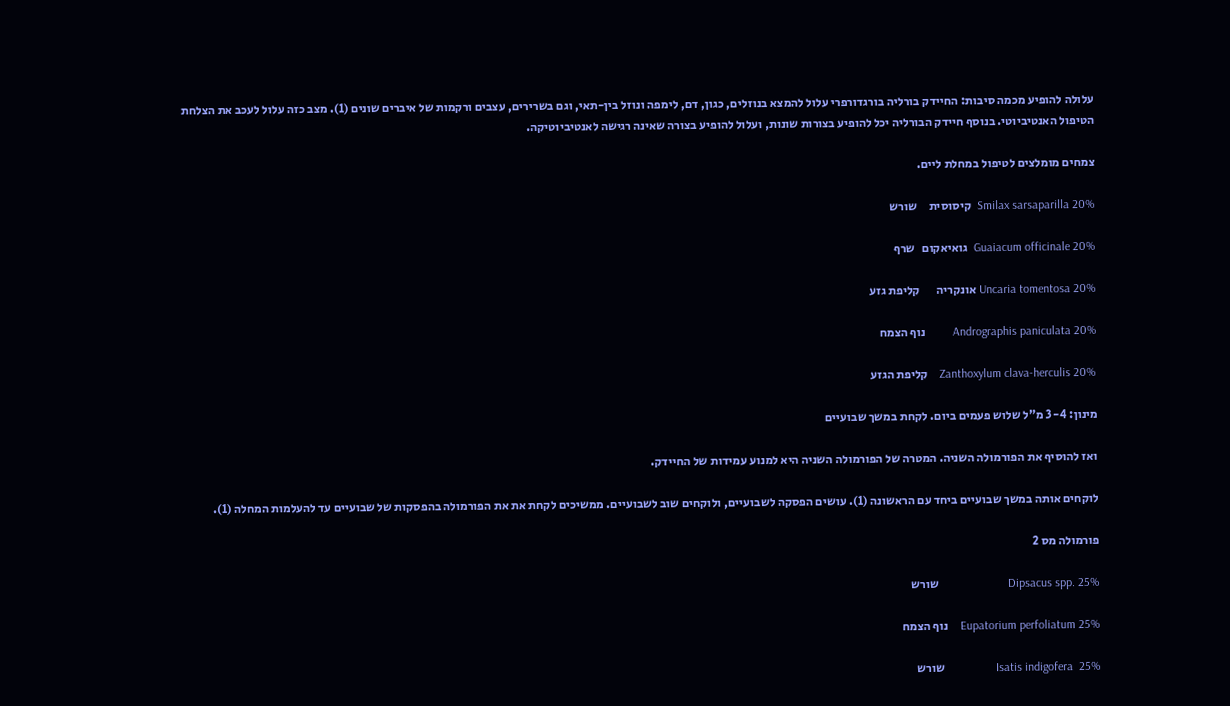עלולה להופיע מכמה סיבות: החיידק בורליה בורגדורפרי עלול להמצא בנוזלים, כגון, דם, לימפה ונוזל בין-תאי, וגם בשרירים, עצבים ורקמות של איברים שונים (1). מצב כזה עלול לעכב את הצלחת הטיפול האנטיביוטי. בנוסף חיידק הבורליה יכל להופיע בצורות שונות, ועלול להופיע בצורה שאינה רגישה לאנטיביוטיקה.

צמחים מומלצים לטיפול במחלת ליים.

Smilax sarsaparilla 20%  קיסוסית     שורש

Guaiacum officinale 20%  גואיאקום   שרף

Uncaria tomentosa 20% אונקריה       קליפת גזע

Andrographis paniculata 20%         נוף הצמח

Zanthoxylum clava-herculis 20%    קליפת הגזע

מינון: 3-4 מ"ל שלוש פעמים ביום. לקחת במשך שבועיים

ואז להוסיף את הפורמולה השניה. המטרה של הפורמולה השניה היא למנוע עמידות של החיידק.

לוקחים אותה במשך שבועיים ביחד עם הראשונה (1). עושים הפסקה לשבועיים, ולוקחים שוב לשבועיים. ממשיכים לקחת את את הפורמולה בהפסקות של שבועיים עד להעלמות המחלה (1).

פורמולה מס 2

Dipsacus spp. 25%                       שורש

Eupatorium perfoliatum 25%    נוף הצמח

Isatis indigofera  25%                 שורש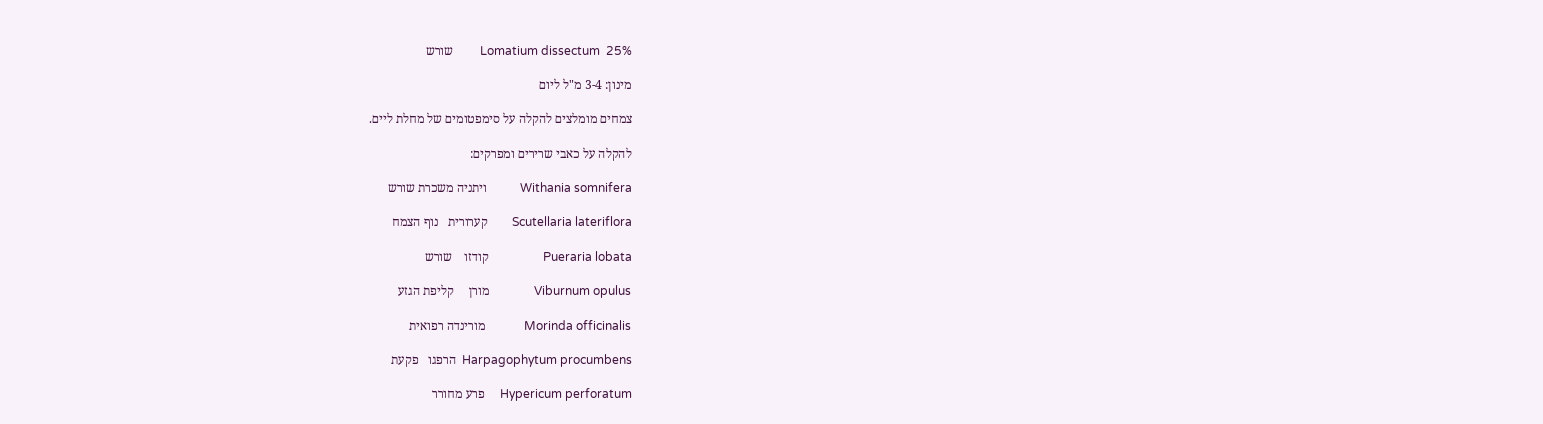Lomatium dissectum  25%         שורש

מינון: 3-4 מ"ל ליום

צמחים מומלצים להקלה על סימפטומים של מחלת ליים.

להקלה על כאבי שרירים ומפרקים:

Withania somnifera           ויתניה משכרת שורש

Scutellaria lateriflora        קערורית   נוף הצמח

Pueraria lobata                  קודזו    שורש

Viburnum opulus               מורן     קליפת הגזע

Morinda officinalis             מורינדה רפואית

Harpagophytum procumbens  הרפגו   פקעת

Hypericum perforatum     פרע מחורר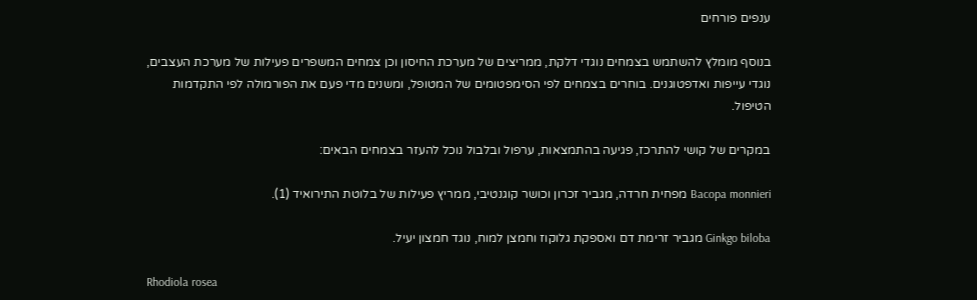ענפים פורחים

בנוסף מומלץ להשתמש בצמחים נוגדי דלקת, ממריצים של מערכת החיסון וכן צמחים המשפרים פעילות של מערכת העצבים, נוגדי עייפות ואדפטוגנים. בוחרים בצמחים לפי הסימפטומים של המטופל, ומשנים מדי פעם את הפורמולה לפי התקדמות הטיפול.

במקרים של קושי להתרכז, פגיעה בהתמצאות, ערפול ובלבול נוכל להעזר בצמחים הבאים:

Bacopa monnieri מפחית חרדה, מגביר זכרון וכושר קוגנטיבי, ממריץ פעילות של בלוטת התירואיד (1).

Ginkgo biloba מגביר זרימת דם ואספקת גלוקוז וחמצן למוח, נוגד חמצון יעיל.

Rhodiola rosea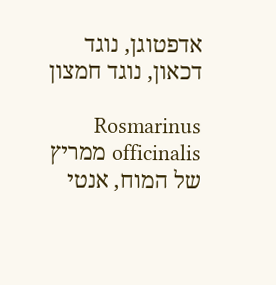אדפטוגן, נוגד דכאון, נוגד חמצון

Rosmarinus officinalis ממריץ של המוח, אנטי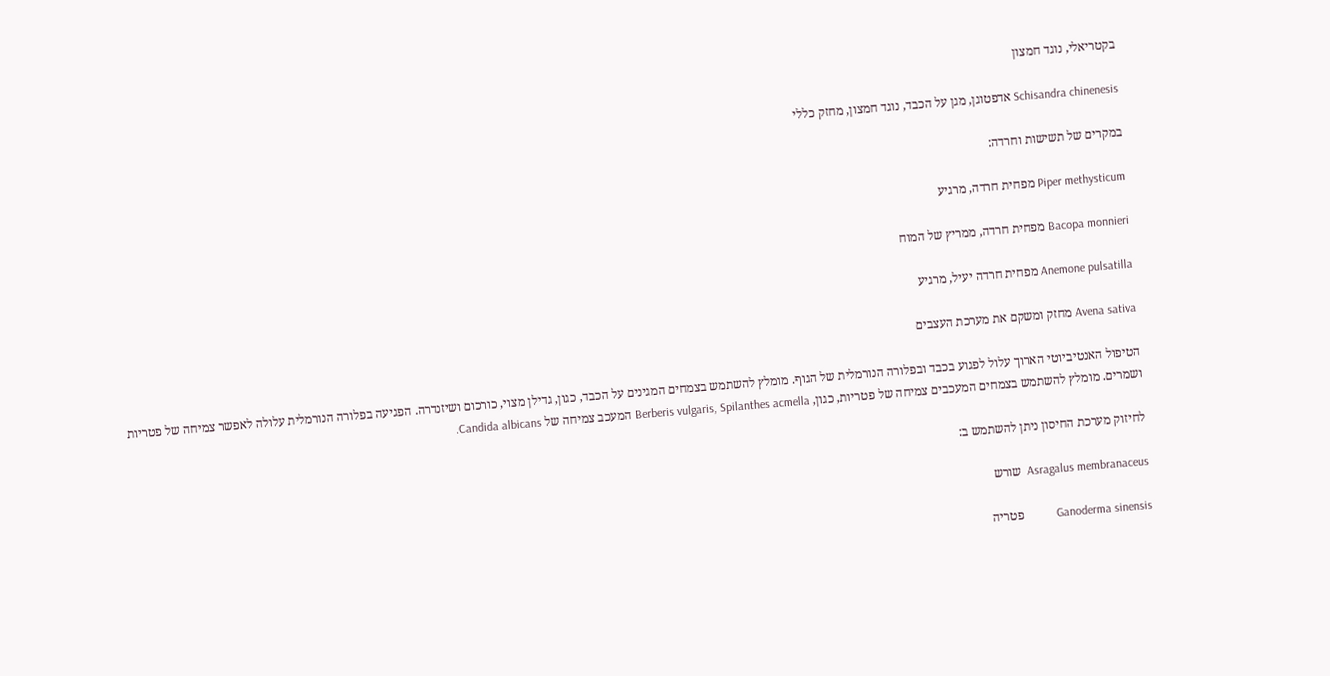בקטריאלי, נוגד חמצון

Schisandra chinenesis אדפטוגן, מגן על הכבד, נוגד חמצון, מחזק כללי

במקרים של תשישות וחרדה:

Piper methysticum מפחית חרדה, מרגיע

Bacopa monnieri מפחית חרדה, ממריץ של המוח

Anemone pulsatilla מפחית חרדה יעיל, מרגיע

Avena sativa מחזק ומשקם את מערכת העצבים

הטיפול האנטיביוטי הארוך עלול לפגוע בכבד ובפלורה הנורמלית של הגוף. מומלץ להשתמש בצמחים המגינים על הכבד, כגון, גדילן מצוי, כורכום ושיזנדרה. הפגיעה בפלורה הנורמלית עלולה לאפשר צמיחה של פטריות ושמרים. מומלץ להשתמש בצמחים המעכבים צמיחה של פטריות, כגון, Berberis vulgaris, Spilanthes acmella המעכב צמיחה של Candida albicans.

לחיזוק מערכת החיסון ניתן להשתמש ב:

Asragalus membranaceus  שורש

Ganoderma sinensis           פטריה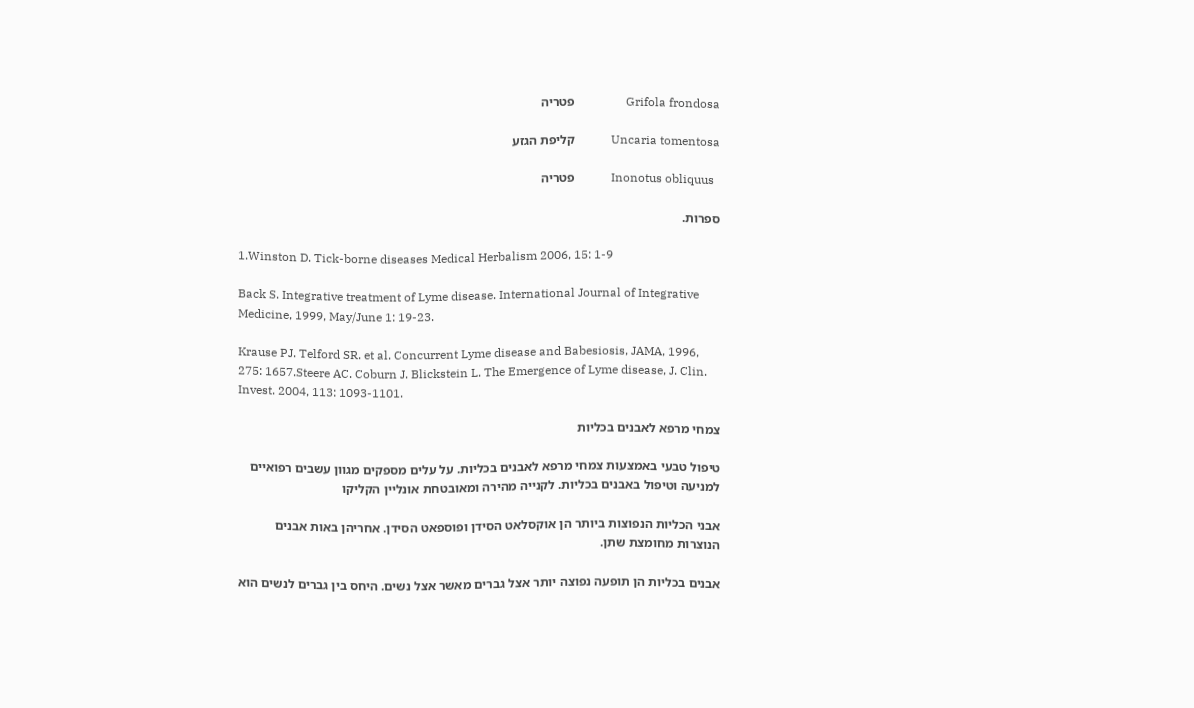Grifola frondosa                 פטריה

Uncaria tomentosa            קליפת הגזע

  Inonotus obliquus            פטריה

ספרות.

1.Winston D. Tick-borne diseases Medical Herbalism 2006, 15: 1-9

Back S. Integrative treatment of Lyme disease. International Journal of Integrative Medicine, 1999, May/June 1: 19-23.

Krause PJ. Telford SR. et al. Concurrent Lyme disease and Babesiosis, JAMA, 1996, 275: 1657.Steere AC. Coburn J. Blickstein L. The Emergence of Lyme disease, J. Clin. Invest. 2004, 113: 1093-1101.

צמחי מרפא לאבנים בכליות

טיפול טבעי באמצעות צמחי מרפא לאבנים בכליות. על עלים מספקים מגוון עשבים רפואיים למניעה וטיפול באבנים בכליות. לקנייה מהירה ומאובטחת אונליין הקליקו

אבני הכליות הנפוצות ביותר הן אוקסלאט הסידן ופוספאט הסידן. אחריהן באות אבנים הנוצרות מחומצת שתן.

אבנים בכליות הן תופעה נפוצה יותר אצל גברים מאשר אצל נשים. היחס בין גברים לנשים הוא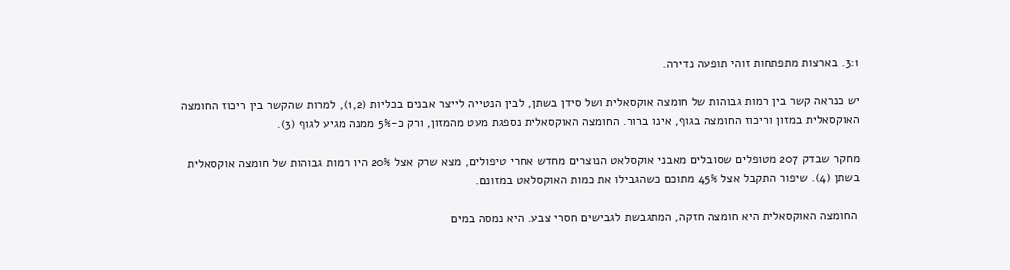3:1. בארצות מתפתחות זוהי תופעה נדירה.

יש כנראה קשר בין רמות גבוהות של חומצה אוקסאלית ושל סידן בשתן, לבין הנטייה לייצר אבנים בכליות (1,2), למרות שהקשר בין ריכוז החומצה האוקסאלית במזון וריכוז החומצה בגוף, אינו ברור. החומצה האוקסאלית נספגת מעט מהמזון, ורק כ-5% ממנה מגיע לגוף (3).

מחקר שבדק 207 מטופלים שסובלים מאבני אוקסלאט הנוצרים מחדש אחרי טיפולים, מצא שרק אצל 20% היו רמות גבוהות של חומצה אוקסאלית בשתן (4). שיפור התקבל אצל 45% מתוכם כשהגבילו את כמות האוקסלאט במזונם.

 החומצה האוקסאלית היא חומצה חזקה, המתגבשת לגבישים חסרי צבע. היא נמסה במים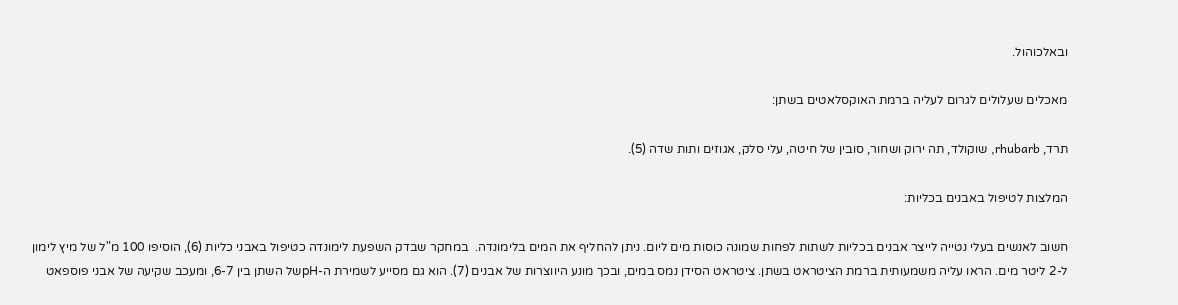ובאלכוהול.

מאכלים שעלולים לגרום לעליה ברמת האוקסלאטים בשתן:

תרד, rhubarb, שוקולד, תה ירוק ושחור, סובין של חיטה, עלי סלק, אגוזים ותות שדה (5).

המלצות לטיפול באבנים בכליות:

חשוב לאנשים בעלי נטייה לייצר אבנים בכליות לשתות לפחות שמונה כוסות מים ליום. ניתן להחליף את המים בלימונדה.  במחקר שבדק השפעת לימונדה כטיפול באבני כליות (6), הוסיפו 100 מ"ל של מיץ לימון ל-2 ליטר מים. הראו עליה משמעותית ברמת הציטראט בשתן. ציטראט הסידן נמס במים, ובכך מונע היווצרות של אבנים (7). הוא גם מסייע לשמירת ה-pHשל השתן בין 6-7, ומעכב שקיעה של אבני פוספאט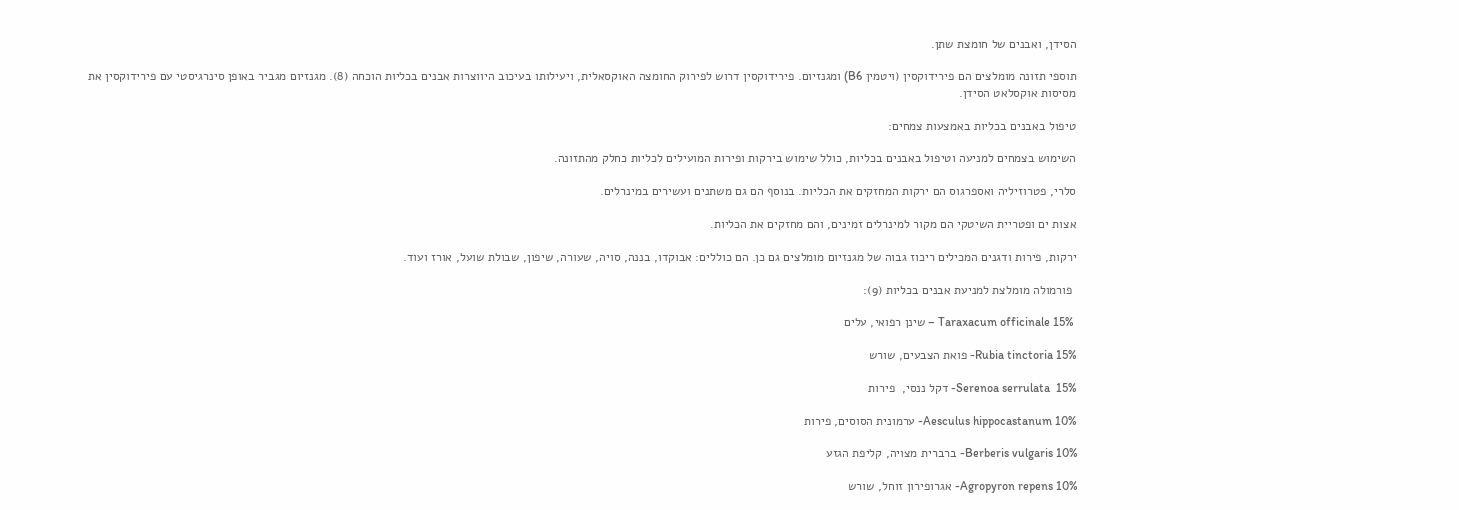הסידן, ואבנים של חומצת שתן.

תוספי תזונה מומלצים הם פירידוקסין (ויטמין B6) ומגנזיום. פירידוקסין דרוש לפירוק החומצה האוקסאלית, ויעילותו בעיכוב היווצרות אבנים בכליות הוכחה (8). מגנזיום מגביר באופן סינרגיסטי עם פירידוקסין את מסיסות אוקסלאט הסידן.

טיפול באבנים בכליות באמצעות צמחים:

השימוש בצמחים למניעה וטיפול באבנים בכליות, כולל שימוש בירקות ופירות המועילים לכליות כחלק מהתזונה.

סלרי, פטרוזיליה ואספרגוס הם ירקות המחזקים את הכליות. בנוסף הם גם משתנים ועשירים במינרלים.

אצות ים ופטריית השיטקי הם מקור למינרלים זמינים, והם מחזקים את הכליות.

ירקות, פירות ודגנים המכילים ריכוז גבוה של מגנזיום מומלצים גם כן. הם כוללים: אבוקדו, בננה, סויה, שעורה, שיפון, שבולת שועל, אורז ועוד.

 פורמולה מומלצת למניעת אבנים בכליות (9):

 Taraxacum officinale 15% – שינן רפואי, עלים

Rubia tinctoria 15%- פואת הצבעים, שורש

Serenoa serrulata  15%- דקל ננסי,  פירות

Aesculus hippocastanum 10%- ערמונית הסוסים, פירות

Berberis vulgaris 10%- ברברית מצויה, קליפת הגזע

Agropyron repens 10%- אגרופירון זוחל, שורש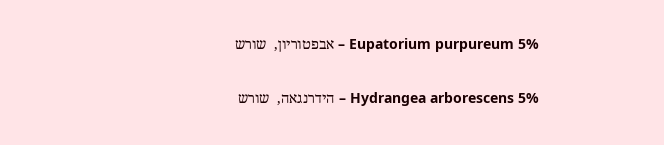Eupatorium purpureum 5% – אבפטוריון,  שורש

Hydrangea arborescens 5% – הידרנגאה,  שורש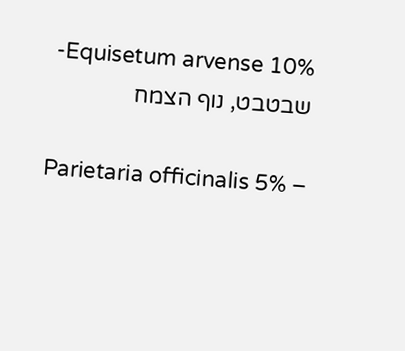Equisetum arvense 10%- שבטבט, נוף הצמח

Parietaria officinalis 5% –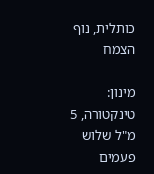כותלית, נוף הצמח

מינון: טינקטורה, 5 מ"ל שלוש פעמים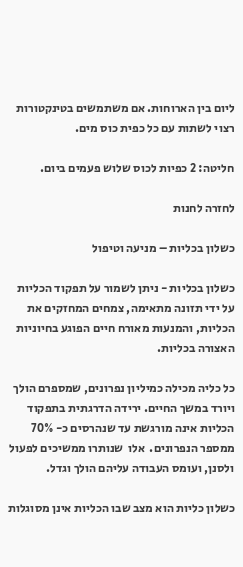ליום בין הארוחות. אם משתמשים בטינקטורות רצוי לשתות עם כל כפית כוס מים.

חליטה: 2 כפיות לכוס שלוש פעמים ביום.

לחזרה לחנות

כשלון בכליות – מניעה וטיפול

כשלון בכליות - ניתן לשמור על תפקוד הכליות על ידי תזונה מתאימה, צמחים המחזקים את הכליות, והמנעות מאורח חיים הפוגע בחיוניות האצורה בכליות.

כל כליה מכילה כמיליון נפרונים, שמספרם הולך ויורד במשך החיים. ירידה הדרגתית בתפקוד הכליות אינה מורגשת עד שנהרסים כ- 70% ממספר הנפרונים.  אלו  שנותרו ממשיכים לפעול ולסנן, ועומס העבודה עליהם הולך וגדל.

כשלון כליות הוא מצב שבו הכליות אינן מסוגלות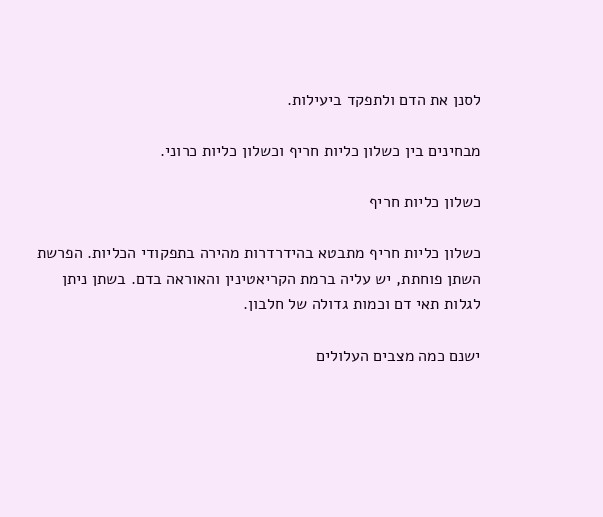לסנן את הדם ולתפקד ביעילות.

מבחינים בין כשלון כליות חריף וכשלון כליות כרוני.

כשלון כליות חריף

כשלון כליות חריף מתבטא בהידרדרות מהירה בתפקודי הכליות. הפרשת השתן פוחתת, יש עליה ברמת הקריאטינין והאוראה בדם. בשתן ניתן לגלות תאי דם וכמות גדולה של חלבון.

ישנם כמה מצבים העלולים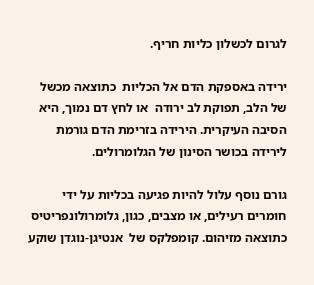לגרום לכשלון כליות חריף.

ירידה באספקת הדם אל הכליות  כתוצאה מכשל של הלב, תפוקת לב ירודה  או לחץ דם נמוך, היא הסיבה העיקרית. הירידה בזרימת הדם גורמת לירידה בכושר הסינון של הגלומרולים.

גורם נוסף עלול להיות פגיעה בכליות על ידי חומרים רעילים, או מצבים, כגון, גלומרולונפריטיס כתוצאה מזיהום. קומפלקס של  אנטיגן-נוגדן שוקע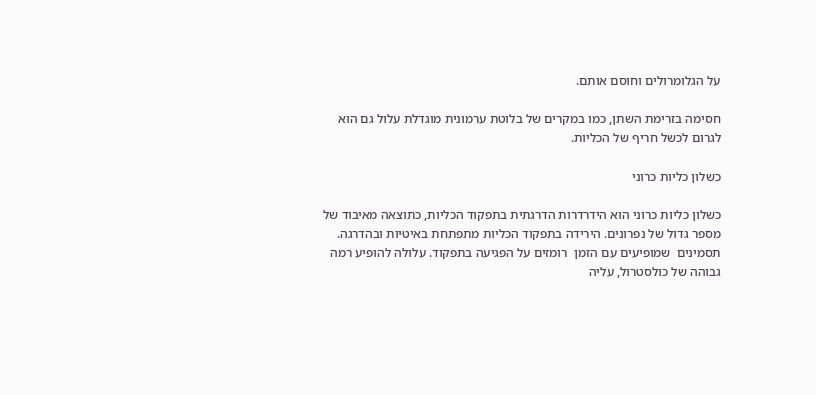על הגלומרולים וחוסם אותם.

חסימה בזרימת השתן, כמו במקרים של בלוטת ערמונית מוגדלת עלול גם הוא לגרום לכשל חריף של הכליות.

כשלון כליות כרוני

כשלון כליות כרוני הוא הידרדרות הדרגתית בתפקוד הכליות, כתוצאה מאיבוד של מספר גדול של נפרונים. הירידה בתפקוד הכליות מתפתחת באיטיות ובהדרגה. תסמינים  שמופיעים עם הזמן  רומזים על הפגיעה בתפקוד. עלולה להופיע רמה גבוהה של כולסטרול, עליה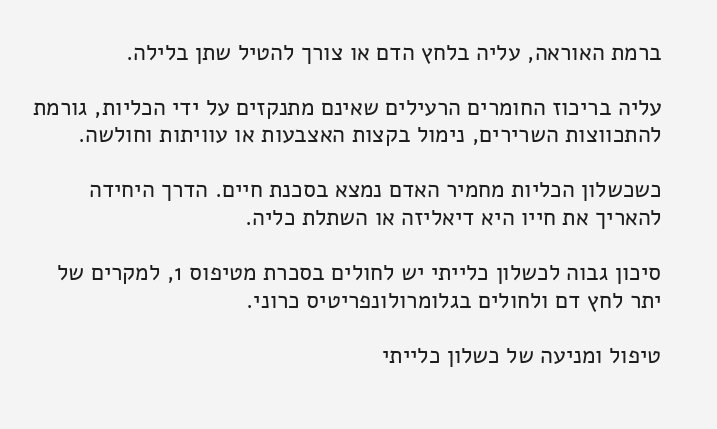ברמת האוראה, עליה בלחץ הדם או צורך להטיל שתן בלילה.

עליה בריכוז החומרים הרעילים שאינם מתנקזים על ידי הכליות, גורמת להתכווצות השרירים, נימול בקצות האצבעות או עוויתות וחולשה.

כשכשלון הכליות מחמיר האדם נמצא בסכנת חיים. הדרך היחידה להאריך את חייו היא דיאליזה או השתלת כליה.

סיכון גבוה לכשלון כלייתי יש לחולים בסכרת מטיפוס 1, למקרים של יתר לחץ דם ולחולים בגלומרולונפריטיס כרוני.

טיפול ומניעה של כשלון כלייתי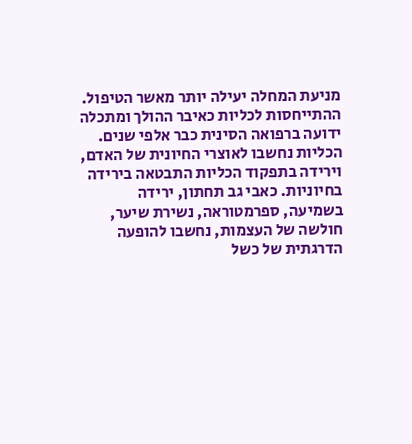מניעת המחלה יעילה יותר מאשר הטיפול. ההתייחסות לכליות כאיבר ההולך ומתכלה ידועה ברפואה הסינית כבר אלפי שנים. הכליות נחשבו לאוצרי החיונית של האדם, וירידה בתפקוד הכליות התבטאה בירידה בחיוניות. כאבי גב תחתון, ירידה בשמיעה, ספרמטוראה, נשירת שיער, חולשה של העצמות, נחשבו להופעה הדרגתית של כשל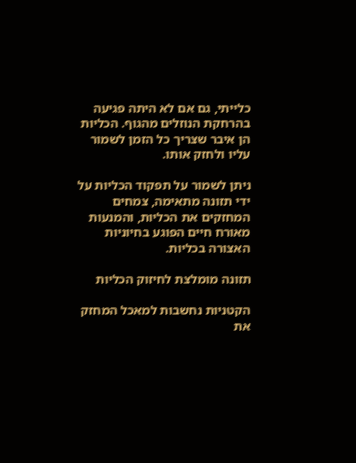כלייתי, גם אם לא היתה פגיעה  בהרחקת הנוזלים מהגוף. הכליות הן איבר שצריך כל הזמן לשמור עליו ולחזק אותו.

ניתן לשמור על תפקוד הכליות על ידי תזונה מתאימה, צמחים המחזקים את הכליות, והמנעות מאורח חיים הפוגע בחיוניות האצורה בכליות.

תזונה מומלצת לחיזוק הכליות

הקטניות נחשבות למאכל המחזק את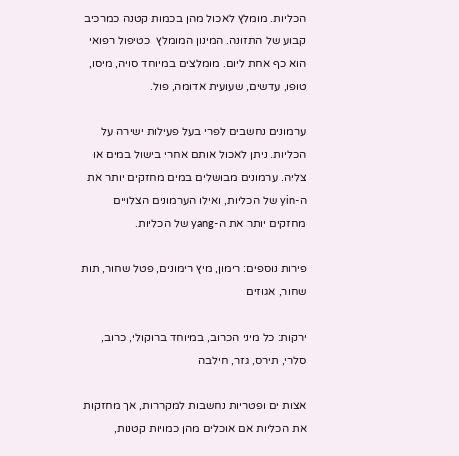הכליות. מומלץ לאכול מהן בכמות קטנה כמרכיב קבוע של התזונה. המינון המומלץ  כטיפול רפואי הוא כף אחת ליום. מומלצים במיוחד סויה, מיסו, טופו, עדשים, שעועית אדומה, פול.

ערמונים נחשבים לפרי בעל פעילות ישירה על הכליות. ניתן לאכול אותם אחרי בישול במים או צליה. ערמונים מבושלים במים מחזקים יותר את ה-yin של הכליות, ואילו הערמונים הצלויים מחזקים יותר את ה-yang של הכליות.

פירות נוספים: רימון, מיץ רימונים, פטל שחור, תות שחור, אגוזים

ירקות: כל מיני הכרוב, במיוחד ברוקולי, כרוב, סלרי, תירס, גזר, חילבה

אצות ים ופטריות נחשבות למקררות, אך מחזקות את הכליות אם אוכלים מהן כמויות קטנות,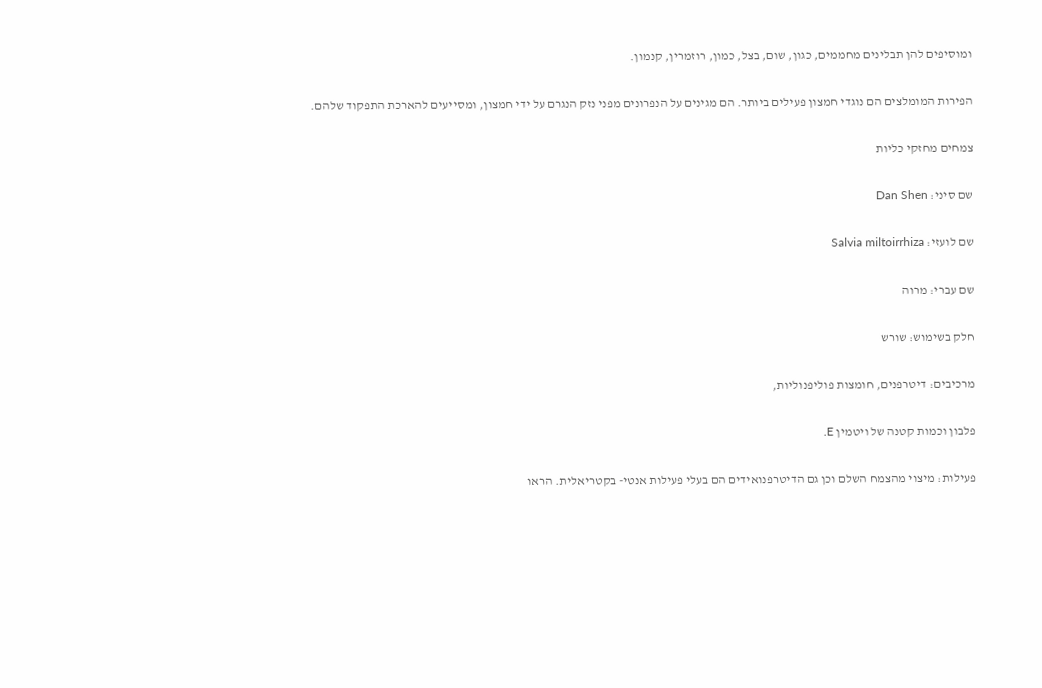ומוסיפים להן תבלינים מחממים, כגון, שום, בצל, כמון, רוזמרין, קנמון.

הפירות המומלצים הם נוגדי חמצון פעילים ביותר. הם מגינים על הנפרונים מפני נזק הנגרם על ידי חמצון, ומסייעים להארכת התפקוד שלהם.

צמחים מחזקי כליות

שם סיני: Dan Shen

שם לועזי: Salvia miltoirrhiza

שם עברי: מרוה

חלק בשימוש: שורש

מרכיבים: דיטרפנים, חומצות פוליפנוליות,

פלבון וכמות קטנה של ויטמין E.

פעילות: מיצוי מהצמח השלם וכן גם הדיטרפנואידים הם בעלי פעילות אנטי- בקטריאלית. הראו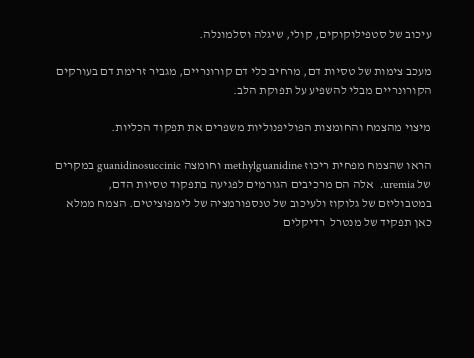עיכוב של סטפילוקוקים, קולי, שיגלה וסלמונלה.

מעכב צימות של טסיות דם, מרחיב כלי דם קורונריים, מגביר זרימת דם בעורקים הקורונריים מבלי להשפיע על תפוקת הלב.

מיצוי מהצמח והחומצות הפוליפנוליות משפרים את תפקוד הכליות.

הראו שהצמח מפחית ריכוז methylguanidine וחומצה guanidinosuccinic במקרים של uremia.  אלה הם מרכיבים הגורמים לפגיעה בתפקוד טסיות הדם, במטבוליזם של גלוקוז ולעיכוב של טנספורמציה של לימפוציטים. הצמח ממלא כאן תפקיד של מנטרל  רדיקלים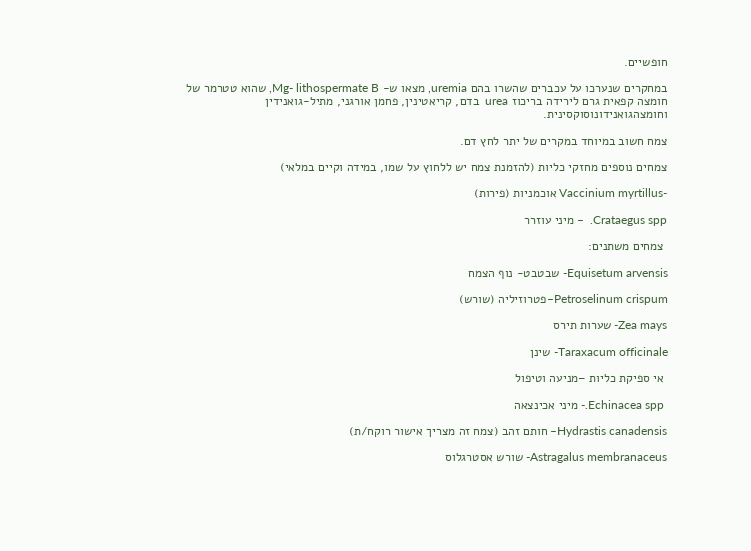חופשיים.

במחקרים שנערכו על עכברים שהשרו בהם uremia, מצאו ש- Mg- lithospermate B, שהוא טטרמר של חומצה קפאית גרם לירידה בריכוז urea  בדם, קריאטינין, פחמן אורגני, מתיל-גואנידין וחומצהגואנידונוסוקסינית.

צמח חשוב במיוחד במקרים של יתר לחץ דם.

צמחים נוספים מחזקי כליות (להזמנת צמח יש ללחוץ על שמו, במידה וקיים במלאי)

-Vaccinium myrtillus אוכמניות (פירות)

Crataegus spp.  – מיני עוזרר

 צמחים משתנים:

Equisetum arvensis- שבטבט- נוף הצמח

Petroselinum crispum–פטרוזיליה (שורש)

Zea mays- שערות תירס

Taraxacum officinale- שינן

 אי ספיקת כליות –מניעה וטיפול

 Echinacea spp.- מיני אכינצאה

Hydrastis canadensis– חותם זהב (צמח זה מצריך אישור רוקח/ת)

Astragalus membranaceus- שורש אסטרגלוס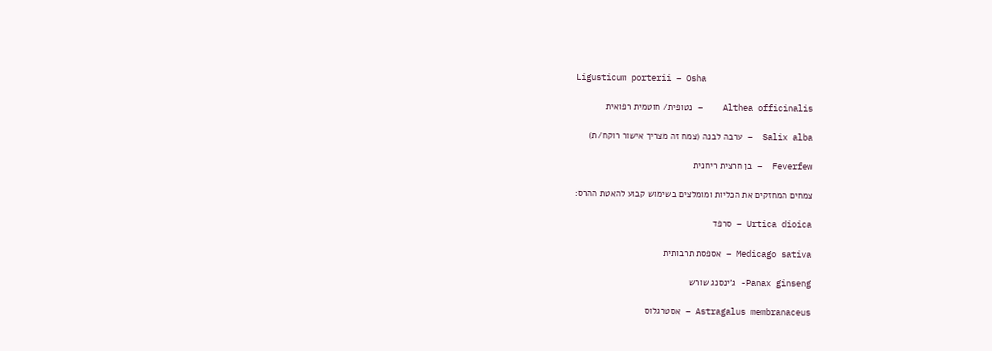Ligusticum porterii – Osha

Althea officinalis    – נטופית/ חוטמית רפואית

Salix alba  – ערבה לבנה (צמח זה מצריך אישור רוקח/ת)

Feverfew  – בן חרצית ריחנית

צמחים המחזקים את הכליות ומומלצים בשימוש קבוע להאטת ההרס:

Urtica dioica – סרפד

Medicago sativa – אספסת תרבותית

Panax ginseng- ג'ינסנג שורש

Astragalus membranaceus – אסטרגלוס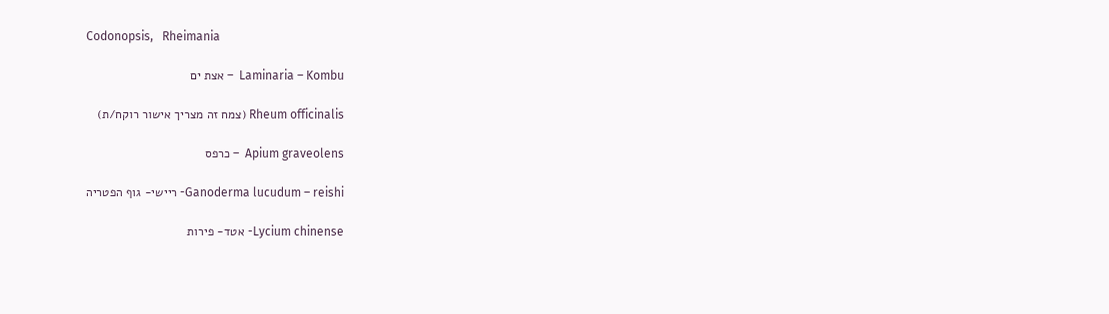Codonopsis,   Rheimania

Laminaria – Kombu  – אצת ים

Rheum officinalis (צמח זה מצריך אישור רוקח/ת)

Apium graveolens  – כרפס

Ganoderma lucudum – reishi- ריישי- גוף הפטריה

Lycium chinense- אטד- פירות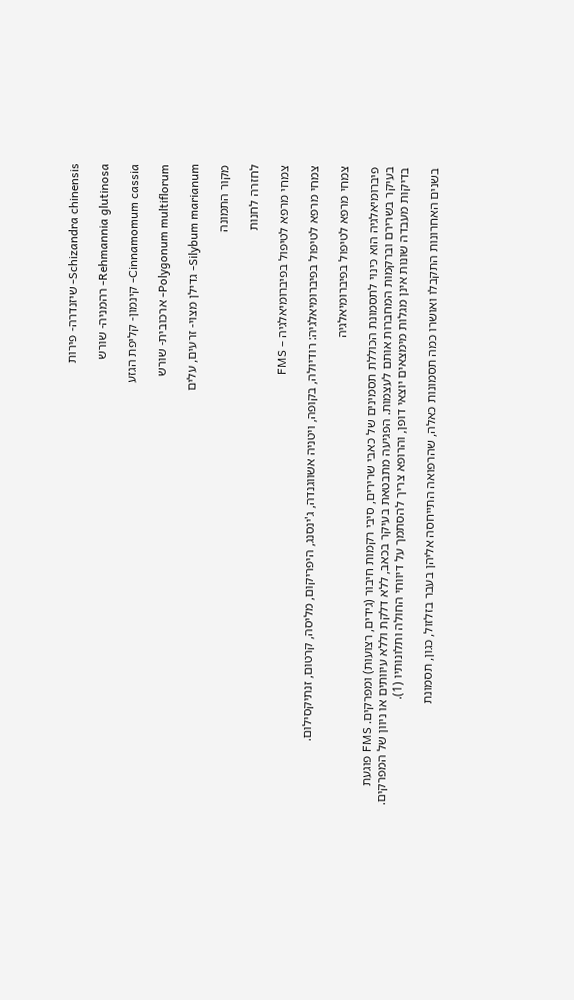Schizandra chinensis- שיזנדרה- פירות

Rehmannia glutinosa- רהמניה- שורש

Cinnamomum cassia- קינמון- קליפת הגזע

Polygonum multiflorum- ארכובית- שורש

Silybum marianum- גדילן מצוי- זרעים, עלים

מקור התמונה

לחזרה לחנות

צמחי מרפא לטיפול בפיברומיאלגיה – FMS

צמחי מרפא לטיפול בפיברומיאלגיה: רודיולה, בקופה, ויטניה אשווגנדה, ג'ינסנג, היפריקום, מליסה, קרטום, זנתיקסילום.

צמחי מרפא לטיפול בפיברומיאלגיה

פיברומיאלגיה הוא כינוי לתסמונת הכוללת תסמינים של כאבי שרירים, סיבי רקמות חיבור (גידים, רצועות) ומפרקים. FMS פוגעת בעיקר בשרירם וברקמות המחברות אותם לעצמות. הפגיעה מתבטאת בעיקר בכאב, ללא דלקת וללא עיוותים או ניוון של המפרקים. בדיקות מעבדה שונות אינן מגלות מימצאים יוצאי דופן, והרופא צריך להסתמך על דיווחי החולה ותלונותיו (1).

בשנים האחרונות התקבלו ואושרו כמה תסמונות כאלה, שהרפואה התייחסה אליהן בעבר בזלזול, כגון, תסמונת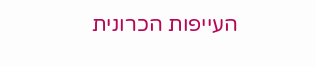העייפות הכרונית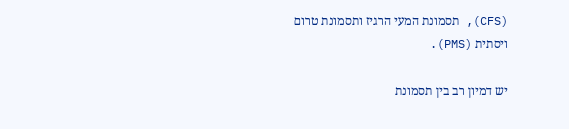(CFS), תסמונת המעי הרגיז ותסמונת טרום ויסתית (PMS).

יש דמיון רב בין תסמונת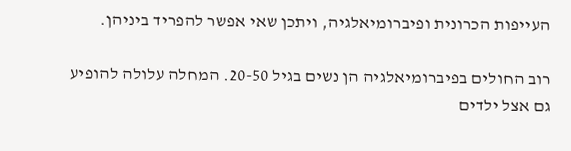העייפות הכרונית ופיברומיאלגיה, ויתכן שאי אפשר להפריד ביניהן.

רוב החולים בפיברומיאלגיה הן נשים בגיל 20-50. המחלה עלולה להופיע גם אצל ילדים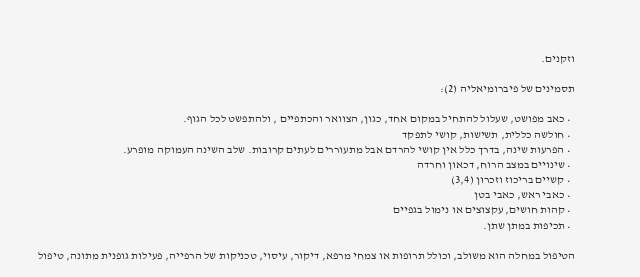וזקנים.

תסמינים של פיברומיאליה (2):

  • כאב מפושט, שעלול להתחיל במקום אחד, כגון, הצוואר והכתפיים , ולהתפשט לכל הגוף.
  • חולשה כללית, תשישות, קושי לתפקד
  • הפרעות שינה, בדרך כלל אין קושי להרדם אבל מתעוררים לעתים קרובות. שלב השינה העמוקה מופרע.
  • שינויים במצב הרוח, דכאון וחרדה
  • קשיים בריכוז וזכרון (3,4)
  • כאבי ראש, כאבי בטן
  • קהות חושים, עקצוצים או נימול בגפיים
  • תכיפות במתן שתן.

הטיפול במחלה הוא משולב, וכולל תרופות או צמחי מרפא, דיקור, עיסוי, טכניקות של הרפייה, פעילות גופנית מתונה, טיפול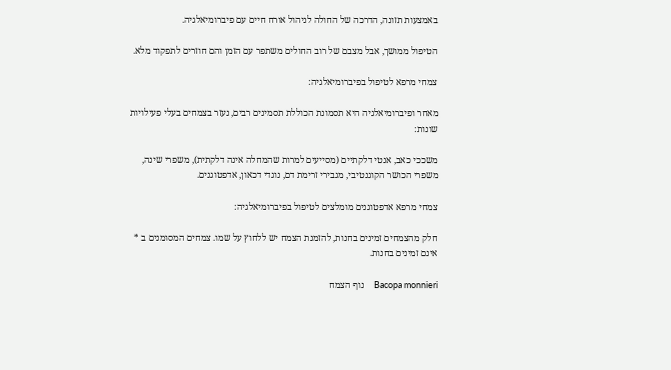באמצעות תזונה, הדרכה של החולה לניהול אורח חיים עם פיברומיאלגיה.

הטיפול ממושך, אבל מצבם של רוב החולים משתפר עם הזמן והם חוזרים לתפקוד מלא.

צמחי מרפא לטיפול בפיברומיאלגיה:

מאחר ופיברומיאלגיה היא תסמונת הכוללת תסמינים רבים, נעזר בצמחים בעלי פעילויות שונות:

משככי כאב, אנטי דלקתיים (מסייעים למרות שהמחלה אינה דלקתית), משפרי שינה, משפרי הכושר הקוגנטיבי, מגבירי זרימת דם, נוגדי דכאון, אדפטוגנים.

צמחי מרפא אדפטוגנים מומלצים לטיפול בפיברומיאלגיה:

חלק מהצמחים זמינים בחנות, להזמנת הצמח יש ללחוץ על שמו. צמחים המסומנים ב * אינם זמינים בחנות.

Bacopa monnieri     נוף הצמח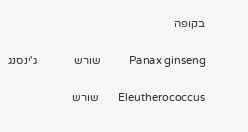בקופה

Panax ginseng          שורש             ג'ינסנג

Eleutherococcus       שורש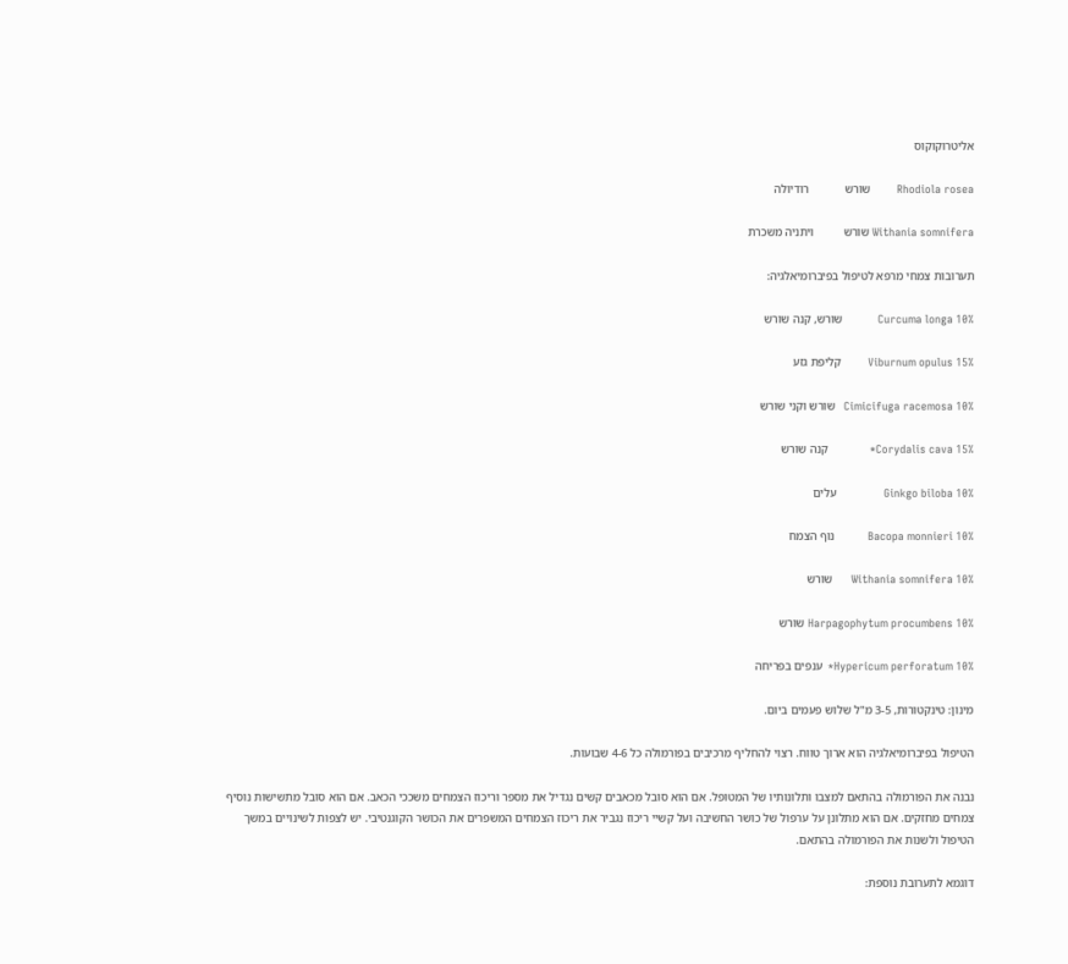אליטרוקוקוס

Rhodiola rosea         שורש            רודיולה

Withania somnifera שורש          ויתניה משכרת

תערובות צמחי מרפא לטיפול בפיברומיאלגיה:

Curcuma longa 10%            שורש, קנה שורש

Viburnum opulus 15%         קליפת גזע

Cimicifuga racemosa 10%   שורש וקני שורש

Corydalis cava 15%*              קנה שורש

Ginkgo biloba 10%                עלים

Bacopa monnieri 10%           נוף הצמח

Withania somnifera 10%      שורש

Harpagophytum procumbens 10% שורש

Hypericum perforatum 10%*  ענפים בפריחה

מינון: טינקטורות, 3-5 מ"ל שלוש פעמים ביום.

הטיפול בפיברומיאלגיה הוא ארוך טווח. רצוי להחליף מרכיבים בפורמולה כל 4-6 שבועות.

נבנה את הפורמולה בהתאם למצבו ותלונותיו של המטופל. אם הוא סובל מכאבים קשים נגדיל את מספר וריכוז הצמחים משככי הכאב. אם הוא סובל מתשישות נוסיף צמחים מחזקים. אם הוא מתלונן על ערפול של כושר החשיבה ועל קשיי ריכוז נגביר את ריכוז הצמחים המשפרים את הכושר הקוגנטיבי. יש לצפות לשינויים במשך הטיפול ולשנות את הפורמולה בהתאם.

דוגמא לתערובת נוספת: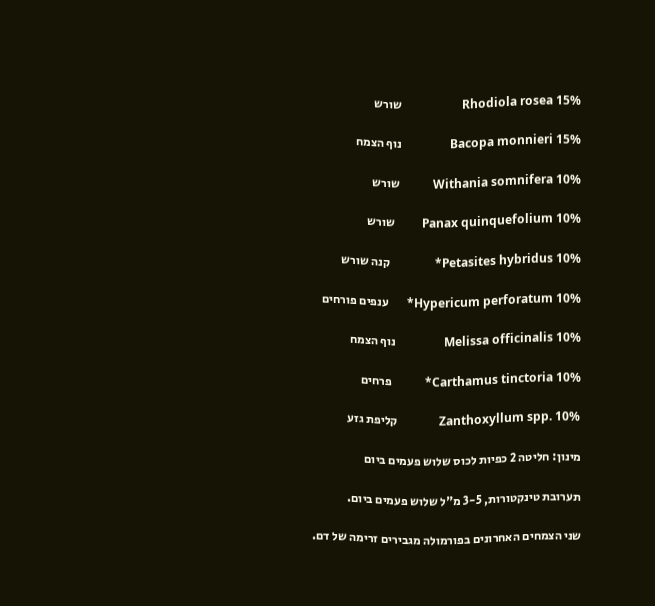Rhodiola rosea 15%                    שורש

Bacopa monnieri 15%                נוף הצמח

Withania somnifera 10%           שורש

Panax quinquefolium 10%         שורש

Petasites hybridus 10%*               קנה שורש

Hypericum perforatum 10%*      ענפים פורחים

Melissa officinalis 10%                נוף הצמח

Carthamus tinctoria 10%*           פרחים

Zanthoxyllum spp. 10%              קליפת גזע

מינון: חליטה 2 כפיות לכוס שלוש פעמים ביום

תערובת טינקטורות, 3-5 מ"ל שלוש פעמים ביום.

שני הצמחים האחרונים בפורמולה מגבירים זרימה של דם.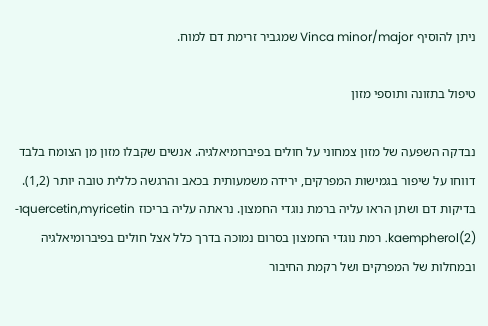ניתן להוסיף Vinca minor/major שמגביר זרימת דם למוח.

טיפול בתזונה ותוספי מזון

נבדקה השפעה של מזון צמחוני על חולים בפיברומיאלגיה. אנשים שקבלו מזון מן הצומח בלבד דווחו על שיפור בגמישות המפרקים, ירידה משמעותית בכאב והרגשה כללית טובה יותר (1,2). בדיקות דם ושתן הראו עליה ברמת נוגדי החמצון. נראתה עליה בריכוז quercetin,myricetinו- kaempherol(2). רמת נוגדי החמצון בסרום נמוכה בדרך כלל אצל חולים בפיברומיאלגיה ובמחלות של המפרקים ושל רקמת החיבור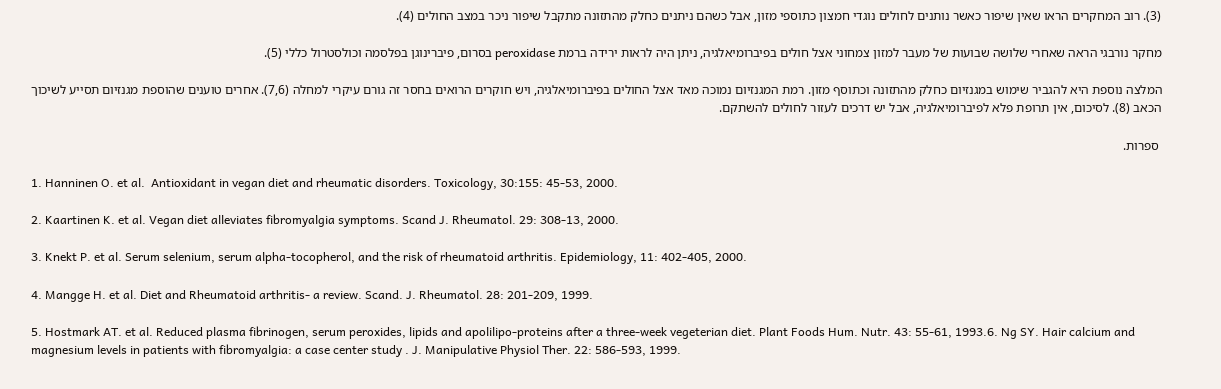(3). רוב המחקרים הראו שאין שיפור כאשר נותנים לחולים נוגדי חמצון כתוספי מזון, אבל כשהם ניתנים כחלק מהתזונה מתקבל שיפור ניכר במצב החולים (4).

מחקר נורבגי הראה שאחרי שלושה שבועות של מעבר למזון צמחוני אצל חולים בפיברומיאלגיה, ניתן היה לראות ירידה ברמת peroxidase בסרום, פיברינוגן בפלסמה וכולסטרול כללי (5).

המלצה נוספת היא להגביר שימוש במגנזיום כחלק מהתזונה וכתוסף מזון. רמת המגנזיום נמוכה מאד אצל החולים בפיברומיאלגיה, ויש חוקרים הרואים בחסר זה גורם עיקרי למחלה (7,6). אחרים טוענים שהוספת מגנזיום תסייע לשיכוך הכאב (8). לסיכום, אין תרופת פלא לפיברומיאלגיה, אבל יש דרכים לעזור לחולים להשתקם.

 ספרות.

1. Hanninen O. et al.  Antioxidant in vegan diet and rheumatic disorders. Toxicology, 30:155: 45-53, 2000.

2. Kaartinen K. et al. Vegan diet alleviates fibromyalgia symptoms. Scand J. Rheumatol. 29: 308-13, 2000.

3. Knekt P. et al. Serum selenium, serum alpha-tocopherol, and the risk of rheumatoid arthritis. Epidemiology, 11: 402-405, 2000.

4. Mangge H. et al. Diet and Rheumatoid arthritis- a review. Scand. J. Rheumatol. 28: 201-209, 1999.

5. Hostmark AT. et al. Reduced plasma fibrinogen, serum peroxides, lipids and apolilipo-proteins after a three-week vegeterian diet. Plant Foods Hum. Nutr. 43: 55-61, 1993.6. Ng SY. Hair calcium and magnesium levels in patients with fibromyalgia: a case center study . J. Manipulative Physiol Ther. 22: 586-593, 1999.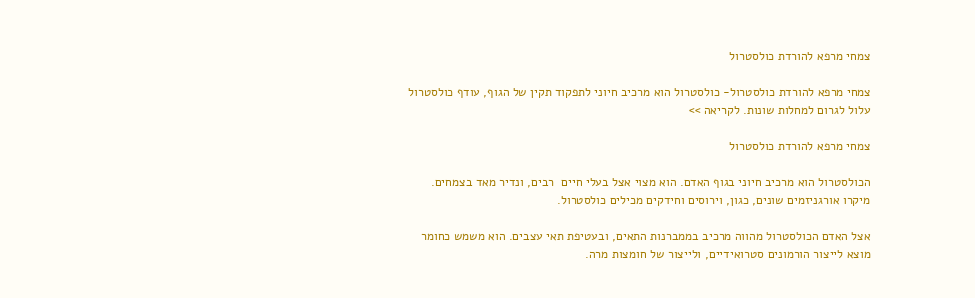צמחי מרפא להורדת כולסטרול

צמחי מרפא להורדת כולסטרול- כולסטרול הוא מרכיב חיוני לתפקוד תקין של הגוף, עודף כולסטרול עלול לגרום למחלות שונות. לקריאה >>

צמחי מרפא להורדת כולסטרול

הכולסטרול הוא מרכיב חיוני בגוף האדם. הוא מצוי אצל בעלי חיים  רבים, ונדיר מאד בצמחים. מיקרו אורגניזמים שונים, כגון, וירוסים וחידקים מכילים כולסטרול.

אצל האדם הכולסטרול מהווה מרכיב בממברנות התאים, ובעטיפת תאי עצבים. הוא משמש כחומר מוצא לייצור הורמונים סטרואידיים, ולייצור של חומצות מרה.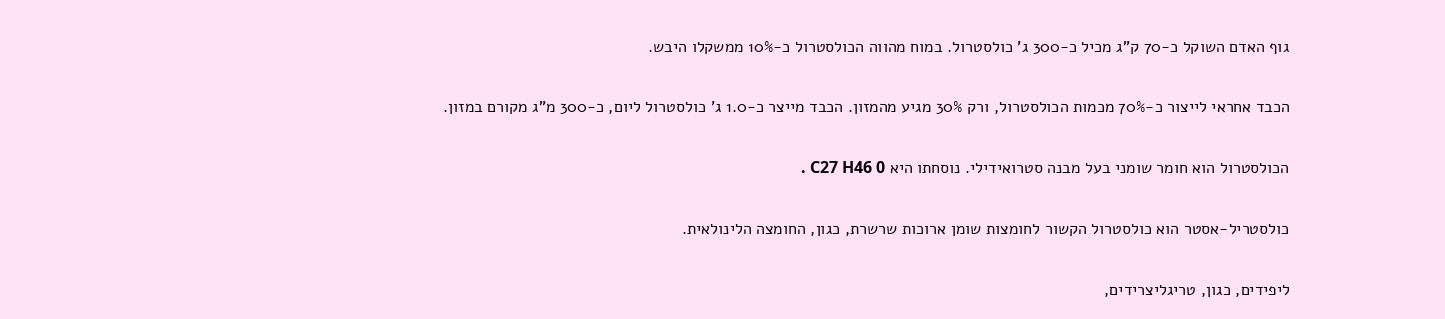גוף האדם השוקל כ-70 ק"ג מכיל כ-300 ג' כולסטרול. במוח מהווה הכולסטרול כ-10% ממשקלו היבש.

הכבד אחראי לייצור כ-70% מכמות הכולסטרול, ורק 30% מגיע מהמזון. הכבד מייצר כ-1.0 ג' כולסטרול ליום, כ-300 מ"ג מקורם במזון.

הכולסטרול הוא חומר שומני בעל מבנה סטרואידילי. נוסחתו היא C27 H46 0 .

כולסטריל-אסטר הוא כולסטרול הקשור לחומצות שומן ארוכות שרשרת, כגון, החומצה הלינולאית.

ליפידים, כגון, טריגליצרידים,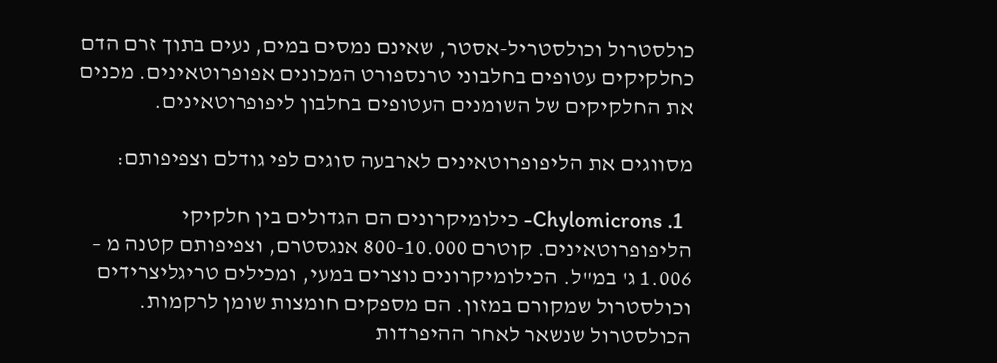כולסטרול וכולסטריל-אסטר, שאינם נמסים במים, נעים בתוך זרם הדם כחלקיקים עטופים בחלבוני טרנספורט המכונים אפופרוטאינים. מכנים את החלקיקים של השומנים העטופים בחלבון ליפופרוטאינים.

מסווגים את הליפופרוטאינים לארבעה סוגים לפי גודלם וצפיפותם:

  1. Chylomicrons- כילומיקרונים הם הגדולים בין חלקיקי הליפופרוטאינים. קוטרם 800-10.000 אנגסטרם, וצפיפותם קטנה מ – 1.006 ג' במ"ל. הכילומיקרונים נוצרים במעי, ומכילים טריגליצרידים וכולסטרול שמקורם במזון. הם מספקים חומצות שומן לרקמות. הכולסטרול שנשאר לאחר ההיפרדות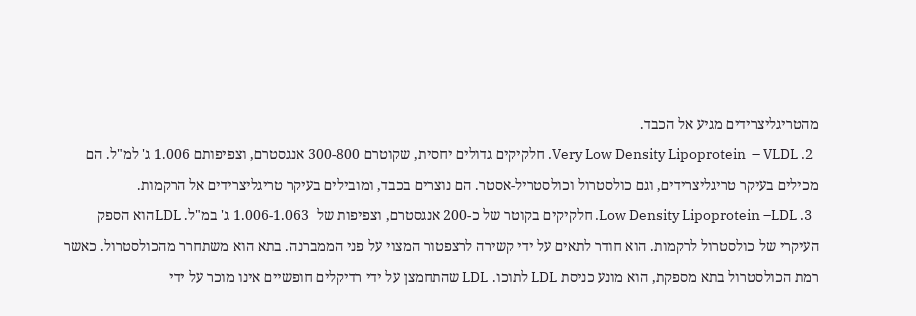מהטריגליצרידים מגיע אל הכבד.
  2. Very Low Density Lipoprotein  – VLDL. חלקיקים גדולים יחסית, שקוטרם 300-800 אנגסטרם, וצפיפותם 1.006 ג' למ"ל. הם מכילים בעיקר טריגליצרידים, וגם כולסטרול וכולסטריל-אסטר. הם נוצרים בכבד, ומובילים בעיקר טריגליצרידים אל הרקמות.
  3. Low Density Lipoprotein –LDL. חלקיקים בקוטר של כ-200 אנגסטרם, וצפיפות של  1.006-1.063 ג' במ"ל. LDLהוא הספק העיקרי של כולסטרול לרקמות. הוא חודר לתאים על ידי קשירה לרצפטור המצוי על פני הממברנה. בתא הוא משתחרר מהכולסטרול. כאשר רמת הכולסטרול בתא מספקת, הוא מונע כניסת LDL לתוכו. LDL שהתחמצן על ידי רדיקלים חופשיים אינו מוכר על ידי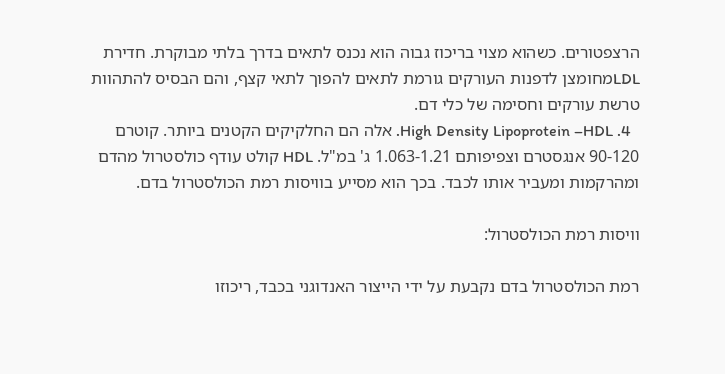הרצפטורים. כשהוא מצוי בריכוז גבוה הוא נכנס לתאים בדרך בלתי מבוקרת. חדירת LDLמחומצן לדפנות העורקים גורמת לתאים להפוך לתאי קצף, והם הבסיס להתהוות טרשת עורקים וחסימה של כלי דם.
  4. High Density Lipoprotein –HDL. אלה הם החלקיקים הקטנים ביותר. קוטרם 90-120 אנגסטרם וצפיפותם 1.063-1.21 ג' במ"ל. HDL קולט עודף כולסטרול מהדם ומהרקמות ומעביר אותו לכבד. בכך הוא מסייע בוויסות רמת הכולסטרול בדם.

וויסות רמת הכולסטרול:

רמת הכולסטרול בדם נקבעת על ידי הייצור האנדוגני בכבד, ריכוזו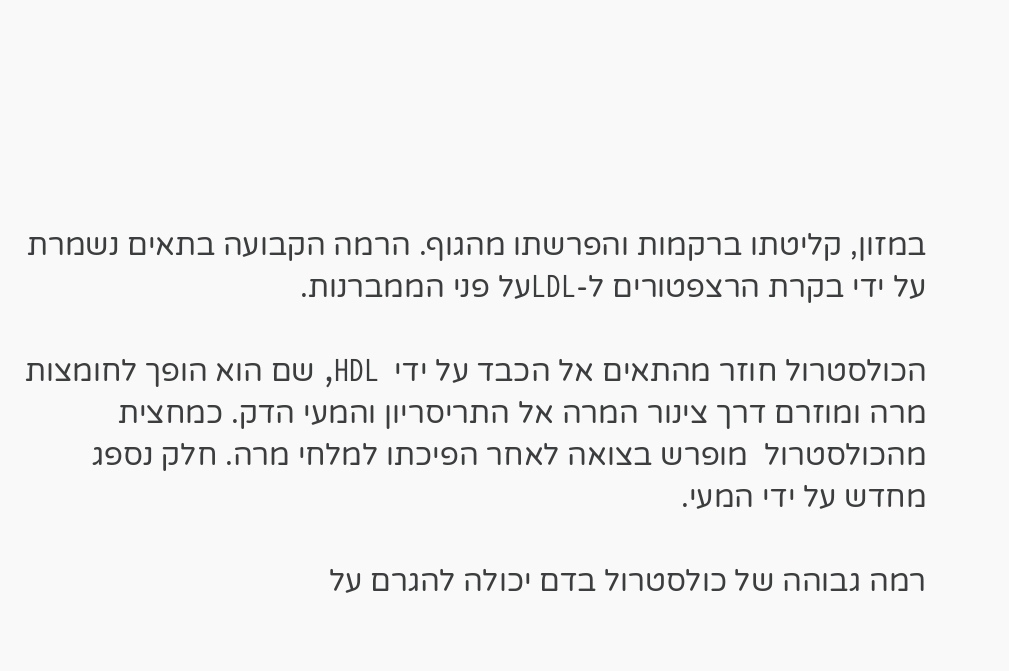במזון, קליטתו ברקמות והפרשתו מהגוף. הרמה הקבועה בתאים נשמרת על ידי בקרת הרצפטורים ל-LDLעל פני הממברנות.

הכולסטרול חוזר מהתאים אל הכבד על ידי  HDL, שם הוא הופך לחומצות מרה ומוזרם דרך צינור המרה אל התריסריון והמעי הדק. כמחצית מהכולסטרול  מופרש בצואה לאחר הפיכתו למלחי מרה. חלק נספג מחדש על ידי המעי.

רמה גבוהה של כולסטרול בדם יכולה להגרם על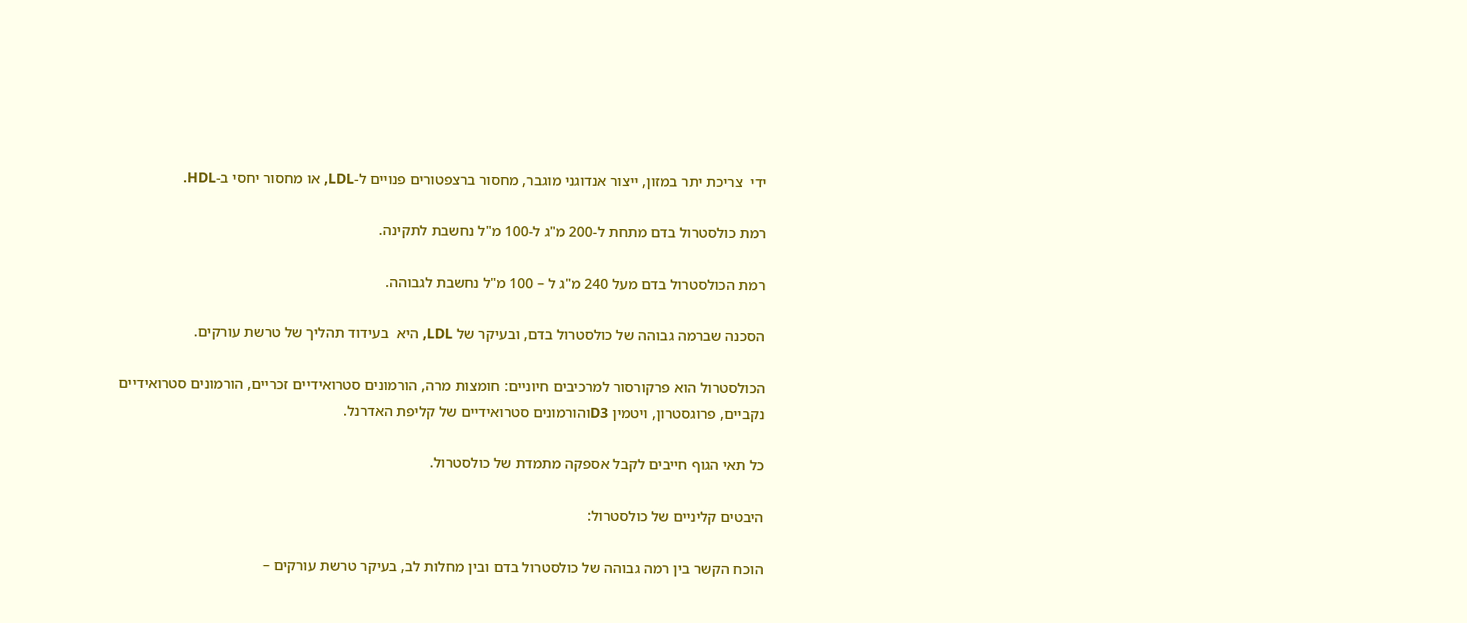ידי  צריכת יתר במזון, ייצור אנדוגני מוגבר, מחסור ברצפטורים פנויים ל-LDL, או מחסור יחסי ב-HDL.

רמת כולסטרול בדם מתחת ל-200 מ"ג ל-100 מ"ל נחשבת לתקינה.

רמת הכולסטרול בדם מעל 240 מ"ג ל – 100 מ"ל נחשבת לגבוהה.

הסכנה שברמה גבוהה של כולסטרול בדם, ובעיקר של LDL, היא  בעידוד תהליך של טרשת עורקים.

הכולסטרול הוא פרקורסור למרכיבים חיוניים: חומצות מרה, הורמונים סטרואידיים זכריים, הורמונים סטרואידיים נקביים, פרוגסטרון, ויטמין D3והורמונים סטרואידיים של קליפת האדרנל.

כל תאי הגוף חייבים לקבל אספקה מתמדת של כולסטרול.

היבטים קליניים של כולסטרול:

הוכח הקשר בין רמה גבוהה של כולסטרול בדם ובין מחלות לב, בעיקר טרשת עורקים –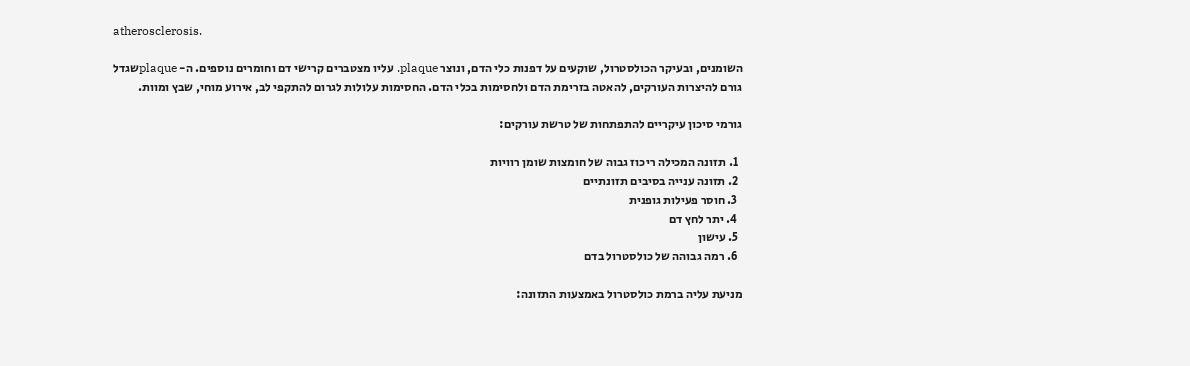atherosclerosis.

השומנים, ובעיקר הכולסטרול, שוקעים על דפנות כלי הדם, ונוצר plaque. עליו מצטברים קרישי דם וחומרים נוספים. ה- plaqueשגדל גורם להיצרות העורקים, להאטה בזרימת הדם ולחסימות בכלי הדם. החסימות עלולות לגרום להתקפי לב, אירוע מוחי, שבץ ומוות.

גורמי סיכון עיקריים להתפתחות של טרשת עורקים:

  1. תזונה המכילה ריכוז גבוה של חומצות שומן רוויות
  2. תזונה ענייה בסיבים תזונתיים
  3. חוסר פעילות גופנית
  4. יתר לחץ דם
  5. עישון
  6. רמה גבוהה של כולסטרול בדם

מניעת עליה ברמת כולסטרול באמצעות התזונה: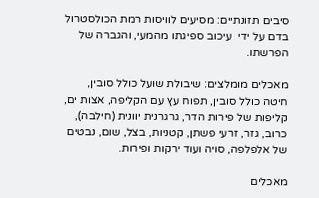סיבים תזונתיים: מסיעים לוויסות רמת הכולסטרול בדם על ידי  עיכוב ספיגתו מהמעי, והגברה של הפרשתו.

מאכלים מומלצים: שיבולת שועל כולל סובין, חיטה כולל סובין, תפוח עץ עם הקליפה, אצות ים, קליפות של פירות הדר, גרגרנית יוונית (חילבה), כרוב, גזר, זרעי פשתן, קטניות, בצל, שום, נבטים של אלפלפה, סויה ועוד ירקות ופירות.

מאכלים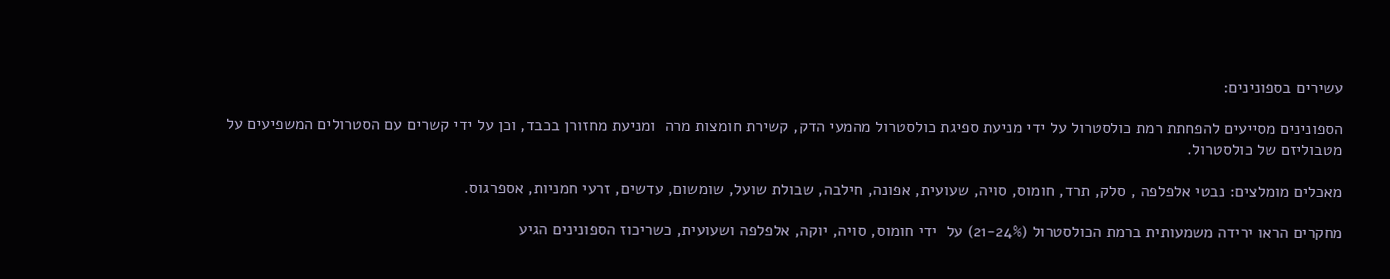עשירים בספונינים:

הספונינים מסייעים להפחתת רמת כולסטרול על ידי מניעת ספיגת כולסטרול מהמעי הדק, קשירת חומצות מרה  ומניעת מחזורן בכבד, וכן על ידי קשרים עם הסטרולים המשפיעים על מטבוליזם של כולסטרול.

מאכלים מומלצים: נבטי אלפלפה , סלק, תרד, חומוס, סויה, שעועית, אפונה, חילבה, שבולת שועל, שומשום, עדשים, זרעי חמניות, אספרגוס.

מחקרים הראו ירידה משמעותית ברמת הכולסטרול (21-24%) על  ידי חומוס, סויה, יוקה, אלפלפה ושעועית, כשריכוז הספונינים הגיע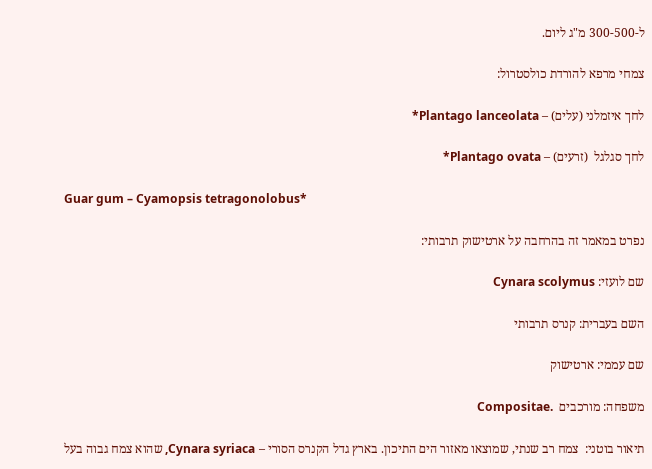ל-300-500 מ"ג ליום.

צמחי מרפא להורדת כולסטרול:

לחך איזמלני (עלים) – Plantago lanceolata*

לחך סגלגל  (זרעים) – Plantago ovata*

Guar gum – Cyamopsis tetragonolobus*

נפרט במאמר זה בהרחבה על ארטישוק תרבותי:

שם לועזי: Cynara scolymus

השם בעברית: קנרס תרבותי

שם עממי: ארטישוק

משפחה: מורכבים  .Compositae

תיאור בוטני:  צמח רב שנתי, שמוצאו מאזור הים התיכון. בארץ גדל הקנרס הסורי – Cynara syriaca, שהוא צמח גבוה בעל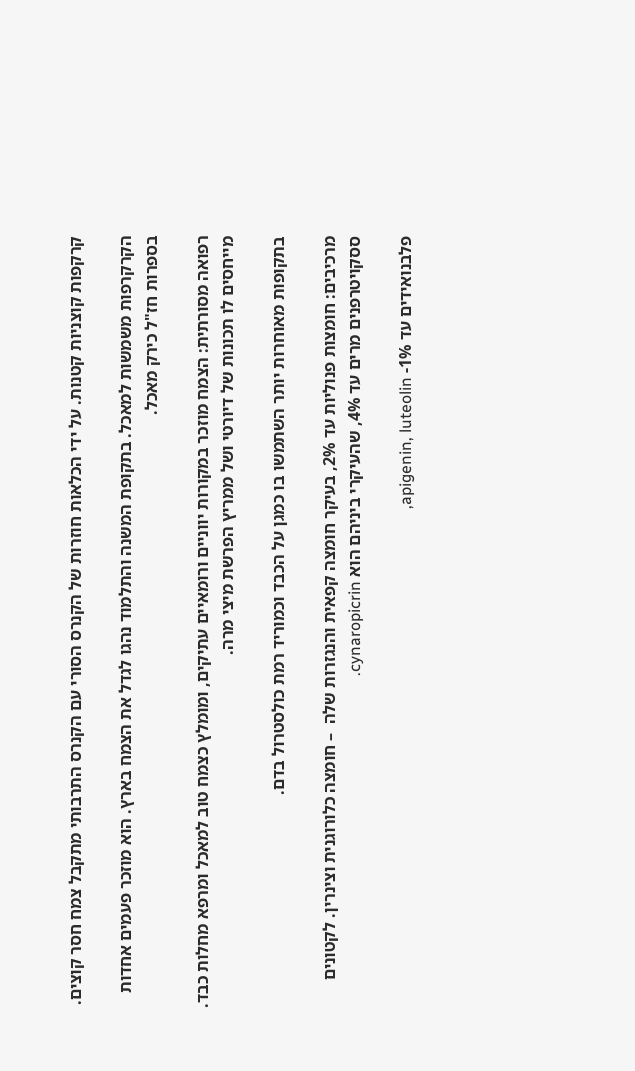קרקפות קוצניות קטנות. על ידי הכלאות חוזרות של הקנרס הסורי עם הקנרס התרבותי מתקבל צמח חסר קוצים.

הקרקרפות משמשות למאכל. בתקופת המשנה והתלמוד נהגו לגדל את הצמח בארץ. הוא מוזכר פעמים אחדות בספרות חז"ל כירק מאכל.

רפואה מסורתית: הצמח מוזכר במקורות יווניים ורומאיים עתיקים, ומומלץ כצמח טוב למאכל ומרפא מחלות כבד. מייחסים לו תכונות של דיורטי ושל ממריץ הפרשת מיצי מרה.

בתקופות מאוחרות יותר השתמשו בו כמגן על הכבד וכמוריד רמת כולסטרול בדם.

מרכיבים: חומצות פנוליות עד 2%, בעיקר חומצה קפאית והנגזרות שלה  – חומצה כלורוגנית וצינרין. לקטונים ססקויטרפנים מרים עד 4%, שהעיקרי ביניהם הוא cynaropicrin.

פלבנואידים עד 1%- apigenin, luteolin,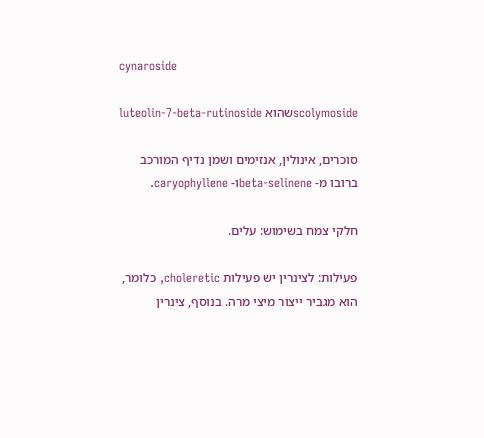cynaroside

scolymosideשהוא luteolin-7-beta-rutinoside

סוכרים, אינולין, אנזימים ושמן נדיף המורכב ברובו מ- beta-selineneו- caryophyllene.

חלקי צמח בשימוש: עלים.

פעילות: לצינרין יש פעילות choleretic, כלומר, הוא מגביר ייצור מיצי מרה. בנוסף, צינרין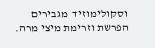וסקולימוזיד  מגבירים  הפרשת וזרימת מיצי מרה.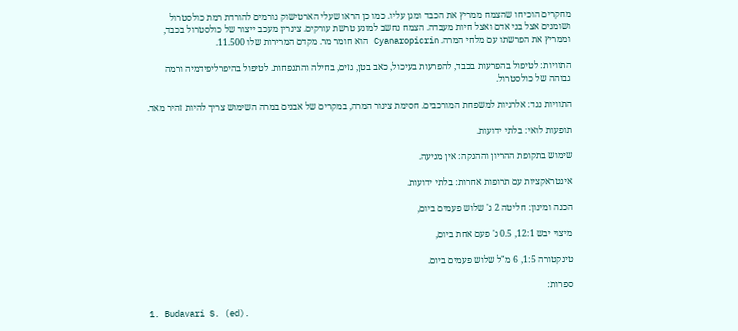מחקרים הוכיחו שהצמח ממריץ את הכבד ומגן עליו. כמו כן הראו שעלי הארטישוק גורמים להורדת רמת כולסטרול ושומנים אצל בני אדם ואצל חיות מעבדה. הצמח נחשב למונע טרשת עורקים. צינרין מעכב ייצור של כולסטרול בכבד, וממריץ את הפרשתו עם מלחי המרה. Cyanaropicrin הוא חומר מר. מקדם המרירות שלו 11.500.

התוויות: לטיפול בהפרעות בכבד, להפרעות בעיכול, כאב בטן, גזים, בחילה והתנפחות. לטיפול בהיפרליפידמיה ורמה גבוהה של כולסטרול.

התוויות נגד: אלרגיות למשפחת המורכבים. חסימת צינור המרה, במקרים של אבנים במרה השימוש צריך להיות זהיר מאד.

תופעות לואי: בלתי ידועות.

שימוש בתקופת ההריון וההנקה: אין מניעה.

אינטראקציות עם תרופות אחרות: בלתי ידועות.

הכנה ומינון: חליטה 2 ג' שלוש פעמים ביום,

מיצוי יבש 12:1, 0.5 ג' פעם אחת ביום,

טינקטורה 1:5, 6 מ"ל שלוש פעמים ביום.

ספרות:

1. Budavari S. (ed).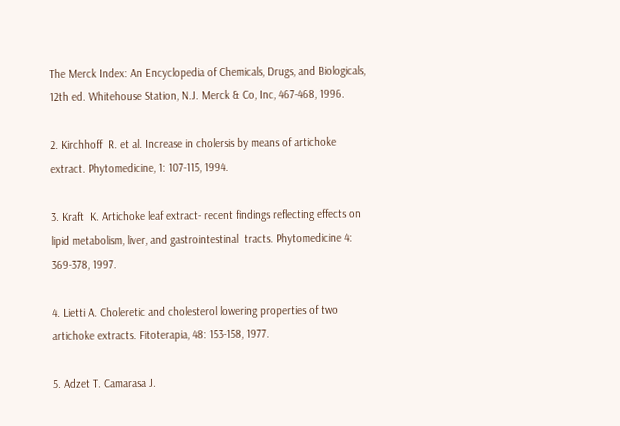The Merck Index: An Encyclopedia of Chemicals, Drugs, and Biologicals, 12th ed. Whitehouse Station, N.J. Merck & Co, Inc, 467-468, 1996.

2. Kirchhoff  R. et al. Increase in cholersis by means of artichoke extract. Phytomedicine, 1: 107-115, 1994.

3. Kraft  K. Artichoke leaf extract- recent findings reflecting effects on lipid metabolism, liver, and gastrointestinal  tracts. Phytomedicine 4: 369-378, 1997.

4. Lietti A. Choleretic and cholesterol lowering properties of two artichoke extracts. Fitoterapia, 48: 153-158, 1977.

5. Adzet T. Camarasa J.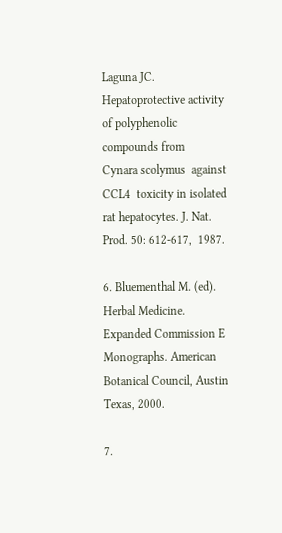Laguna JC. Hepatoprotective activity of polyphenolic compounds from   Cynara scolymus  against CCL4  toxicity in isolated rat hepatocytes. J. Nat. Prod. 50: 612-617,  1987.

6. Bluementhal M. (ed). Herbal Medicine. Expanded Commission E Monographs. American Botanical Council, Austin Texas, 2000.

7.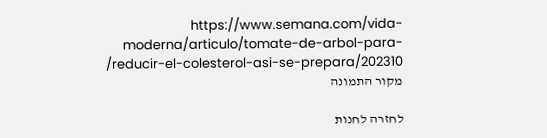https://www.semana.com/vida-moderna/articulo/tomate-de-arbol-para-reducir-el-colesterol-asi-se-prepara/202310/ מקור התמונה

לחזרה לחנות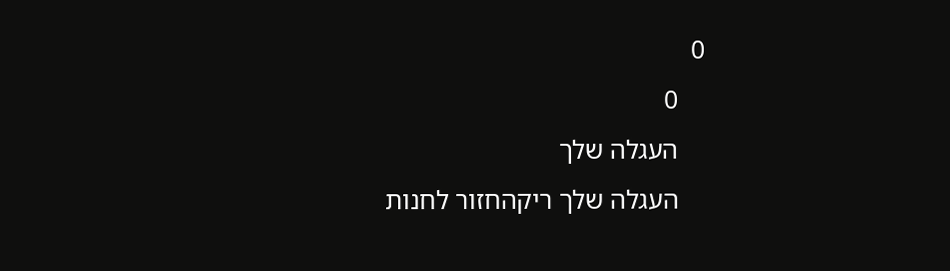0
    0
    העגלה שלך
    העגלה שלך ריקהחזור לחנות